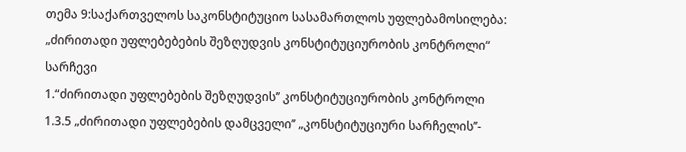თემა 9:საქართველოს საკონსტიტუციო სასამართლოს უფლებამოსილება: „ძირითადი უფლებებების შეზღუდვის კონსტიტუციურობის კონტროლი“
სარჩევი
1.“ძირითადი უფლებების შეზღუდვის’’ კონსტიტუციურობის კონტროლი
1.3.5 „ძირითადი უფლებების დამცველი’’ „კონსტიტუციური სარჩელის’’-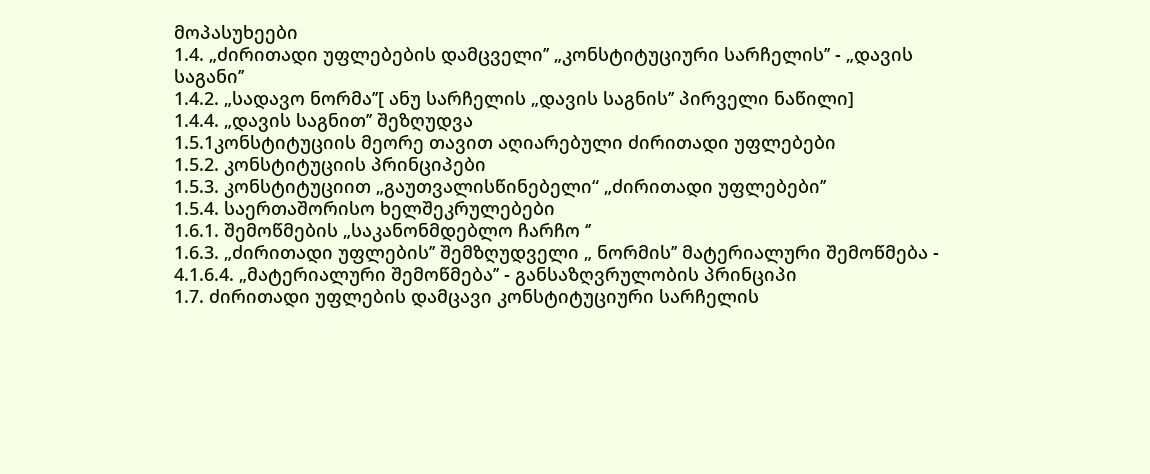მოპასუხეები
1.4. „ძირითადი უფლებების დამცველი’’ „კონსტიტუციური სარჩელის’’ - „დავის საგანი’’
1.4.2. „სადავო ნორმა’’[ ანუ სარჩელის „დავის საგნის’’ პირველი ნაწილი]
1.4.4. „დავის საგნით’’ შეზღუდვა
1.5.1კონსტიტუციის მეორე თავით აღიარებული ძირითადი უფლებები
1.5.2. კონსტიტუციის პრინციპები
1.5.3. კონსტიტუციით „გაუთვალისწინებელი“ „ძირითადი უფლებები’’
1.5.4. საერთაშორისო ხელშეკრულებები
1.6.1. შემოწმების „საკანონმდებლო ჩარჩო ‘’
1.6.3. „ძირითადი უფლების’’ შემზღუდველი „ ნორმის’’ მატერიალური შემოწმება -
4.1.6.4. „მატერიალური შემოწმება’’ - განსაზღვრულობის პრინციპი
1.7. ძირითადი უფლების დამცავი კონსტიტუციური სარჩელის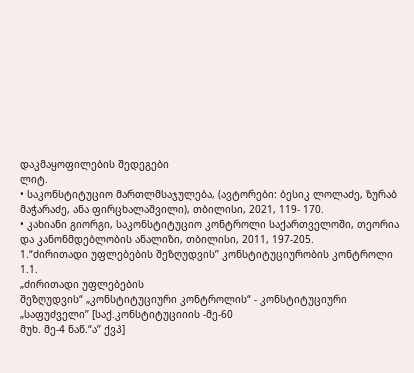დაკმაყოფილების შედეგები
ლიტ.
• საკონსტიტუციო მართლმსაჯულება, (ავტორები: ბესიკ ლოლაძე, ზურაბ
მაჭარაძე, ანა ფირცხალაშვილი), თბილისი, 2021, 119- 170.
• კახიანი გიორგი, საკონსტიტუციო კონტროლი საქართველოში, თეორია
და კანონმდებლობის ანალიზი, თბილისი, 2011, 197-205.
1.“ძირითადი უფლებების შეზღუდვის’’ კონსტიტუციურობის კონტროლი
1.1.
„ძირითადი უფლებების
შეზღუდვის“ „კონსტიტუციური კონტროლის“ - კონსტიტუციური „საფუძველი’’ [საქ.კონსტიტუციიის -მე-60
მუხ. მე-4 ნაწ.“ა’’ ქვპ]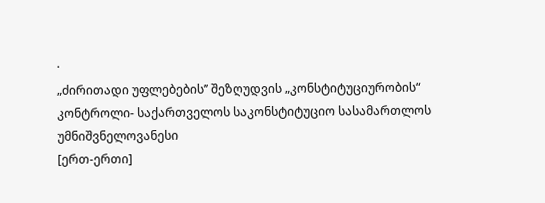·
„ძირითადი უფლებების’’ შეზღუდვის „კონსტიტუციურობის“ კონტროლი- საქართველოს საკონსტიტუციო სასამართლოს უმნიშვნელოვანესი
[ერთ-ერთი]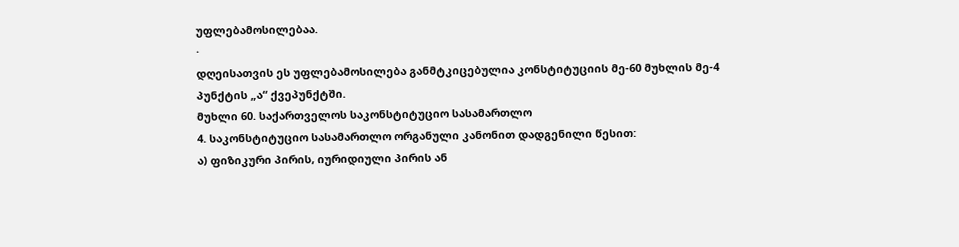უფლებამოსილებაა.
·
დღეისათვის ეს უფლებამოსილება განმტკიცებულია კონსტიტუციის მე-60 მუხლის მე-4
პუნქტის „ა“ ქვეპუნქტში.
მუხლი 60. საქართველოს საკონსტიტუციო სასამართლო
4. საკონსტიტუციო სასამართლო ორგანული კანონით დადგენილი წესით:
ა) ფიზიკური პირის, იურიდიული პირის ან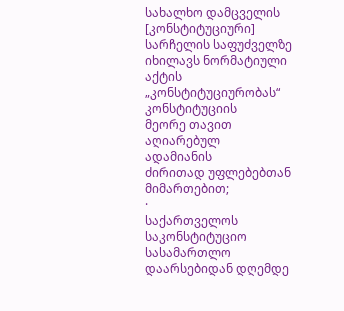სახალხო დამცველის [კონსტიტუციური] სარჩელის საფუძველზე იხილავს ნორმატიული აქტის „კონსტიტუციურობას“ კონსტიტუციის
მეორე თავით აღიარებულ
ადამიანის
ძირითად უფლებებთან მიმართებით;
·
საქართველოს საკონსტიტუციო სასამართლო
დაარსებიდან დღემდე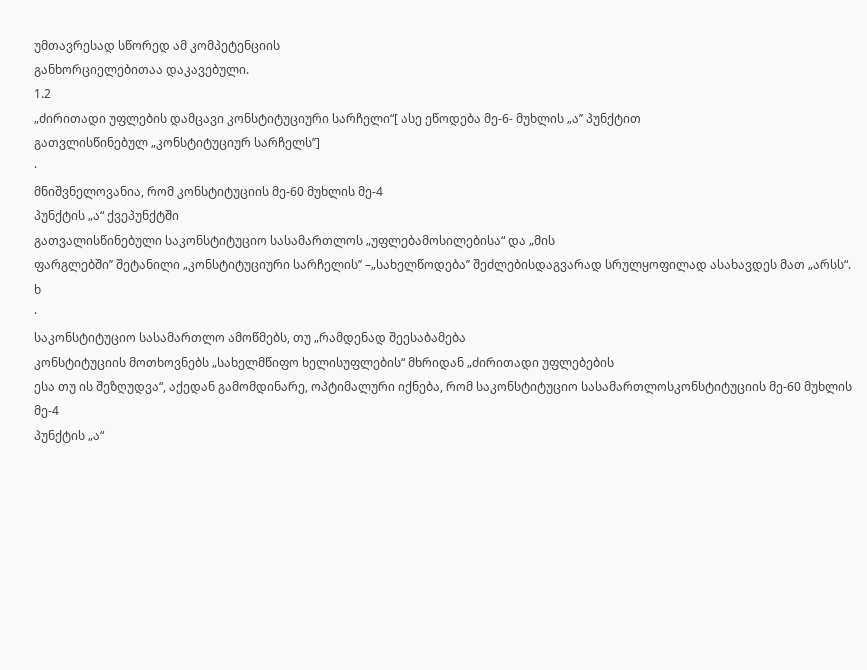უმთავრესად სწორედ ამ კომპეტენციის
განხორციელებითაა დაკავებული.
1.2
„ძირითადი უფლების დამცავი კონსტიტუციური სარჩელი“[ ასე ეწოდება მე-6- მუხლის „ა’’ პუნქტით
გათვლისწინებულ „კონსტიტუციურ სარჩელს’’]
·
მნიშვნელოვანია, რომ კონსტიტუციის მე-60 მუხლის მე-4
პუნქტის „ა“ ქვეპუნქტში
გათვალისწინებული საკონსტიტუციო სასამართლოს „უფლებამოსილებისა“ და „მის
ფარგლებში’’ შეტანილი „კონსტიტუციური სარჩელის’’ –„სახელწოდება’’ შეძლებისდაგვარად სრულყოფილად ასახავდეს მათ „არსს“.
ხ
·
საკონსტიტუციო სასამართლო ამოწმებს, თუ „რამდენად შეესაბამება
კონსტიტუციის მოთხოვნებს „სახელმწიფო ხელისუფლების“ მხრიდან „ძირითადი უფლებების
ესა თუ ის შეზღუდვა“, აქედან გამომდინარე, ოპტიმალური იქნება, რომ საკონსტიტუციო სასამართლოსკონსტიტუციის მე-60 მუხლის მე-4
პუნქტის „ა“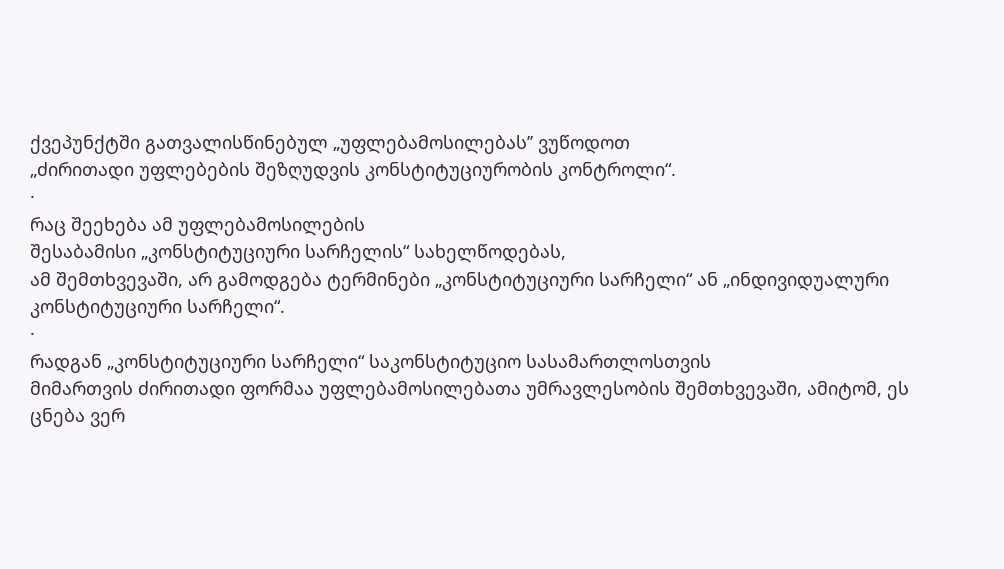ქვეპუნქტში გათვალისწინებულ „უფლებამოსილებას’’ ვუწოდოთ
„ძირითადი უფლებების შეზღუდვის კონსტიტუციურობის კონტროლი“.
·
რაც შეეხება ამ უფლებამოსილების
შესაბამისი „კონსტიტუციური სარჩელის“ სახელწოდებას,
ამ შემთხვევაში, არ გამოდგება ტერმინები „კონსტიტუციური სარჩელი“ ან „ინდივიდუალური კონსტიტუციური სარჩელი“.
·
რადგან „კონსტიტუციური სარჩელი“ საკონსტიტუციო სასამართლოსთვის
მიმართვის ძირითადი ფორმაა უფლებამოსილებათა უმრავლესობის შემთხვევაში, ამიტომ, ეს
ცნება ვერ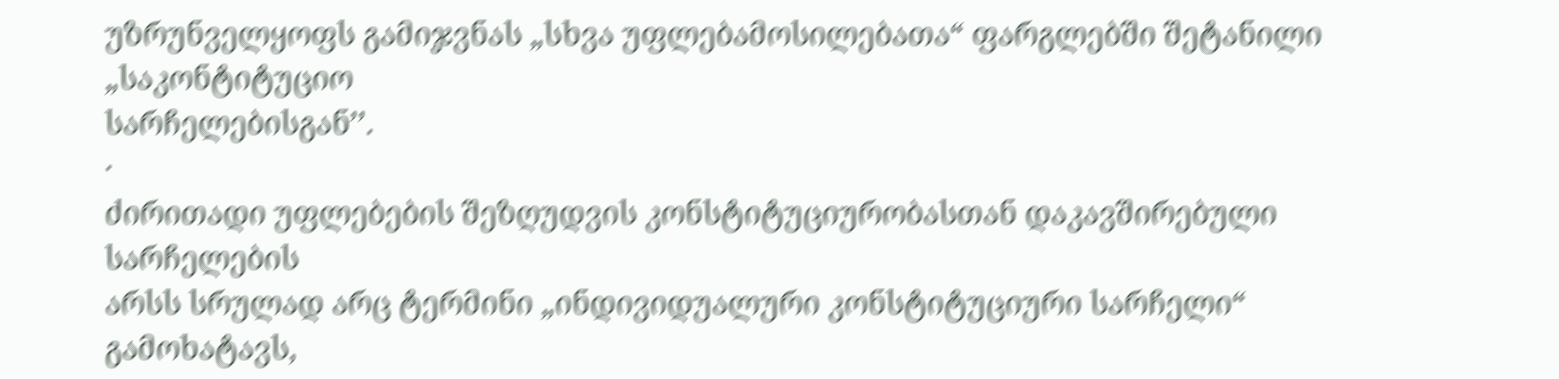უზრუნველყოფს გამიჯვნას „სხვა უფლებამოსილებათა“ ფარგლებში შეტანილი „საკონტიტუციო
სარჩელებისგან’’.
·
ძირითადი უფლებების შეზღუდვის კონსტიტუციურობასთან დაკავშირებული სარჩელების
არსს სრულად არც ტერმინი „ინდივიდუალური კონსტიტუციური სარჩელი“ გამოხატავს,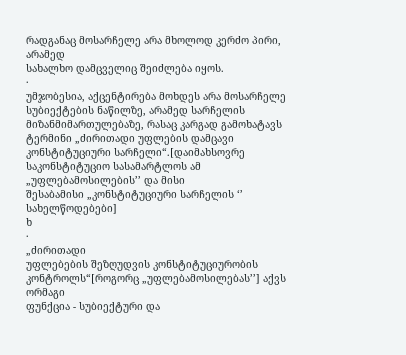რადგანაც მოსარჩელე არა მხოლოდ კერძო პირი, არამედ
სახალხო დამცველიც შეიძლება იყოს.
·
უმჯობესია, აქცენტირება მოხდეს არა მოსარჩელე სუბიექტების ნაწილზე, არამედ სარჩელის მიზანმიმართულებაზე, რასაც კარგად გამოხატავს
ტერმინი „ძირითადი უფლების დამცავი კონსტიტუციური სარჩელი“.[დაიმახსოვრე საკონსტიტუციო სასამარტლოს ამ „უფლებამოსილების’’ და მისი
შესაბამისი „კონსტიტუციური სარჩელის ‘’ სახელწოდებები]
ხ
·
„ძირითადი
უფლებების შეზღუდვის კონსტიტუციურობის კონტროლს“[როგორც „უფლებამოსილებას’’] აქვს ორმაგი
ფუნქცია - სუბიექტური და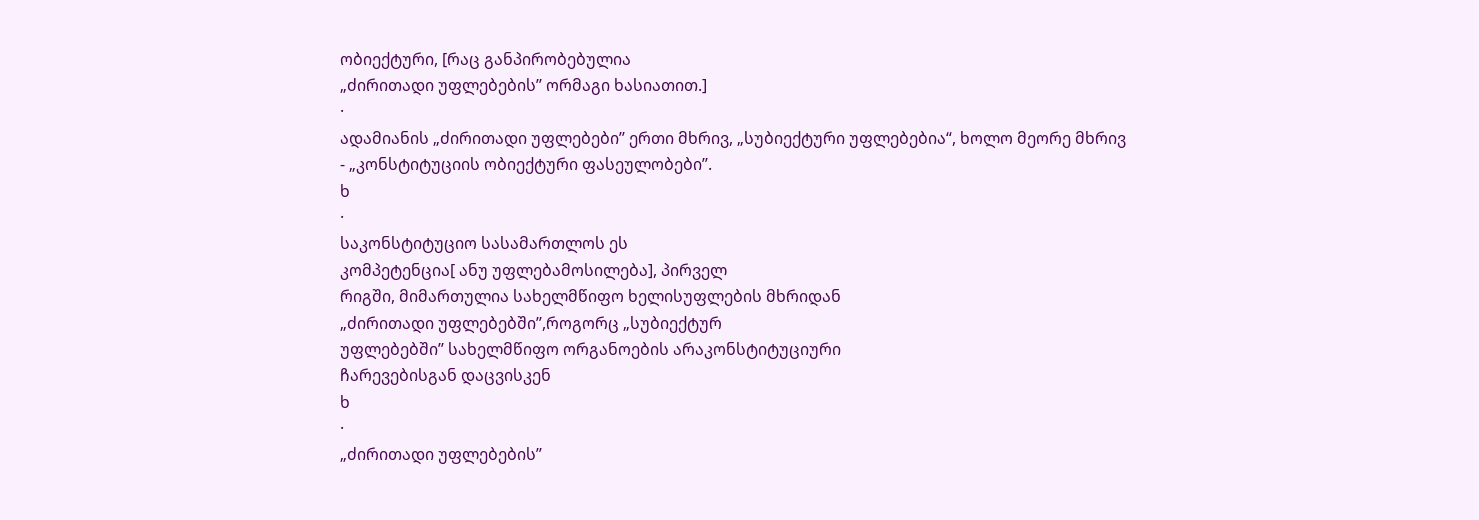ობიექტური, [რაც განპირობებულია
„ძირითადი უფლებების’’ ორმაგი ხასიათით.]
·
ადამიანის „ძირითადი უფლებები’’ ერთი მხრივ, „სუბიექტური უფლებებია“, ხოლო მეორე მხრივ
- „კონსტიტუციის ობიექტური ფასეულობები’’.
ხ
·
საკონსტიტუციო სასამართლოს ეს
კომპეტენცია[ ანუ უფლებამოსილება], პირველ
რიგში, მიმართულია სახელმწიფო ხელისუფლების მხრიდან
„ძირითადი უფლებებში’’,როგორც „სუბიექტურ
უფლებებში’’ სახელმწიფო ორგანოების არაკონსტიტუციური
ჩარევებისგან დაცვისკენ
ხ
·
„ძირითადი უფლებების’’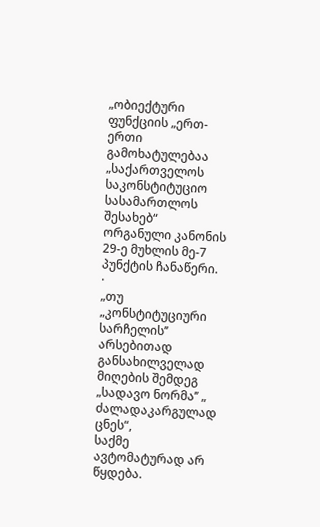„ობიექტური
ფუნქციის „ერთ-ერთი
გამოხატულებაა „საქართველოს
საკონსტიტუციო სასამართლოს შესახებ“ ორგანული კანონის 29-ე მუხლის მე-7 პუნქტის ჩანაწერი.
·
„თუ „კონსტიტუციური სარჩელის’’ არსებითად განსახილველად მიღების შემდეგ
„სადავო ნორმა’’ „ ძალადაკარგულად ცნეს“,
საქმე ავტომატურად არ წყდება.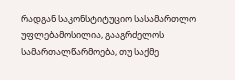რადგან საკონსტიტუციო სასამართლო უფლებამოსილია, გააგრძელოს
სამართალწარმოება, თუ საქმე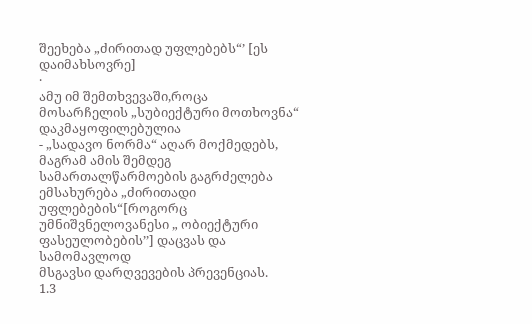შეეხება „ძირითად უფლებებს“’ [ეს დაიმახსოვრე]
·
ამუ იმ შემთხვევაში,როცა მოსარჩელის „სუბიექტური მოთხოვნა“ დაკმაყოფილებულია
- „სადავო ნორმა“ აღარ მოქმედებს, მაგრამ ამის შემდეგ
სამართალწარმოების გაგრძელება ემსახურება „ძირითადი
უფლებების“[როგორც უმნიშვნელოვანესი „ ობიექტური ფასეულობების’’] დაცვას და სამომავლოდ
მსგავსი დარღვევების პრევენციას.
1.3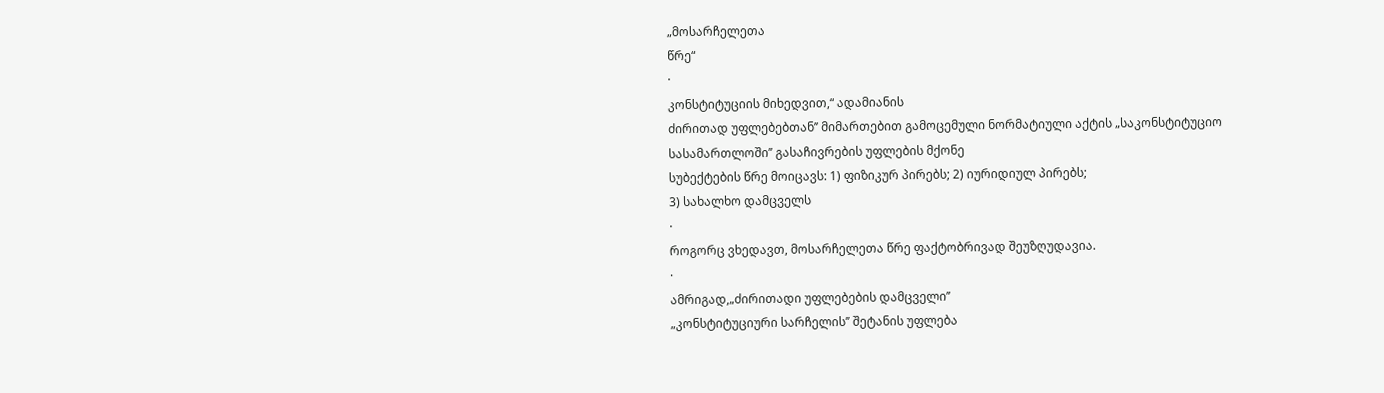„მოსარჩელეთა
წრე“
·
კონსტიტუციის მიხედვით,“ ადამიანის
ძირითად უფლებებთან’’ მიმართებით გამოცემული ნორმატიული აქტის „საკონსტიტუციო სასამართლოში’’ გასაჩივრების უფლების მქონე
სუბექტების წრე მოიცავს: 1) ფიზიკურ პირებს; 2) იურიდიულ პირებს;
3) სახალხო დამცველს
·
როგორც ვხედავთ, მოსარჩელეთა წრე ფაქტობრივად შეუზღუდავია.
·
ამრიგად,„ძირითადი უფლებების დამცველი’’
„კონსტიტუციური სარჩელის’’ შეტანის უფლება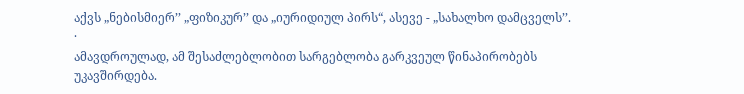აქვს „ნებისმიერ’’ „ფიზიკურ’’ და „იურიდიულ პირს“, ასევე - „სახალხო დამცველს’’.
·
ამავდროულად, ამ შესაძლებლობით სარგებლობა გარკვეულ წინაპირობებს უკავშირდება.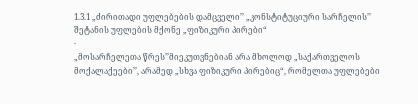1.3.1 „ძირითადი უფლებების დამცველი’’ „კონსტიტუციური სარჩელის’’ შეტანის უფლების მქონე „ფიზიკური პირები“
·
„მოსარჩელეთა წრეს’’მიეკუთვნებიან არა მხოლოდ „საქართველოს მოქალაქეები’’, არამედ „სხვა ფიზიკური პირებიც“, რომელთა უფლებები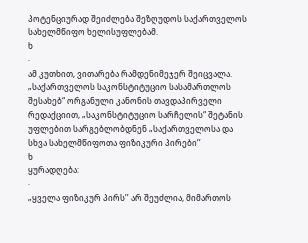პოტენციურად შეიძლება შეზღუდოს საქართველოს სახელმწიფო ხელისუფლებამ.
ხ
·
ამ კუთხით, ვითარება რამდენიმეჯერ შეიცვალა. „საქართველოს საკონსტიტუციო სასამართლოს შესახებ“ ორგანული კანონის თავდაპირველი რედაქციით, „საკონსტიტუციო სარჩელის“ შეტანის უფლებით სარგებლობდნენ „საქართველოსა და სხვა სახელმწიფოთა ფიზიკური პირები’’
ხ
ყურადღება:
·
„ყველა ფიზიკურ პირს’’ არ შეუძლია, მიმართოს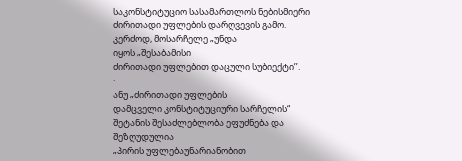საკონსტიტუციო სასამართლოს ნებისმიერი
ძირითადი უფლების დარღვევის გამო.
კერძოდ, მოსარჩელე „უნდა
იყოს „შესაბამისი
ძირითადი უფლებით დაცული სუბიექტი’’.
·
ანუ „ძირითადი უფლების
დამცველი კონსტიტუციური სარჩელის“
შეტანის შესაძლებლობა ეფუძნება და შეზღუდულია
„პირის უფლებაუნარიანობით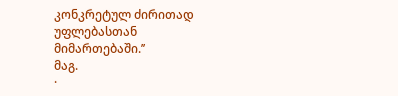კონკრეტულ ძირითად უფლებასთან მიმართებაში.’’
მაგ.
·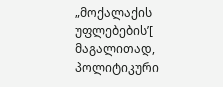„მოქალაქის უფლებების’[ მაგალითად, პოლიტიკური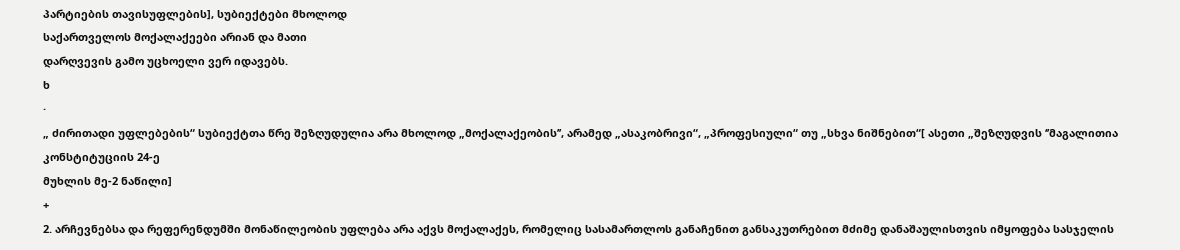პარტიების თავისუფლების], სუბიექტები მხოლოდ
საქართველოს მოქალაქეები არიან და მათი
დარღვევის გამო უცხოელი ვერ იდავებს.
ხ
·
„ ძირითადი უფლებების“ სუბიექტთა წრე შეზღუდულია არა მხოლოდ „მოქალაქეობის’’, არამედ „ასაკობრივი“, „პროფესიული“ თუ „სხვა ნიშნებით“[ ასეთი „შეზღუდვის ‘’მაგალითია კონსტიტუციის 24-ე
მუხლის მე-2 ნაწილი]
+
2. არჩევნებსა და რეფერენდუმში მონაწილეობის უფლება არა აქვს მოქალაქეს, რომელიც სასამართლოს განაჩენით განსაკუთრებით მძიმე დანაშაულისთვის იმყოფება სასჯელის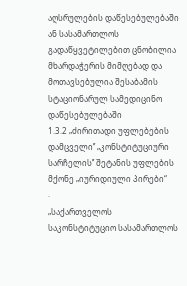აღსრულების დაწესებულებაში ან სასამართლოს გადაწყვეტილებით ცნობილია მხარდაჭერის მიმღებად და მოთავსებულია შესაბამის სტაციონარულ სამედიცინო დაწესებულებაში
1.3.2 „ძირითადი უფლებების დამცველი’’ „კონსტიტუციური სარჩელის’’ შეტანის უფლების მქონე „იურიდიული პირები“
·
„საქართველოს
საკონსტიტუციო სასამართლოს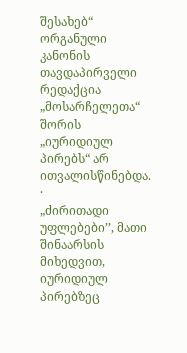შესახებ“ ორგანული კანონის თავდაპირველი რედაქცია „მოსარჩელეთა“ შორის „იურიდიულ პირებს“ არ ითვალისწინებდა.
·
„ძირითადი უფლებები’’, მათი შინაარსის მიხედვით, იურიდიულ პირებზეც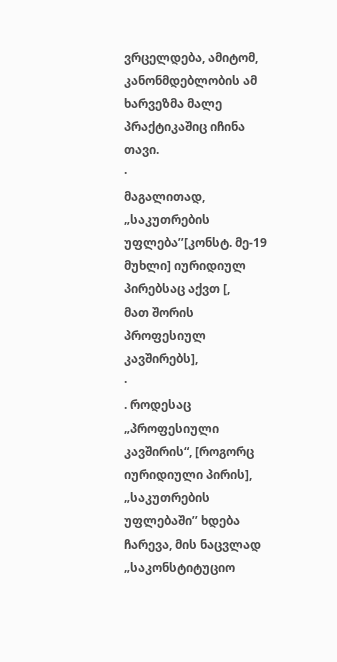ვრცელდება, ამიტომ, კანონმდებლობის ამ ხარვეზმა მალე
პრაქტიკაშიც იჩინა თავი.
·
მაგალითად, „საკუთრების უფლება’’[კონსტ. მე-19 მუხლი] იურიდიულ პირებსაც აქვთ [,
მათ შორის პროფესიულ კავშირებს],
·
. როდესაც „პროფესიული კავშირის“, [როგორც
იურიდიული პირის],
„საკუთრების უფლებაში’’ ხდება ჩარევა, მის ნაცვლად
„საკონსტიტუციო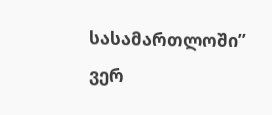სასამართლოში’’ ვერ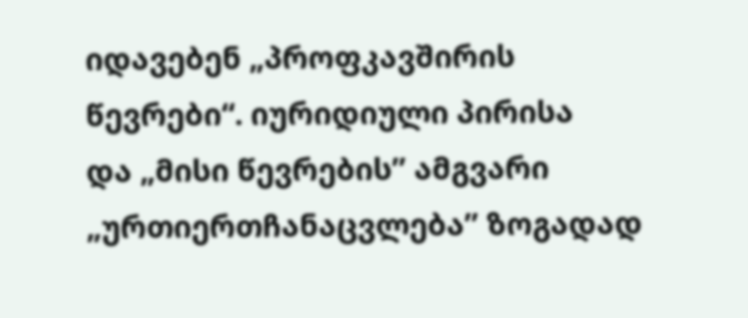იდავებენ „პროფკავშირის წევრები“. იურიდიული პირისა
და „მისი წევრების’’ ამგვარი „ურთიერთჩანაცვლება’’ ზოგადად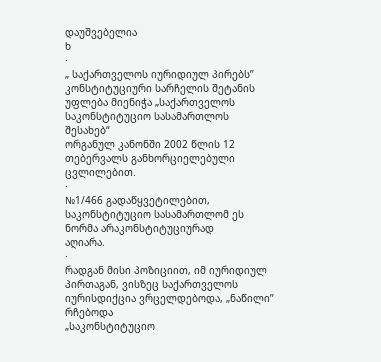დაუშვებელია
ხ
·
„ საქართველოს იურიდიულ პირებს’’ კონსტიტუციური სარჩელის შეტანის უფლება მიენიჭა „საქართველოს საკონსტიტუციო სასამართლოს შესახებ“
ორგანულ კანონში 2002 წლის 12 თებერვალს განხორციელებული
ცვლილებით.
·
№1/466 გადაწყვეტილებით, საკონსტიტუციო სასამართლომ ეს ნორმა არაკონსტიტუციურად
აღიარა.
·
რადგან მისი პოზიციით, იმ იურიდიულ პირთაგან, ვისზეც საქართველოს იურისდიქცია ვრცელდებოდა, „ნაწილი’’ რჩებოდა
„საკონსტიტუციო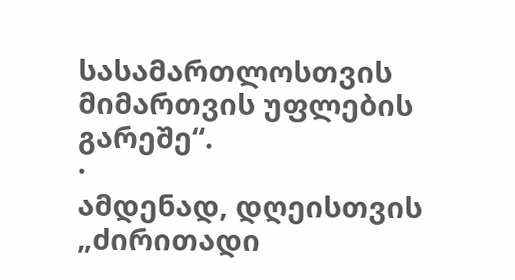სასამართლოსთვის მიმართვის უფლების გარეშე“.
·
ამდენად, დღეისთვის „ძირითადი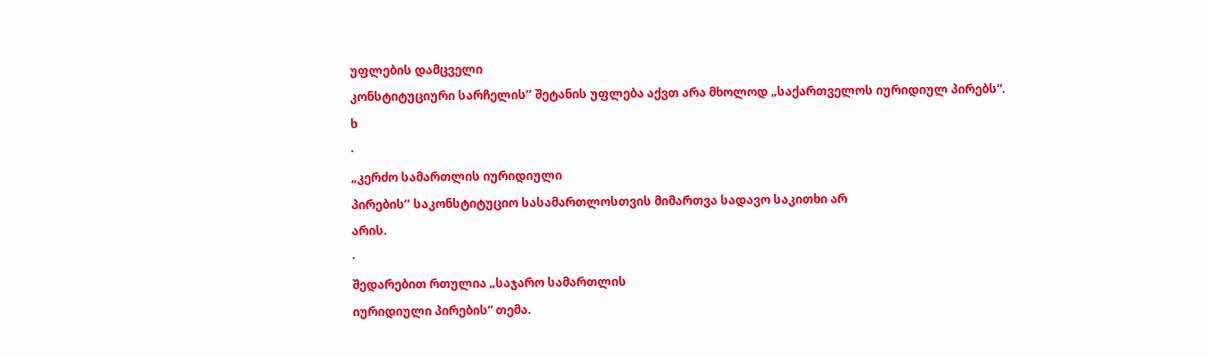უფლების დამცველი
კონსტიტუციური სარჩელის’’ შეტანის უფლება აქვთ არა მხოლოდ „საქართველოს იურიდიულ პირებს“.
ხ
·
„კერძო სამართლის იურიდიული
პირების’’ საკონსტიტუციო სასამართლოსთვის მიმართვა სადავო საკითხი არ
არის.
·
შედარებით რთულია „საჯარო სამართლის
იურიდიული პირების“ თემა.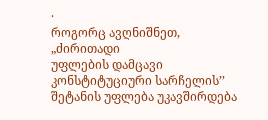·
როგორც ავღნიშნეთ, „ძირითადი
უფლების დამცავი კონსტიტუციური სარჩელის’’ შეტანის უფლება უკავშირდება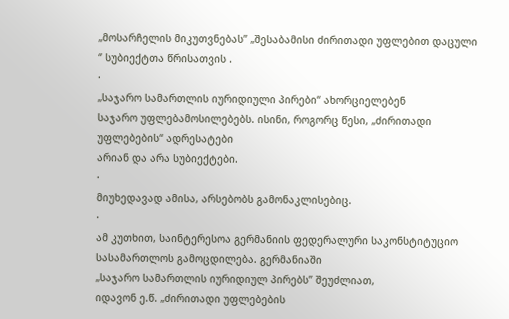„მოსარჩელის მიკუთვნებას’’ „შესაბამისი ძირითადი უფლებით დაცული
‘’ სუბიექტთა წრისათვის .
·
„საჯარო სამართლის იურიდიული პირები“ ახორციელებენ
საჯარო უფლებამოსილებებს. ისინი, როგორც წესი, „ძირითადი
უფლებების“ ადრესატები
არიან და არა სუბიექტები.
·
მიუხედავად ამისა, არსებობს გამონაკლისებიც.
·
ამ კუთხით, საინტერესოა გერმანიის ფედერალური საკონსტიტუციო
სასამართლოს გამოცდილება. გერმანიაში
„საჯარო სამართლის იურიდიულ პირებს’’ შეუძლიათ,
იდავონ ე.წ. „ძირითადი უფლებების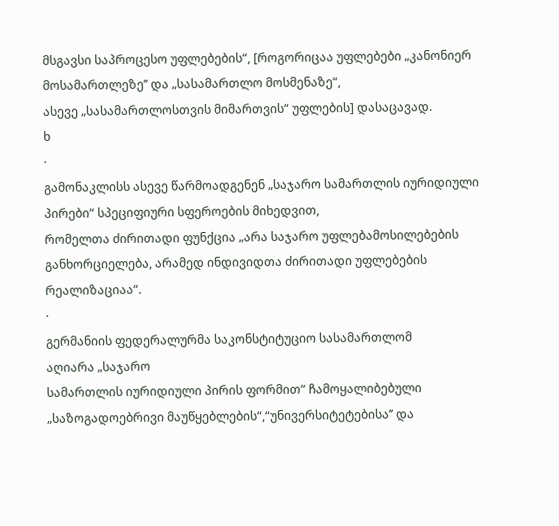მსგავსი საპროცესო უფლებების“, [როგორიცაა უფლებები „კანონიერ მოსამართლეზე’’ და „სასამართლო მოსმენაზე“,
ასევე „სასამართლოსთვის მიმართვის“ უფლების] დასაცავად.
ხ
·
გამონაკლისს ასევე წარმოადგენენ „საჯარო სამართლის იურიდიული პირები“ სპეციფიური სფეროების მიხედვით,
რომელთა ძირითადი ფუნქცია „არა საჯარო უფლებამოსილებების
განხორციელება, არამედ ინდივიდთა ძირითადი უფლებების რეალიზაციაა“.
·
გერმანიის ფედერალურმა საკონსტიტუციო სასამართლომ
აღიარა „საჯარო
სამართლის იურიდიული პირის ფორმით“ ჩამოყალიბებული „საზოგადოებრივი მაუწყებლების“,“უნივერსიტეტებისა’’ და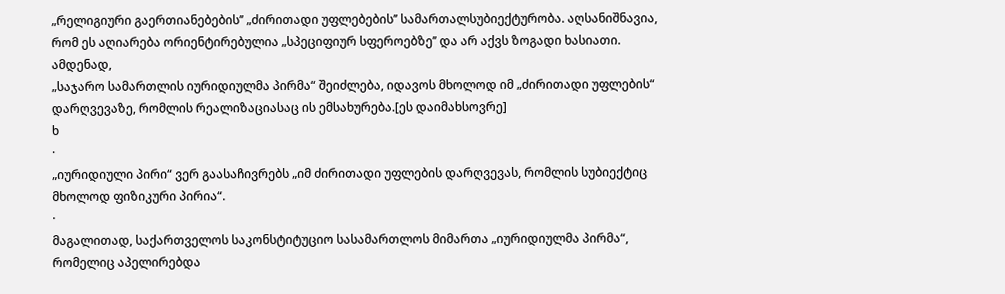„რელიგიური გაერთიანებების’’ „ძირითადი უფლებების’’ სამართალსუბიექტურობა. აღსანიშნავია,
რომ ეს აღიარება ორიენტირებულია „სპეციფიურ სფეროებზე’’ და არ აქვს ზოგადი ხასიათი. ამდენად,
„საჯარო სამართლის იურიდიულმა პირმა“ შეიძლება, იდავოს მხოლოდ იმ „ძირითადი უფლების“ დარღვევაზე, რომლის რეალიზაციასაც ის ემსახურება.[ეს დაიმახსოვრე]
ხ
·
„იურიდიული პირი“ ვერ გაასაჩივრებს „იმ ძირითადი უფლების დარღვევას, რომლის სუბიექტიც მხოლოდ ფიზიკური პირია“.
·
მაგალითად, საქართველოს საკონსტიტუციო სასამართლოს მიმართა „იურიდიულმა პირმა“, რომელიც აპელირებდა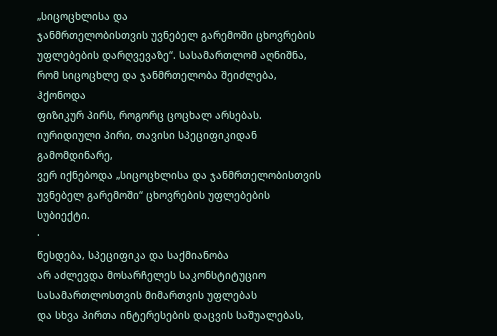„სიცოცხლისა და
ჯანმრთელობისთვის უვნებელ გარემოში ცხოვრების უფლებების დარღვევაზე“. სასამართლომ აღნიშნა, რომ სიცოცხლე და ჯანმრთელობა შეიძლება, ჰქონოდა
ფიზიკურ პირს, როგორც ცოცხალ არსებას.
იურიდიული პირი, თავისი სპეციფიკიდან გამომდინარე,
ვერ იქნებოდა „სიცოცხლისა და ჯანმრთელობისთვის უვნებელ გარემოში“ ცხოვრების უფლებების სუბიექტი.
·
წესდება, სპეციფიკა და საქმიანობა
არ აძლევდა მოსარჩელეს საკონსტიტუციო სასამართლოსთვის მიმართვის უფლებას
და სხვა პირთა ინტერესების დაცვის საშუალებას,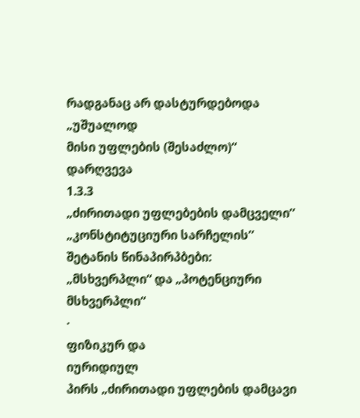რადგანაც არ დასტურდებოდა „უშუალოდ
მისი უფლების (შესაძლო)“ დარღვევა
1.3.3
„ძირითადი უფლებების დამცველი’’ „კონსტიტუციური სარჩელის’’ შეტანის წინაპირპბები: „მსხვერპლი“ და „პოტენციური მსხვერპლი“
·
ფიზიკურ და
იურიდიულ
პირს „ძირითადი უფლების დამცავი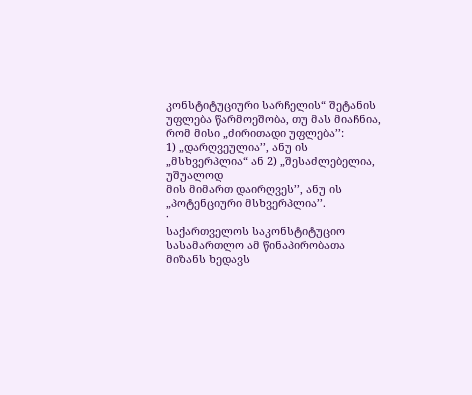კონსტიტუციური სარჩელის“ შეტანის უფლება წარმოეშობა, თუ მას მიაჩნია, რომ მისი „ძირითადი უფლება’’:
1) „დარღვეულია’’, ანუ ის „მსხვერპლია“ ან 2) „შესაძლებელია, უშუალოდ
მის მიმართ დაირღვეს’’, ანუ ის „პოტენციური მსხვერპლია’’.
·
საქართველოს საკონსტიტუციო სასამართლო ამ წინაპირობათა
მიზანს ხედავს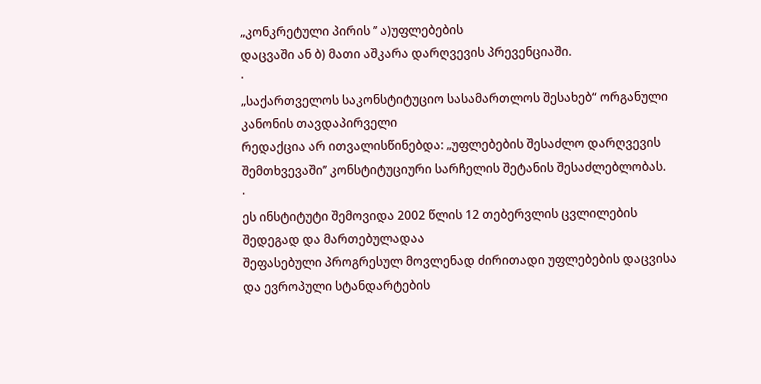„კონკრეტული პირის ’’ ა)უფლებების
დაცვაში ან ბ) მათი აშკარა დარღვევის პრევენციაში.
·
„საქართველოს საკონსტიტუციო სასამართლოს შესახებ“ ორგანული კანონის თავდაპირველი
რედაქცია არ ითვალისწინებდა: „უფლებების შესაძლო დარღვევის
შემთხვევაში’’ კონსტიტუციური სარჩელის შეტანის შესაძლებლობას.
·
ეს ინსტიტუტი შემოვიდა 2002 წლის 12 თებერვლის ცვლილების შედეგად და მართებულადაა
შეფასებული პროგრესულ მოვლენად ძირითადი უფლებების დაცვისა და ევროპული სტანდარტების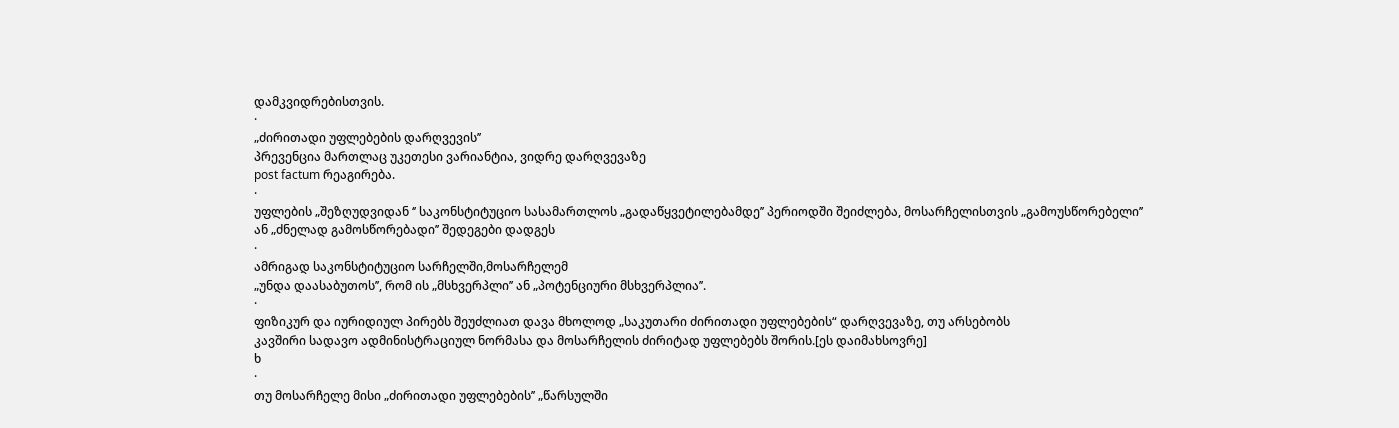დამკვიდრებისთვის.
·
„ძირითადი უფლებების დარღვევის’’
პრევენცია მართლაც უკეთესი ვარიანტია, ვიდრე დარღვევაზე
post factum რეაგირება.
·
უფლების „შეზღუდვიდან ‘’ საკონსტიტუციო სასამართლოს „გადაწყვეტილებამდე’’ პერიოდში შეიძლება, მოსარჩელისთვის „გამოუსწორებელი’’
ან „ძნელად გამოსწორებადი’’ შედეგები დადგეს
·
ამრიგად საკონსტიტუციო სარჩელში,მოსარჩელემ
„უნდა დაასაბუთოს’’, რომ ის „მსხვერპლი’’ ან „პოტენციური მსხვერპლია’’.
·
ფიზიკურ და იურიდიულ პირებს შეუძლიათ დავა მხოლოდ „საკუთარი ძირითადი უფლებების“ დარღვევაზე, თუ არსებობს
კავშირი სადავო ადმინისტრაციულ ნორმასა და მოსარჩელის ძირიტად უფლებებს შორის.[ეს დაიმახსოვრე]
ხ
·
თუ მოსარჩელე მისი „ძირითადი უფლებების’’ „წარსულში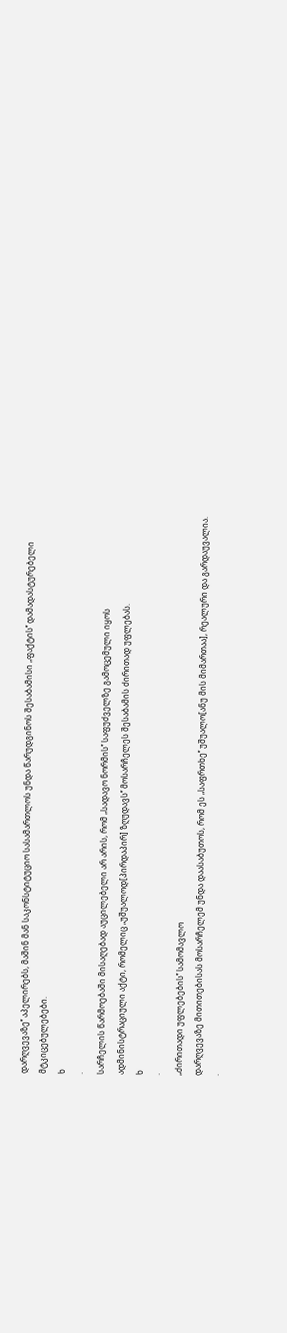დარღვევაზე’’ აპელირებს, მაშინ მან საკონსტიტუციო სასამართლოს უნდა წარუდგინოს შესაბამისი „ფაქტის’’ დამადასტურებელი
მტკიცებულებები.
ხ
·
სარჩელის წარმოებაში მისაღებად აუცილებელი არ არის, რომ „სადავო ნორმის’’ საფუძველზე გამოცემული იყოს
ადმინისტრაციული აქტი, რომელიც „უშუალოდ[პირდაპირ] ზღუდავს’’ მოსარჩელეს შესაბამის ძირითად უფლებას.
ხ
·
„ძირითადი უფლებების’’ სამომავლო
დარღვევაზე მითითებისას მოსარჩელემ უნდა დაასაბუთოს, რომ ეს „საფრთხე’’ უშუალო[ანუ მის მიმართაა], რეალური და გარდაუვალია.
·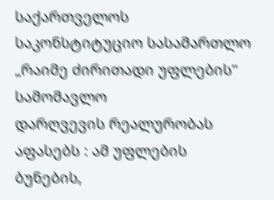საქართველოს საკონსტიტუციო სასამართლო „რაიმე ძირითადი უფლების’’ სამომავლო
დარღვევის რეალურობას აფასებს : ამ უფლების ბუნების,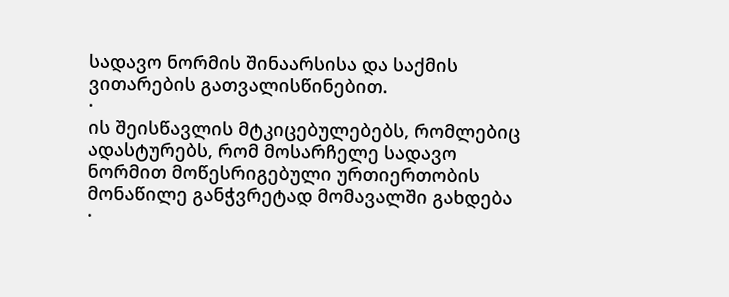სადავო ნორმის შინაარსისა და საქმის
ვითარების გათვალისწინებით.
·
ის შეისწავლის მტკიცებულებებს, რომლებიც ადასტურებს, რომ მოსარჩელე სადავო
ნორმით მოწესრიგებული ურთიერთობის მონაწილე განჭვრეტად მომავალში გახდება
·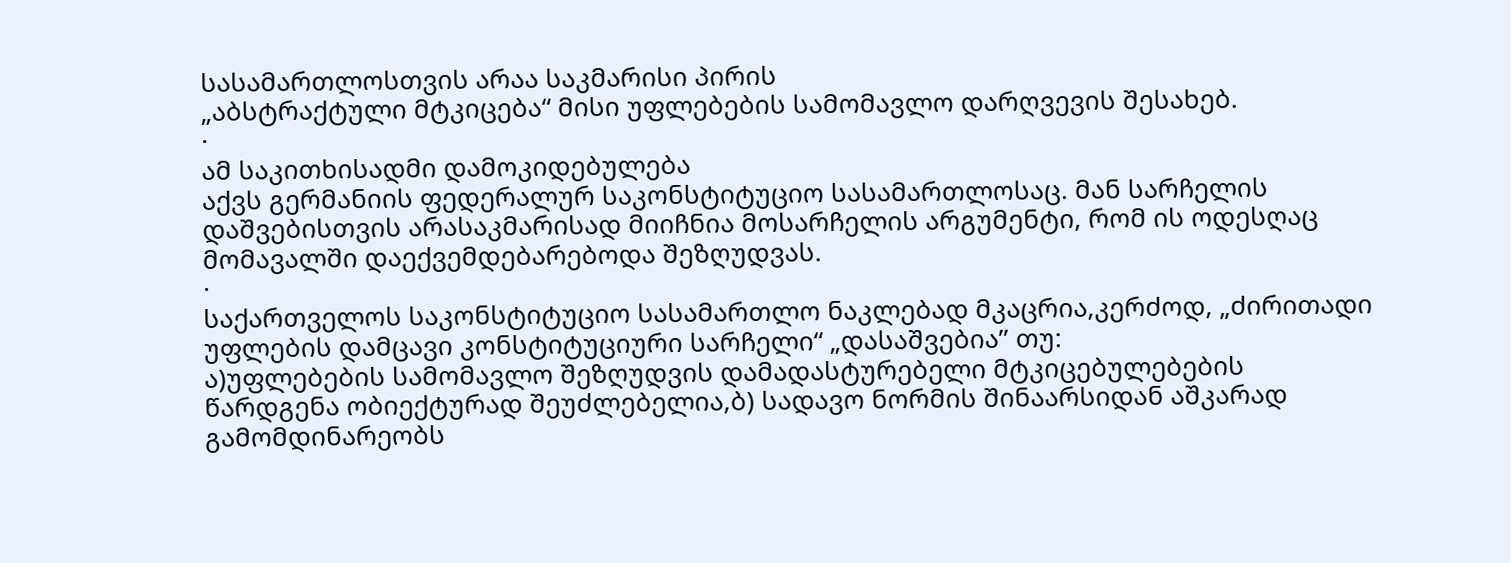სასამართლოსთვის არაა საკმარისი პირის
„აბსტრაქტული მტკიცება“ მისი უფლებების სამომავლო დარღვევის შესახებ.
·
ამ საკითხისადმი დამოკიდებულება
აქვს გერმანიის ფედერალურ საკონსტიტუციო სასამართლოსაც. მან სარჩელის დაშვებისთვის არასაკმარისად მიიჩნია მოსარჩელის არგუმენტი, რომ ის ოდესღაც
მომავალში დაექვემდებარებოდა შეზღუდვას.
·
საქართველოს საკონსტიტუციო სასამართლო ნაკლებად მკაცრია,კერძოდ, „ძირითადი უფლების დამცავი კონსტიტუციური სარჩელი“ „დასაშვებია’’ თუ:
ა)უფლებების სამომავლო შეზღუდვის დამადასტურებელი მტკიცებულებების
წარდგენა ობიექტურად შეუძლებელია,ბ) სადავო ნორმის შინაარსიდან აშკარად გამომდინარეობს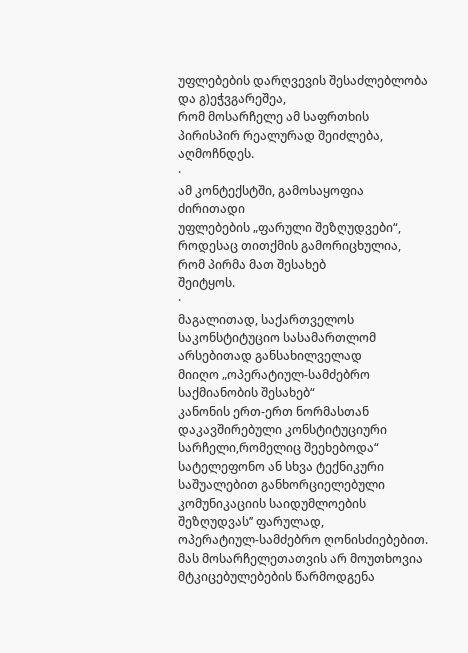უფლებების დარღვევის შესაძლებლობა და გ)ეჭვგარეშეა,
რომ მოსარჩელე ამ საფრთხის პირისპირ რეალურად შეიძლება, აღმოჩნდეს.
·
ამ კონტექსტში, გამოსაყოფია ძირითადი
უფლებების „ფარული შეზღუდვები“, როდესაც თითქმის გამორიცხულია, რომ პირმა მათ შესახებ
შეიტყოს.
·
მაგალითად, საქართველოს საკონსტიტუციო სასამართლომ არსებითად განსახილველად
მიიღო „ოპერატიულ-სამძებრო საქმიანობის შესახებ“
კანონის ერთ-ერთ ნორმასთან დაკავშირებული კონსტიტუციური სარჩელი,რომელიც შეეხებოდა“
სატელეფონო ან სხვა ტექნიკური საშუალებით განხორციელებული
კომუნიკაციის საიდუმლოების შეზღუდვას’’ ფარულად,
ოპერატიულ-სამძებრო ღონისძიებებით. მას მოსარჩელეთათვის არ მოუთხოვია მტკიცებულებების წარმოდგენა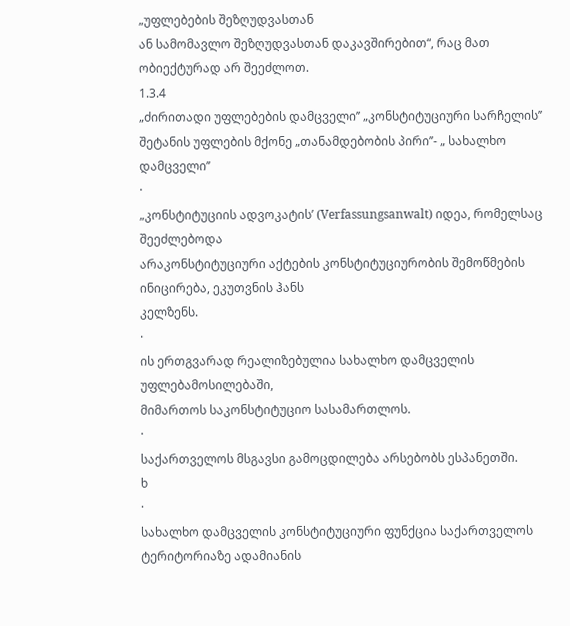„უფლებების შეზღუდვასთან
ან სამომავლო შეზღუდვასთან დაკავშირებით“, რაც მათ ობიექტურად არ შეეძლოთ.
1.3.4
„ძირითადი უფლებების დამცველი’’ „კონსტიტუციური სარჩელის’’ შეტანის უფლების მქონე „თანამდებობის პირი’’- „ სახალხო დამცველი’’
·
„კონსტიტუციის ადვოკატის’ (Verfassungsanwalt) იდეა, რომელსაც შეეძლებოდა
არაკონსტიტუციური აქტების კონსტიტუციურობის შემოწმების ინიცირება, ეკუთვნის ჰანს
კელზენს.
·
ის ერთგვარად რეალიზებულია სახალხო დამცველის უფლებამოსილებაში,
მიმართოს საკონსტიტუციო სასამართლოს.
·
საქართველოს მსგავსი გამოცდილება არსებობს ესპანეთში.
ხ
·
სახალხო დამცველის კონსტიტუციური ფუნქცია საქართველოს ტერიტორიაზე ადამიანის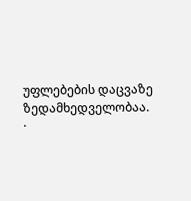უფლებების დაცვაზე ზედამხედველობაა.
·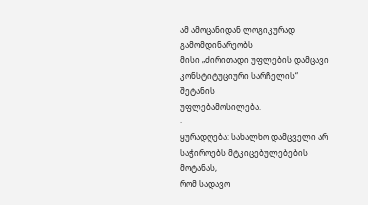ამ ამოცანიდან ლოგიკურად გამომდინარეობს
მისი „ძირითადი უფლების დამცავი კონსტიტუციური სარჩელის“ შეტანის
უფლებამოსილება.
·
ყურადღება: სახალხო დამცველი არ საჭიროებს მტკიცებულებების მოტანას,
რომ სადავო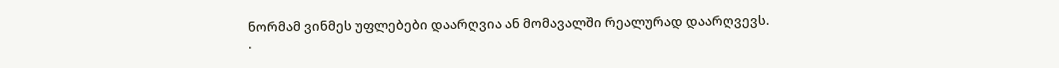ნორმამ ვინმეს უფლებები დაარღვია ან მომავალში რეალურად დაარღვევს.
·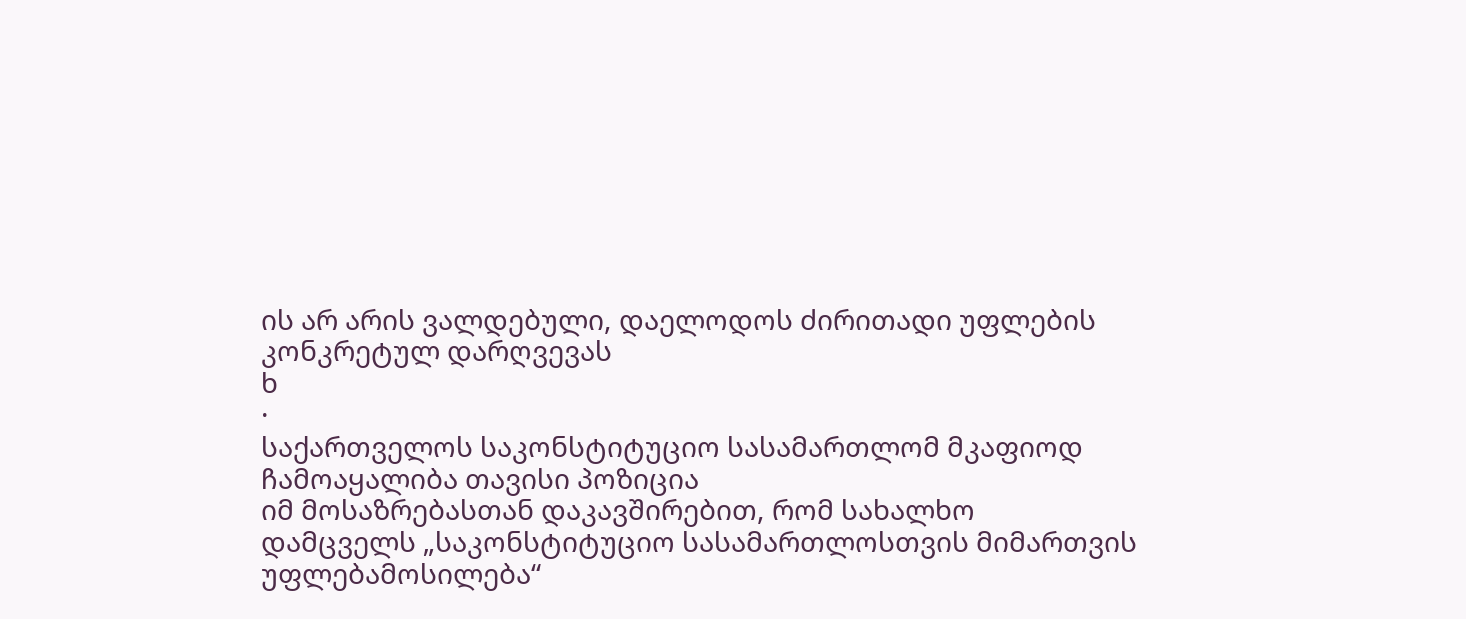ის არ არის ვალდებული, დაელოდოს ძირითადი უფლების კონკრეტულ დარღვევას
ხ
·
საქართველოს საკონსტიტუციო სასამართლომ მკაფიოდ ჩამოაყალიბა თავისი პოზიცია
იმ მოსაზრებასთან დაკავშირებით, რომ სახალხო
დამცველს „საკონსტიტუციო სასამართლოსთვის მიმართვის უფლებამოსილება“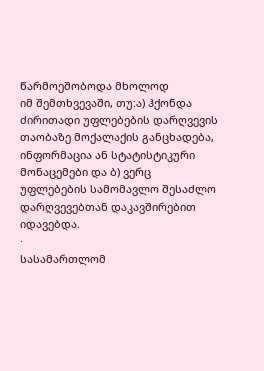წარმოეშობოდა მხოლოდ
იმ შემთხვევაში, თუ:ა) ჰქონდა ძირითადი უფლებების დარღვევის თაობაზე მოქალაქის განცხადება,
ინფორმაცია ან სტატისტიკური მონაცემები და ბ) ვერც
უფლებების სამომავლო შესაძლო დარღვევებთან დაკავშირებით იდავებდა.
·
სასამართლომ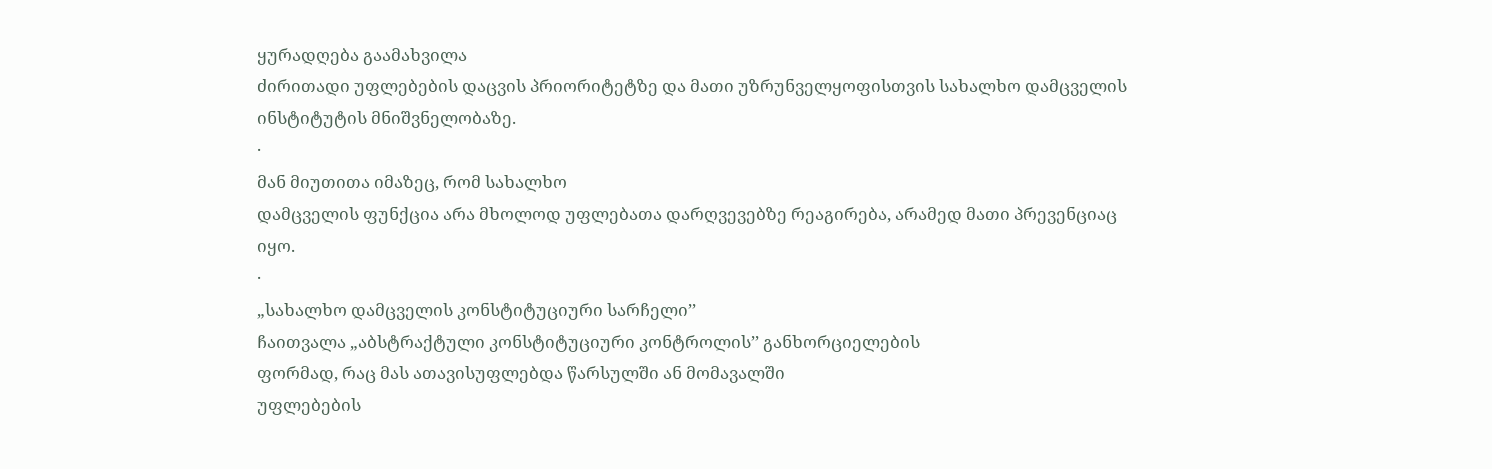ყურადღება გაამახვილა
ძირითადი უფლებების დაცვის პრიორიტეტზე და მათი უზრუნველყოფისთვის სახალხო დამცველის
ინსტიტუტის მნიშვნელობაზე.
·
მან მიუთითა იმაზეც, რომ სახალხო
დამცველის ფუნქცია არა მხოლოდ უფლებათა დარღვევებზე რეაგირება, არამედ მათი პრევენციაც
იყო.
·
„სახალხო დამცველის კონსტიტუციური სარჩელი’’
ჩაითვალა „აბსტრაქტული კონსტიტუციური კონტროლის’’ განხორციელების
ფორმად, რაც მას ათავისუფლებდა წარსულში ან მომავალში
უფლებების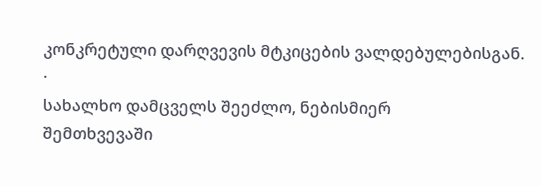კონკრეტული დარღვევის მტკიცების ვალდებულებისგან.
·
სახალხო დამცველს შეეძლო, ნებისმიერ
შემთხვევაში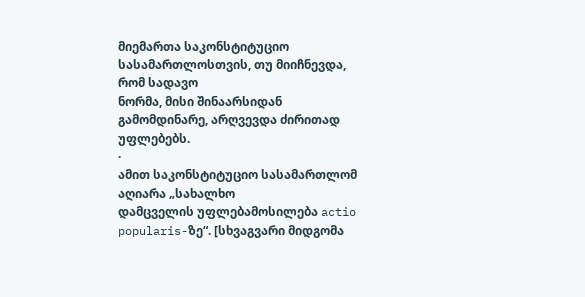მიემართა საკონსტიტუციო სასამართლოსთვის, თუ მიიჩნევდა, რომ სადავო
ნორმა, მისი შინაარსიდან გამომდინარე, არღვევდა ძირითად უფლებებს.
·
ამით საკონსტიტუციო სასამართლომ აღიარა „სახალხო
დამცველის უფლებამოსილება actio
popularis-ზე“. [სხვაგვარი მიდგომა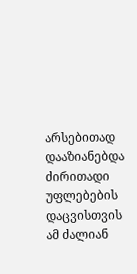არსებითად დააზიანებდა ძირითადი უფლებების
დაცვისთვის ამ ძალიან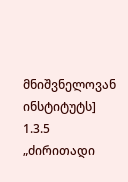მნიშვნელოვან ინსტიტუტს]
1.3.5 „ძირითადი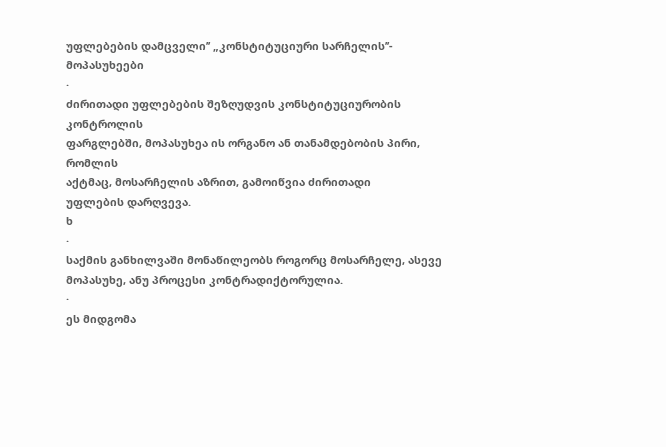უფლებების დამცველი’’ „კონსტიტუციური სარჩელის’’- მოპასუხეები
·
ძირითადი უფლებების შეზღუდვის კონსტიტუციურობის კონტროლის
ფარგლებში, მოპასუხეა ის ორგანო ან თანამდებობის პირი, რომლის
აქტმაც, მოსარჩელის აზრით, გამოიწვია ძირითადი
უფლების დარღვევა.
ხ
·
საქმის განხილვაში მონაწილეობს როგორც მოსარჩელე, ასევე მოპასუხე, ანუ პროცესი კონტრადიქტორულია.
·
ეს მიდგომა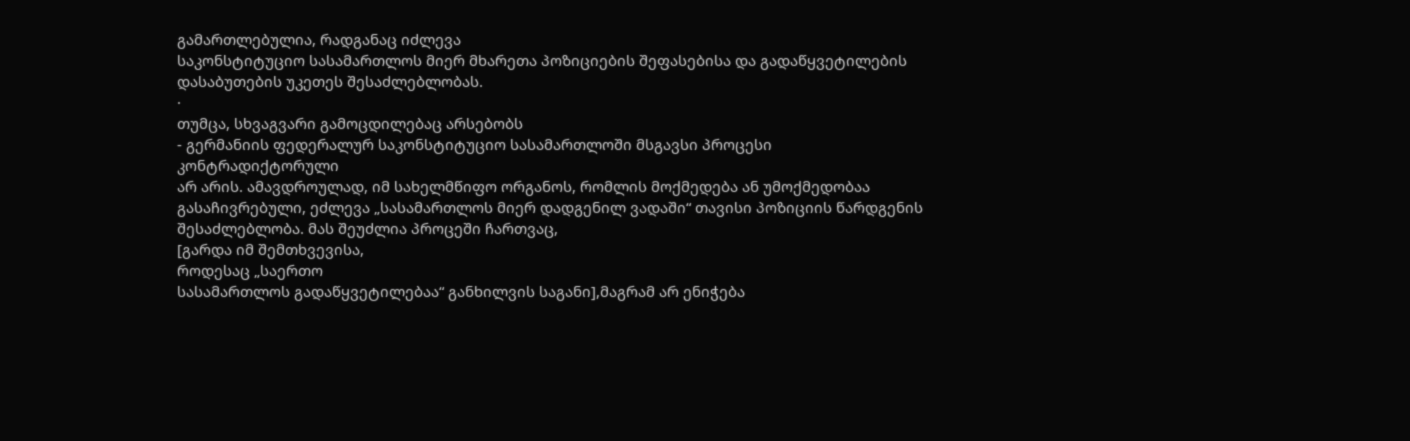გამართლებულია, რადგანაც იძლევა
საკონსტიტუციო სასამართლოს მიერ მხარეთა პოზიციების შეფასებისა და გადაწყვეტილების
დასაბუთების უკეთეს შესაძლებლობას.
·
თუმცა, სხვაგვარი გამოცდილებაც არსებობს
- გერმანიის ფედერალურ საკონსტიტუციო სასამართლოში მსგავსი პროცესი კონტრადიქტორული
არ არის. ამავდროულად, იმ სახელმწიფო ორგანოს, რომლის მოქმედება ან უმოქმედობაა გასაჩივრებული, ეძლევა „სასამართლოს მიერ დადგენილ ვადაში“ თავისი პოზიციის წარდგენის
შესაძლებლობა. მას შეუძლია პროცეში ჩართვაც,
[გარდა იმ შემთხვევისა,
როდესაც „საერთო
სასამართლოს გადაწყვეტილებაა“ განხილვის საგანი],მაგრამ არ ენიჭება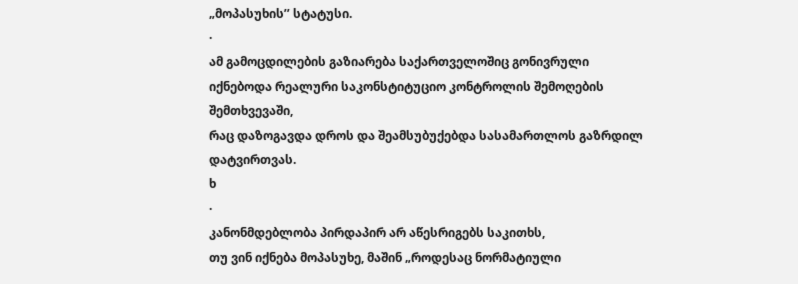„მოპასუხის’’ სტატუსი.
·
ამ გამოცდილების გაზიარება საქართველოშიც გონივრული იქნებოდა რეალური საკონსტიტუციო კონტროლის შემოღების შემთხვევაში,
რაც დაზოგავდა დროს და შეამსუბუქებდა სასამართლოს გაზრდილ დატვირთვას.
ხ
·
კანონმდებლობა პირდაპირ არ აწესრიგებს საკითხს,
თუ ვინ იქნება მოპასუხე, მაშინ „როდესაც ნორმატიული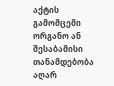აქტის გამომცემი ორგანო ან შესაბამისი თანამდებობა აღარ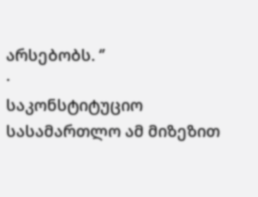არსებობს. ‘’
·
საკონსტიტუციო სასამართლო ამ მიზეზით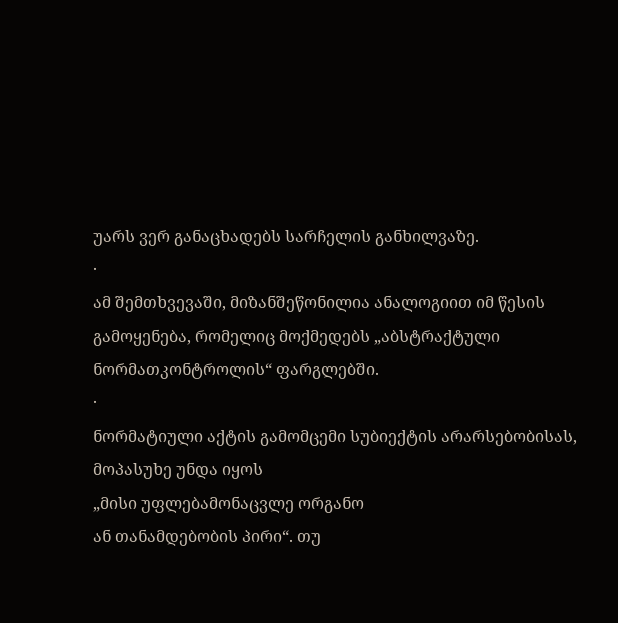უარს ვერ განაცხადებს სარჩელის განხილვაზე.
·
ამ შემთხვევაში, მიზანშეწონილია ანალოგიით იმ წესის
გამოყენება, რომელიც მოქმედებს „აბსტრაქტული ნორმათკონტროლის“ ფარგლებში.
·
ნორმატიული აქტის გამომცემი სუბიექტის არარსებობისას,
მოპასუხე უნდა იყოს
„მისი უფლებამონაცვლე ორგანო
ან თანამდებობის პირი“. თუ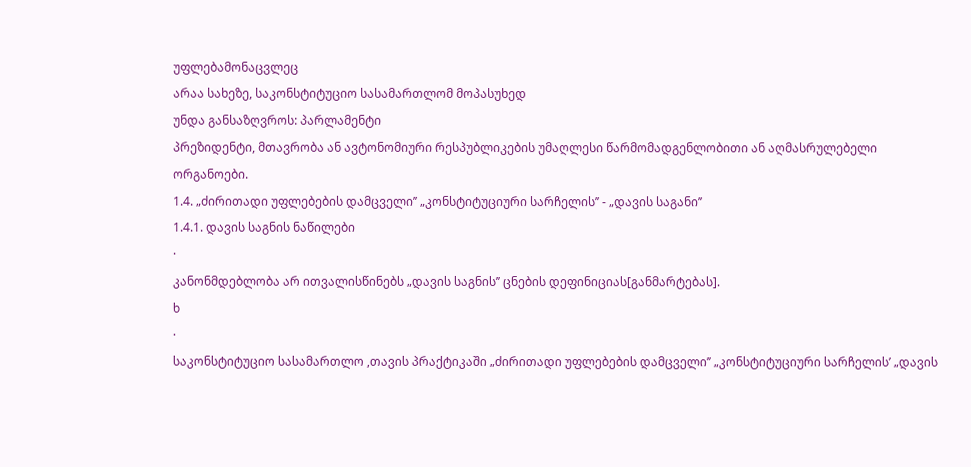უფლებამონაცვლეც
არაა სახეზე, საკონსტიტუციო სასამართლომ მოპასუხედ
უნდა განსაზღვროს: პარლამენტი
პრეზიდენტი, მთავრობა ან ავტონომიური რესპუბლიკების უმაღლესი წარმომადგენლობითი ან აღმასრულებელი
ორგანოები.
1.4. „ძირითადი უფლებების დამცველი’’ „კონსტიტუციური სარჩელის’’ - „დავის საგანი’’
1.4.1. დავის საგნის ნაწილები
·
კანონმდებლობა არ ითვალისწინებს „დავის საგნის’’ ცნების დეფინიციას[განმარტებას].
ხ
·
საკონსტიტუციო სასამართლო ,თავის პრაქტიკაში „ძირითადი უფლებების დამცველი’’ „კონსტიტუციური სარჩელის’ „დავის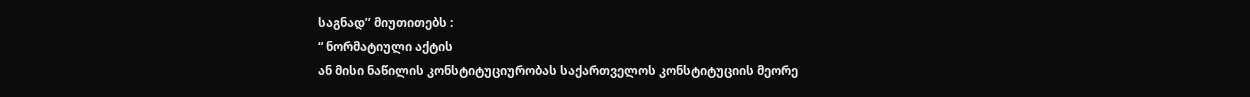საგნად’’ მიუთითებს :
“ ნორმატიული აქტის
ან მისი ნაწილის კონსტიტუციურობას საქართველოს კონსტიტუციის მეორე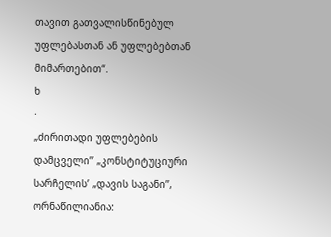თავით გათვალისწინებულ უფლებასთან ან უფლებებთან მიმართებით“.
ხ
·
„ძირითადი უფლებების დამცველი’’ „კონსტიტუციური სარჩელის’ „დავის საგანი’’, ორნაწილიანია: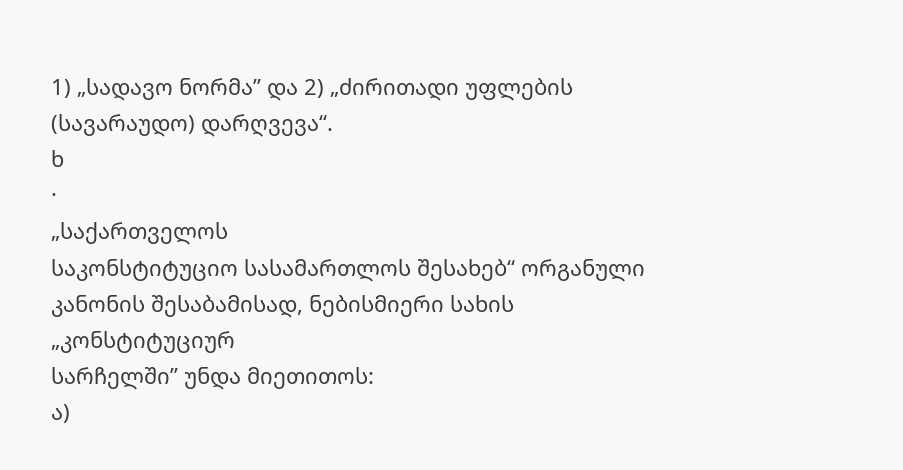1) „სადავო ნორმა’’ და 2) „ძირითადი უფლების (სავარაუდო) დარღვევა“.
ხ
·
„საქართველოს
საკონსტიტუციო სასამართლოს შესახებ“ ორგანული კანონის შესაბამისად, ნებისმიერი სახის „კონსტიტუციურ
სარჩელში’’ უნდა მიეთითოს:
ა)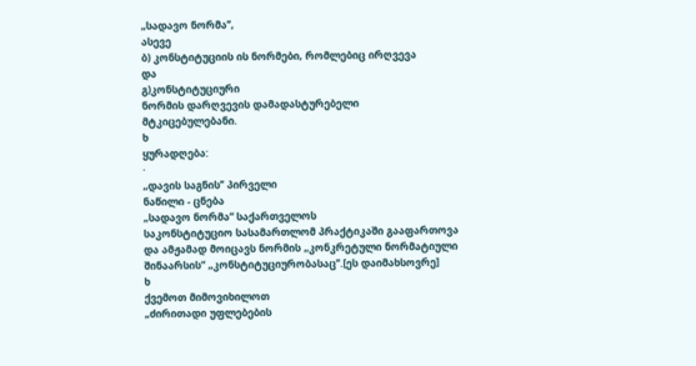„სადავო ნორმა’’,
ასევე
ბ) კონსტიტუციის ის ნორმები, რომლებიც ირღვევა
და
გ)კონსტიტუციური
ნორმის დარღვევის დამადასტურებელი
მტკიცებულებანი.
ხ
ყურადღება:
·
„დავის საგნის’’ პირველი
ნაწილი - ცნება
„სადავო ნორმა“ საქართველოს
საკონსტიტუციო სასამართლომ პრაქტიკაში გააფართოვა და ამჟამად მოიცავს ნორმის „კონკრეტული ნორმატიული
შინაარსის“ „კონსტიტუციურობასაც’’.[ეს დაიმახსოვრე]
ხ
ქვემოთ მიმოვიხილოთ
„ძირითადი უფლებების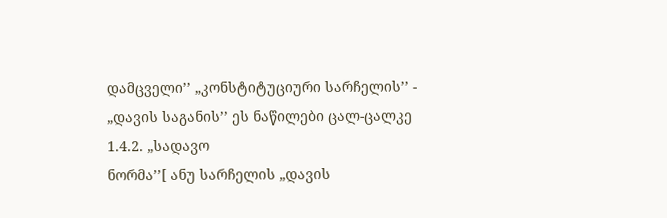დამცველი’’ „კონსტიტუციური სარჩელის’’ -
„დავის საგანის’’ ეს ნაწილები ცალ-ცალკე
1.4.2. „სადავო
ნორმა’’[ ანუ სარჩელის „დავის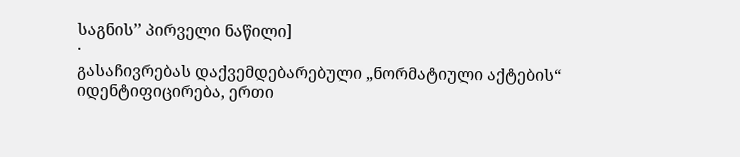საგნის’’ პირველი ნაწილი]
·
გასაჩივრებას დაქვემდებარებული „ნორმატიული აქტების“
იდენტიფიცირება, ერთი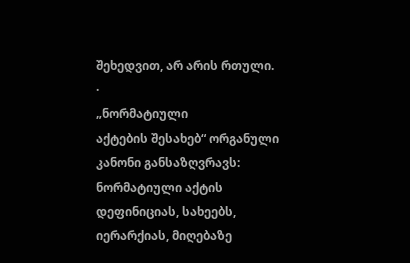შეხედვით, არ არის რთული.
·
„ნორმატიული
აქტების შესახებ“ ორგანული კანონი განსაზღვრავს: ნორმატიული აქტის დეფინიციას, სახეებს,
იერარქიას, მიღებაზე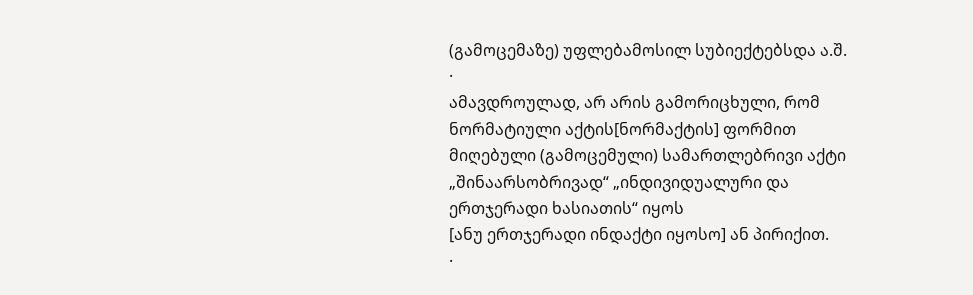(გამოცემაზე) უფლებამოსილ სუბიექტებსდა ა.შ.
·
ამავდროულად, არ არის გამორიცხული, რომ ნორმატიული აქტის[ნორმაქტის] ფორმით მიღებული (გამოცემული) სამართლებრივი აქტი „შინაარსობრივად“ „ინდივიდუალური და ერთჯერადი ხასიათის“ იყოს
[ანუ ერთჯერადი ინდაქტი იყოსო] ან პირიქით.
·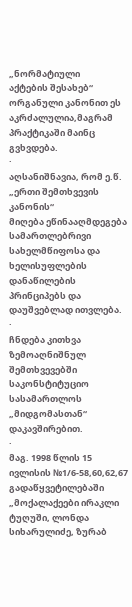„ნორმატიული
აქტების შესახებ“ ორგანული კანონით ეს აკრძალულია,მაგრამ პრაქტიკაში მაინც გვხვდება.
·
აღსანიშნავია, რომ ე.წ. „ერთი შემთხვევის კანონის“
მიღება ეწინააღმდეგება სამართლებრივი სახელმწიფოსა და ხელისუფლების დანაწილების
პრინციპებს და დაუშვებლად ითვლება.
·
ჩნდება კითხვა ზემოაღნიშნულ შემთხვევებში საკონსტიტუციო სასამართლოს „მიდგომასთან“
დაკავშირებით.
·
მაგ. 1998 წლის 15 ივლისის №1/6-58,60,62,67
გადაწყვეტილებაში „მოქალაქეები ირაკლი ტუღუში, ლონდა სიხარულიძე, ზურაბ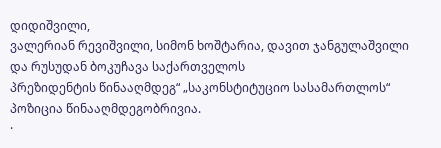დიდიშვილი,
ვალერიან რევიშვილი, სიმონ ხოშტარია, დავით ჯანგულაშვილი და რუსუდან ბოკუჩავა საქართველოს
პრეზიდენტის წინააღმდეგ“ „საკონსტიტუციო სასამართლოს“ პოზიცია წინააღმდეგობრივია.
·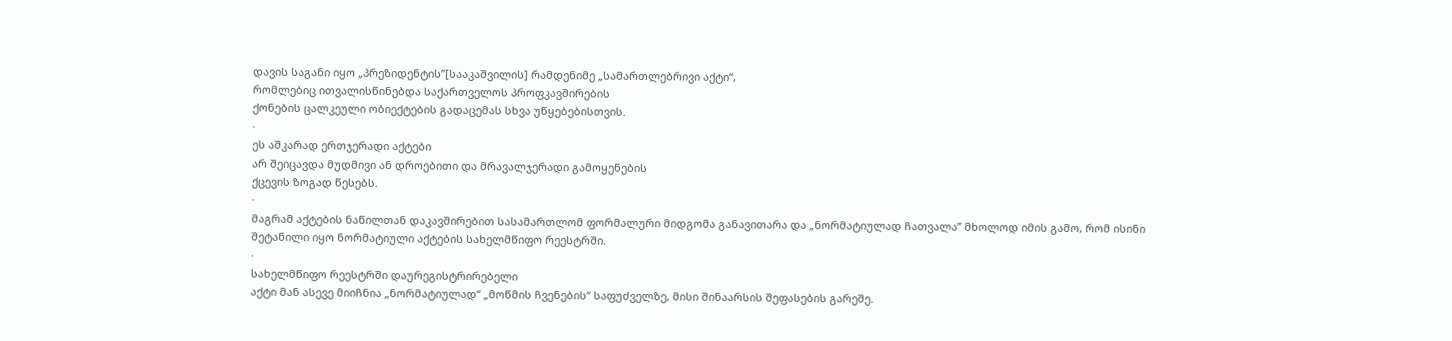დავის საგანი იყო „პრეზიდენტის’’[სააკაშვილის] რამდენიმე „სამართლებრივი აქტი“,
რომლებიც ითვალისწინებდა საქართველოს პროფკავშირების
ქონების ცალკეული ობიექტების გადაცემას სხვა უწყებებისთვის.
·
ეს აშკარად ერთჯერადი აქტები
არ შეიცავდა მუდმივი ან დროებითი და მრავალჯერადი გამოყენების
ქცევის ზოგად წესებს.
·
მაგრამ აქტების ნაწილთან დაკავშირებით სასამართლომ ფორმალური მიდგომა განავითარა და „ნორმატიულად ჩათვალა’’ მხოლოდ იმის გამო, რომ ისინი
შეტანილი იყო ნორმატიული აქტების სახელმწიფო რეესტრში.
·
სახელმწიფო რეესტრში დაურეგისტრირებელი
აქტი მან ასევე მიიჩნია „ნორმატიულად“ „მოწმის ჩვენების“ საფუძველზე, მისი შინაარსის შეფასების გარეშე.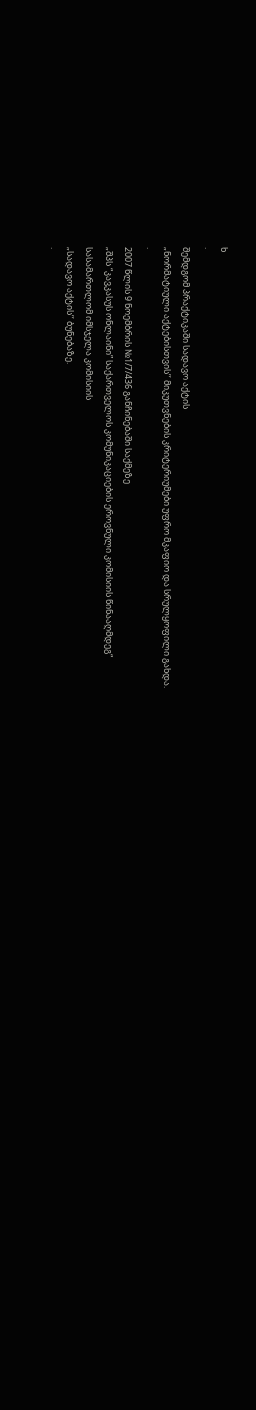ხ
·
შემდგომ პრაქტიკაში სადავო აქტის
„ნორმატიული აქტებისთვის’’ მიკუთვნების კრიტერიუმები უფრო მკაფიო და სრულყოფილი გახდა.
·
2007 წლის 9 ნოემბრის №1/7/436 განჩინებაში საქმეზე
„შპს “კავკასუს ონლაინი” საქართველოს კომუნიკაციების ეროვნული კომისიის წინააღმდეგ“
სასამართლომ იმსჯელა კომისიის
„სადავო აქტის’’ ბუნებაზე.
·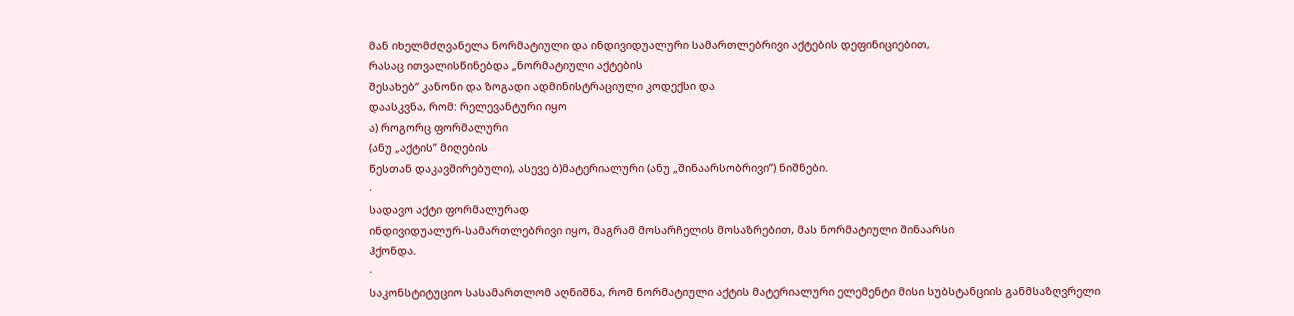მან იხელმძღვანელა ნორმატიული და ინდივიდუალური სამართლებრივი აქტების დეფინიციებით,
რასაც ითვალისწინებდა „ნორმატიული აქტების
შესახებ“ კანონი და ზოგადი ადმინისტრაციული კოდექსი და
დაასკვნა, რომ: რელევანტური იყო
ა) როგორც ფორმალური
(ანუ „აქტის’’ მიღების
წესთან დაკავშირებული), ასევე ბ)მატერიალური (ანუ „შინაარსობრივი’’) ნიშნები.
·
სადავო აქტი ფორმალურად
ინდივიდუალურ-სამართლებრივი იყო, მაგრამ მოსარჩელის მოსაზრებით, მას ნორმატიული შინაარსი
ჰქონდა.
·
საკონსტიტუციო სასამართლომ აღნიშნა, რომ ნორმატიული აქტის მატერიალური ელემენტი მისი სუბსტანციის განმსაზღვრელი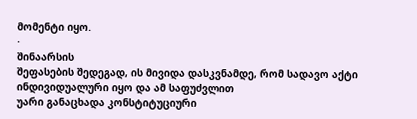მომენტი იყო.
·
შინაარსის
შეფასების შედეგად, ის მივიდა დასკვნამდე, რომ სადავო აქტი ინდივიდუალური იყო და ამ საფუძვლით
უარი განაცხადა კონსტიტუციური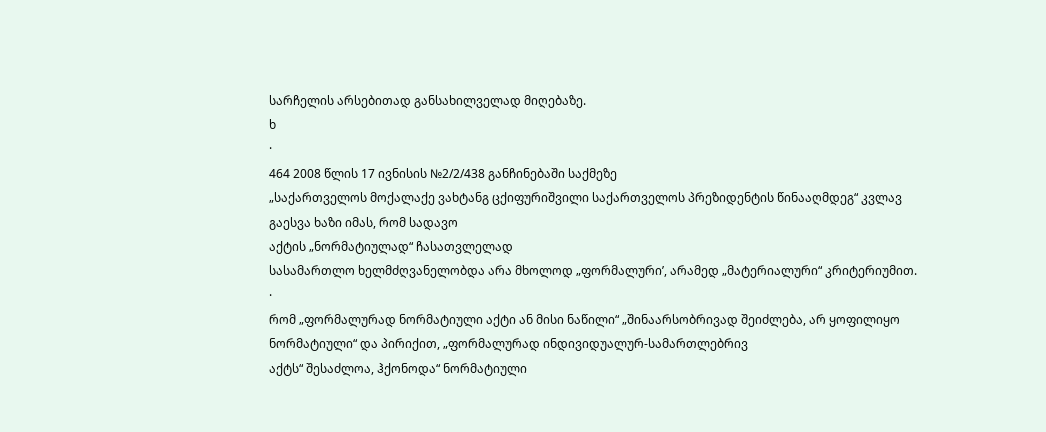სარჩელის არსებითად განსახილველად მიღებაზე.
ხ
·
464 2008 წლის 17 ივნისის №2/2/438 განჩინებაში საქმეზე
„საქართველოს მოქალაქე ვახტანგ ცქიფურიშვილი საქართველოს პრეზიდენტის წინააღმდეგ“ კვლავ
გაესვა ხაზი იმას, რომ სადავო
აქტის „ნორმატიულად“ ჩასათვლელად
სასამართლო ხელმძღვანელობდა არა მხოლოდ „ფორმალური’, არამედ „მატერიალური“ კრიტერიუმით.
·
რომ „ფორმალურად ნორმატიული აქტი ან მისი ნაწილი“ „შინაარსობრივად შეიძლება, არ ყოფილიყო
ნორმატიული“ და პირიქით, „ფორმალურად ინდივიდუალურ-სამართლებრივ
აქტს“ შესაძლოა, ჰქონოდა“ ნორმატიული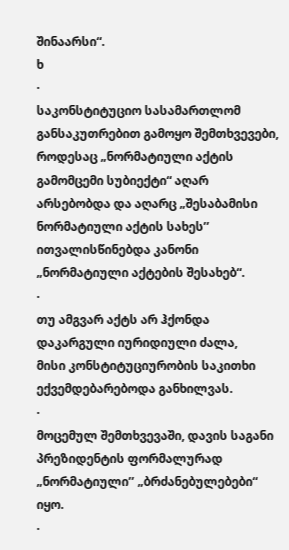შინაარსი“.
ხ
·
საკონსტიტუციო სასამართლომ განსაკუთრებით გამოყო შემთხვევები,
როდესაც „ნორმატიული აქტის გამომცემი სუბიექტი“ აღარ
არსებობდა და აღარც „შესაბამისი
ნორმატიული აქტის სახეს’’ ითვალისწინებდა კანონი
„ნორმატიული აქტების შესახებ“.
·
თუ ამგვარ აქტს არ ჰქონდა დაკარგული იურიდიული ძალა,
მისი კონსტიტუციურობის საკითხი ექვემდებარებოდა განხილვას.
·
მოცემულ შემთხვევაში, დავის საგანი
პრეზიდენტის ფორმალურად „ნორმატიული’’ „ბრძანებულებები“ იყო.
·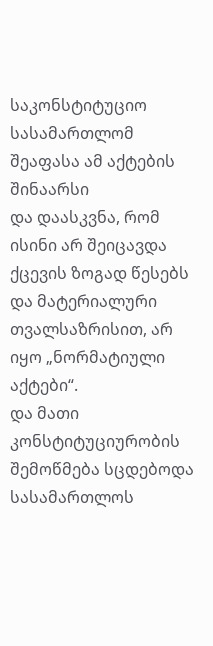საკონსტიტუციო სასამართლომ შეაფასა ამ აქტების შინაარსი
და დაასკვნა, რომ ისინი არ შეიცავდა ქცევის ზოგად წესებს და მატერიალური თვალსაზრისით, არ იყო „ნორმატიული
აქტები“.
და მათი კონსტიტუციურობის
შემოწმება სცდებოდა სასამართლოს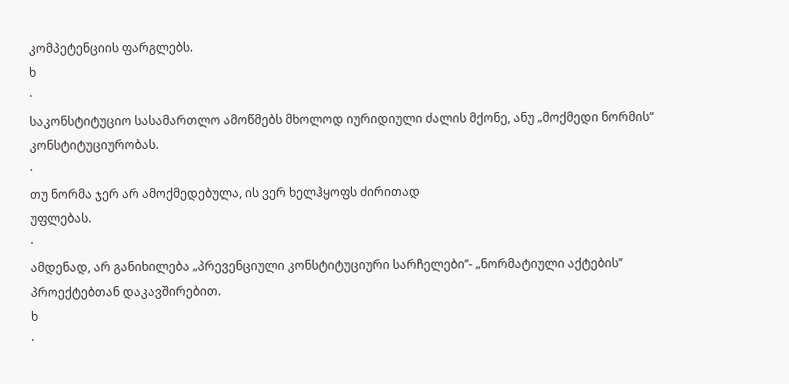კომპეტენციის ფარგლებს.
ხ
·
საკონსტიტუციო სასამართლო ამოწმებს მხოლოდ იურიდიული ძალის მქონე, ანუ „მოქმედი ნორმის“ კონსტიტუციურობას.
·
თუ ნორმა ჯერ არ ამოქმედებულა, ის ვერ ხელჰყოფს ძირითად
უფლებას.
·
ამდენად, არ განიხილება „პრევენციული კონსტიტუციური სარჩელები’’- „ნორმატიული აქტების’’ პროექტებთან დაკავშირებით.
ხ
·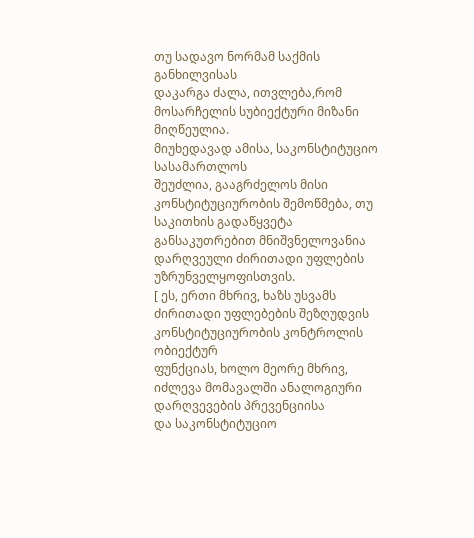თუ სადავო ნორმამ საქმის განხილვისას
დაკარგა ძალა, ითვლება,რომ
მოსარჩელის სუბიექტური მიზანი მიღწეულია.
მიუხედავად ამისა, საკონსტიტუციო სასამართლოს
შეუძლია, გააგრძელოს მისი კონსტიტუციურობის შემოწმება, თუ საკითხის გადაწყვეტა განსაკუთრებით მნიშვნელოვანია დარღვეული ძირითადი უფლების უზრუნველყოფისთვის.
[ ეს, ერთი მხრივ, ხაზს უსვამს ძირითადი უფლებების შეზღუდვის კონსტიტუციურობის კონტროლის ობიექტურ
ფუნქციას, ხოლო მეორე მხრივ, იძლევა მომავალში ანალოგიური დარღვევების პრევენციისა
და საკონსტიტუციო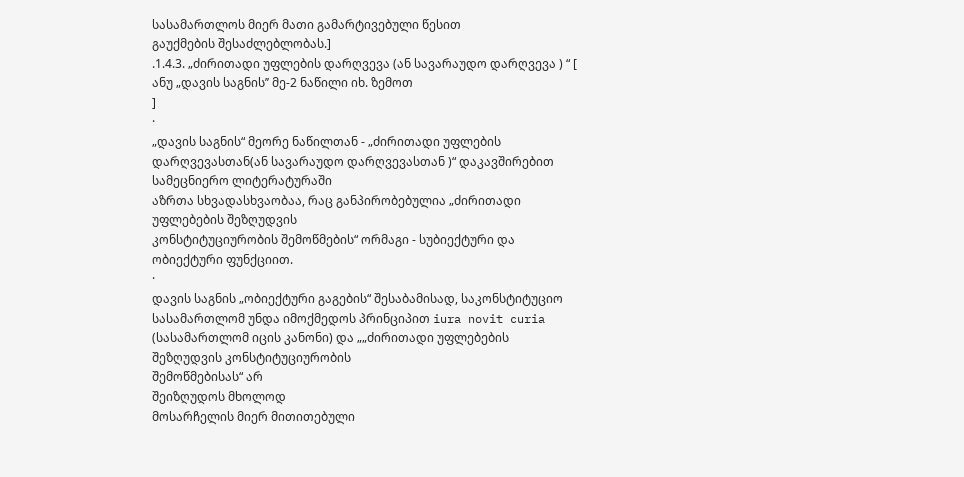სასამართლოს მიერ მათი გამარტივებული წესით
გაუქმების შესაძლებლობას.]
.1.4.3. „ძირითადი უფლების დარღვევა (ან სავარაუდო დარღვევა ) “ [ ანუ „დავის საგნის’’ მე-2 ნაწილი იხ. ზემოთ
]
·
„დავის საგნის“ მეორე ნაწილთან - „ძირითადი უფლების დარღვევასთან(ან სავარაუდო დარღვევასთან )“ დაკავშირებით სამეცნიერო ლიტერატურაში
აზრთა სხვადასხვაობაა, რაც განპირობებულია „ძირითადი უფლებების შეზღუდვის
კონსტიტუციურობის შემოწმების“ ორმაგი - სუბიექტური და ობიექტური ფუნქციით.
·
დავის საგნის „ობიექტური გაგების“ შესაბამისად, საკონსტიტუციო სასამართლომ უნდა იმოქმედოს პრინციპით iura novit curia
(სასამართლომ იცის კანონი) და „„ძირითადი უფლებების შეზღუდვის კონსტიტუციურობის
შემოწმებისას“ არ
შეიზღუდოს მხოლოდ
მოსარჩელის მიერ მითითებული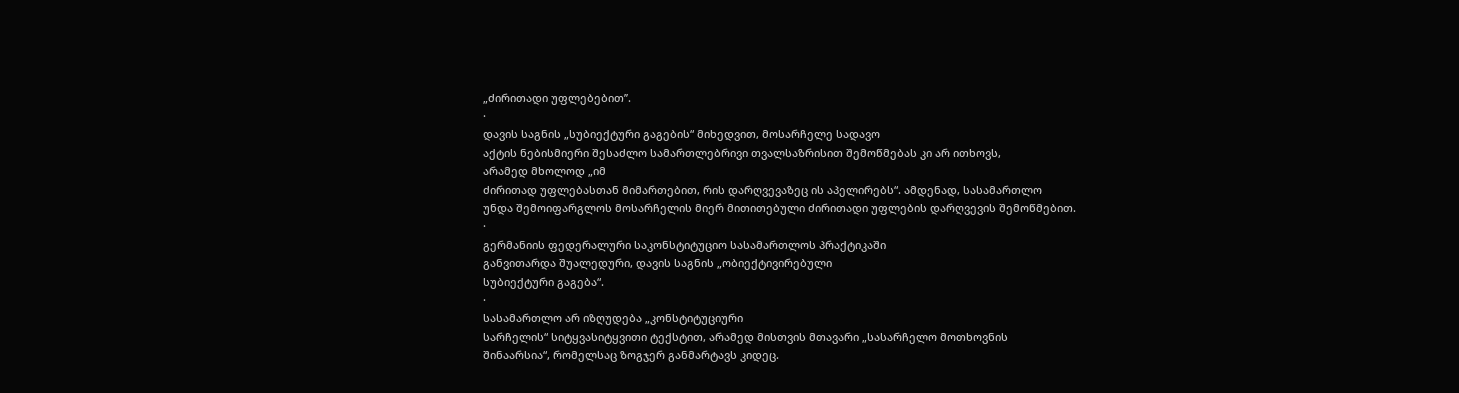„ძირითადი უფლებებით’’.
·
დავის საგნის „სუბიექტური გაგების“ მიხედვით, მოსარჩელე სადავო
აქტის ნებისმიერი შესაძლო სამართლებრივი თვალსაზრისით შემოწმებას კი არ ითხოვს,
არამედ მხოლოდ „იმ
ძირითად უფლებასთან მიმართებით, რის დარღვევაზეც ის აპელირებს“. ამდენად, სასამართლო
უნდა შემოიფარგლოს მოსარჩელის მიერ მითითებული ძირითადი უფლების დარღვევის შემოწმებით.
·
გერმანიის ფედერალური საკონსტიტუციო სასამართლოს პრაქტიკაში
განვითარდა შუალედური, დავის საგნის „ობიექტივირებული
სუბიექტური გაგება“.
·
სასამართლო არ იზღუდება „კონსტიტუციური
სარჩელის“ სიტყვასიტყვითი ტექსტით, არამედ მისთვის მთავარი „სასარჩელო მოთხოვნის
შინაარსია“, რომელსაც ზოგჯერ განმარტავს კიდეც.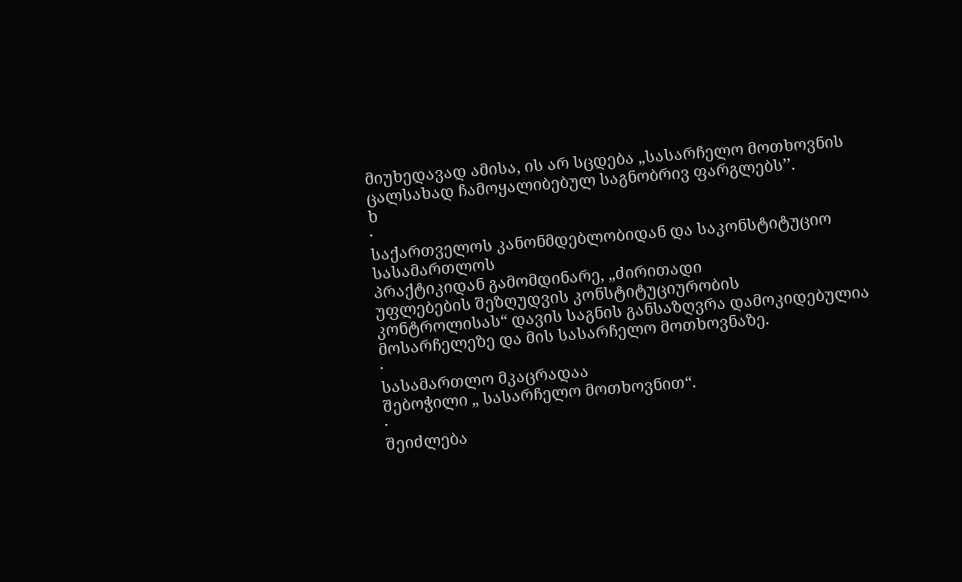მიუხედავად ამისა, ის არ სცდება „სასარჩელო მოთხოვნის ცალსახად ჩამოყალიბებულ საგნობრივ ფარგლებს’’.
ხ
·
საქართველოს კანონმდებლობიდან და საკონსტიტუციო სასამართლოს
პრაქტიკიდან გამომდინარე, „ძირითადი
უფლებების შეზღუდვის კონსტიტუციურობის კონტროლისას“ დავის საგნის განსაზღვრა დამოკიდებულია მოსარჩელეზე და მის სასარჩელო მოთხოვნაზე.
·
სასამართლო მკაცრადაა
შებოჭილი „ სასარჩელო მოთხოვნით“.
·
შეიძლება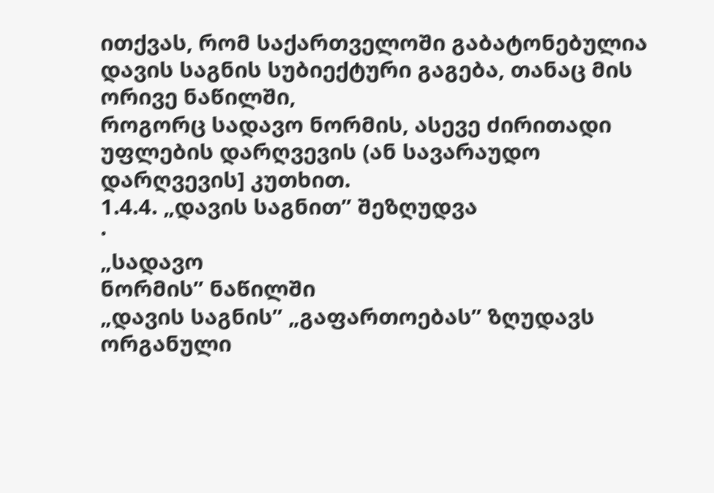ითქვას, რომ საქართველოში გაბატონებულია დავის საგნის სუბიექტური გაგება, თანაც მის ორივე ნაწილში,
როგორც სადავო ნორმის, ასევე ძირითადი უფლების დარღვევის (ან სავარაუდო
დარღვევის] კუთხით.
1.4.4. „დავის საგნით’’ შეზღუდვა
·
„სადავო
ნორმის’’ ნაწილში
„დავის საგნის’’ „გაფართოებას’’ ზღუდავს ორგანული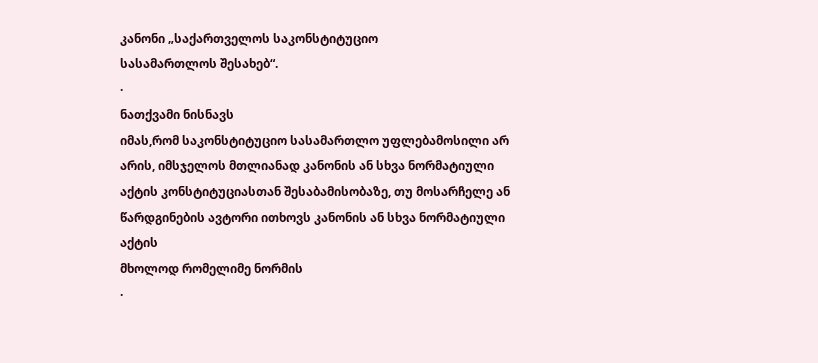კანონი „საქართველოს საკონსტიტუციო
სასამართლოს შესახებ“.
·
ნათქვამი ნისნავს
იმას,რომ საკონსტიტუციო სასამართლო უფლებამოსილი არ არის, იმსჯელოს მთლიანად კანონის ან სხვა ნორმატიული
აქტის კონსტიტუციასთან შესაბამისობაზე, თუ მოსარჩელე ან
წარდგინების ავტორი ითხოვს კანონის ან სხვა ნორმატიული აქტის
მხოლოდ რომელიმე ნორმის
·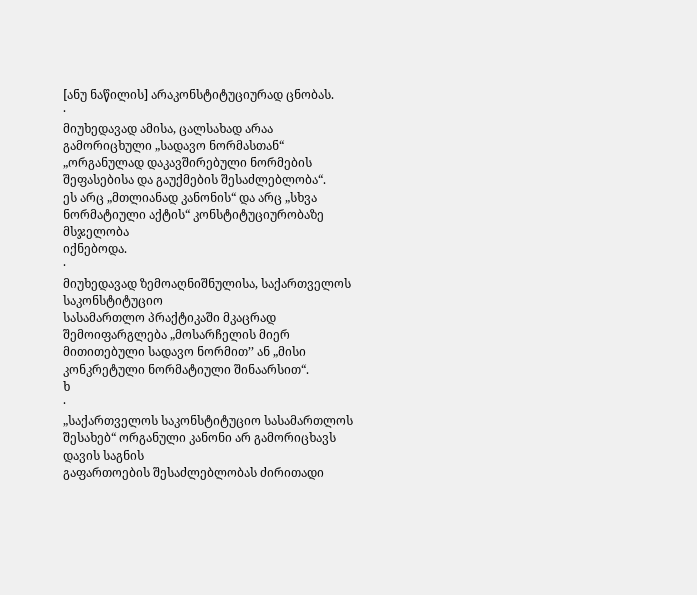[ანუ ნაწილის] არაკონსტიტუციურად ცნობას.
·
მიუხედავად ამისა, ცალსახად არაა გამორიცხული „სადავო ნორმასთან“ „ორგანულად დაკავშირებული ნორმების შეფასებისა და გაუქმების შესაძლებლობა“.
ეს არც „მთლიანად კანონის“ და არც „სხვა ნორმატიული აქტის“ კონსტიტუციურობაზე მსჯელობა
იქნებოდა.
·
მიუხედავად ზემოაღნიშნულისა, საქართველოს საკონსტიტუციო
სასამართლო პრაქტიკაში მკაცრად შემოიფარგლება „მოსარჩელის მიერ მითითებული სადავო ნორმით’’ ან „მისი
კონკრეტული ნორმატიული შინაარსით“.
ხ
·
„საქართველოს საკონსტიტუციო სასამართლოს
შესახებ“ ორგანული კანონი არ გამორიცხავს დავის საგნის
გაფართოების შესაძლებლობას ძირითადი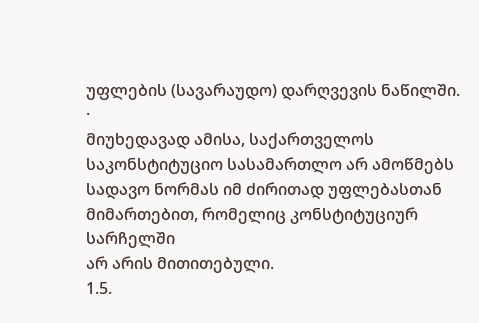უფლების (სავარაუდო) დარღვევის ნაწილში.
·
მიუხედავად ამისა, საქართველოს საკონსტიტუციო სასამართლო არ ამოწმებს სადავო ნორმას იმ ძირითად უფლებასთან მიმართებით, რომელიც კონსტიტუციურ სარჩელში
არ არის მითითებული.
1.5.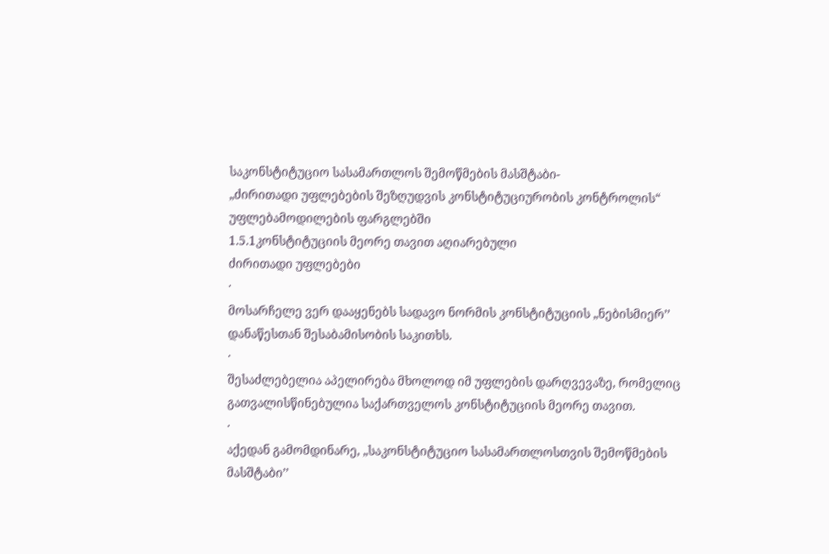საკონსტიტუციო სასამართლოს შემოწმების მასშტაბი-
„ძირითადი უფლებების შეზღუდვის კონსტიტუციურობის კონტროლის“ უფლებამოდილების ფარგლებში
1.5.1კონსტიტუციის მეორე თავით აღიარებული
ძირითადი უფლებები
·
მოსარჩელე ვერ დააყენებს სადავო ნორმის კონსტიტუციის „ნებისმიერ’’ დანაწესთან შესაბამისობის საკითხს.
·
შესაძლებელია აპელირება მხოლოდ იმ უფლების დარღვევაზე, რომელიც
გათვალისწინებულია საქართველოს კონსტიტუციის მეორე თავით.
·
აქედან გამომდინარე, „საკონსტიტუციო სასამართლოსთვის შემოწმების
მასშტაბი’’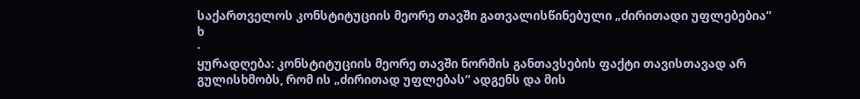საქართველოს კონსტიტუციის მეორე თავში გათვალისწინებული „ძირითადი უფლებებია“
ხ
·
ყურადღება: კონსტიტუციის მეორე თავში ნორმის განთავსების ფაქტი თავისთავად არ
გულისხმობს, რომ ის „ძირითად უფლებას“ ადგენს და მის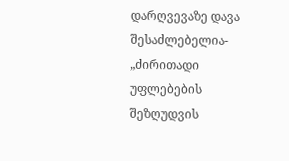დარღვევაზე დავა შესაძლებელია- „ძირითადი უფლებების შეზღუდვის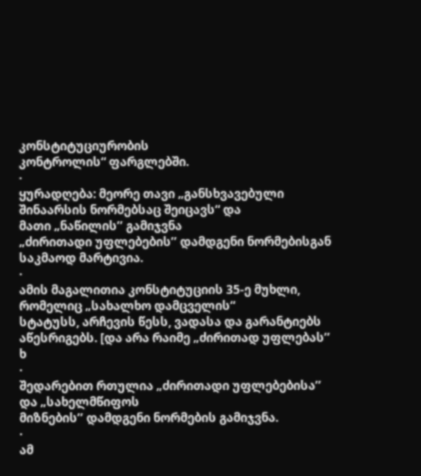კონსტიტუციურობის
კონტროლის“ ფარგლებში.
·
ყურადღება: მეორე თავი „განსხვავებული შინაარსის ნორმებსაც შეიცავს“ და
მათი „ნაწილის’’ გამიჯვნა
„ძირითადი უფლებების’’ დამდგენი ნორმებისგან საკმაოდ მარტივია.
·
ამის მაგალითია კონსტიტუციის 35-ე მუხლი, რომელიც „სახალხო დამცველის“
სტატუსს, არჩევის წესს, ვადასა და გარანტიებს აწესრიგებს. [და არა რაიმე „ძირითად უფლებას’’
ხ
·
შედარებით რთულია „ძირითადი უფლებებისა’’ და „სახელმწიფოს
მიზნების’’ დამდგენი ნორმების გამიჯვნა.
·
ამ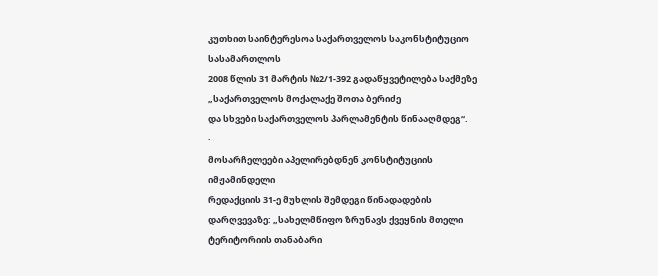კუთხით საინტერესოა საქართველოს საკონსტიტუციო სასამართლოს
2008 წლის 31 მარტის №2/1-392 გადაწყვეტილება საქმეზე „საქართველოს მოქალაქე შოთა ბერიძე
და სხვები საქართველოს პარლამენტის წინააღმდეგ“.
·
მოსარჩელეები აპელირებდნენ კონსტიტუციის იმჟამინდელი
რედაქციის 31-ე მუხლის შემდეგი წინადადების დარღვევაზე: „სახელმწიფო ზრუნავს ქვეყნის მთელი ტერიტორიის თანაბარი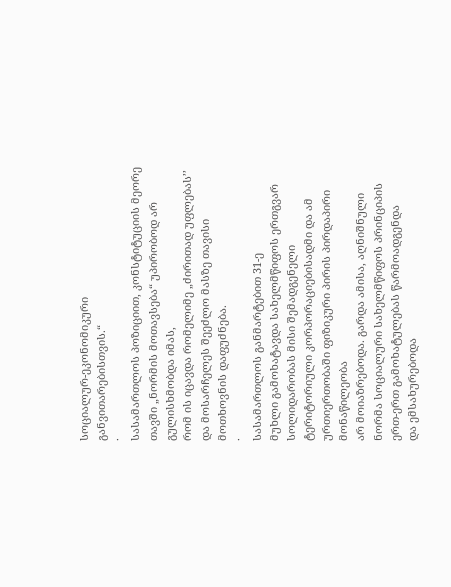სოციალურ-ეკონომიკური
განვითარებისთვის.“
·
სასამართლოს პოზიციით, კონსტიტუციის მეორე თავში „ნორმის მოთავსება“ უპირობოდ არ გულისხმობდა იმას,
რომ ის იცავდა რომელიმე „ძირითად უფლებას’’ და მოსარჩელეს შეეძლო მასზე თავისი
მოთხოვნის დაფუძნება.
·
სასამართლოს განმარტებით 31-ე
მუხლი გამოხატავდა სახელმწიფოს ერთგვარ სოლიდარობას მისი შემადგენელი ტერიტორიული კორპორაციებისადმი და ამ ურთიერთობაში ფიზიკური პირის პირდაპირი მონაწილეობა
არ მოიაზრებოდა. გარდა ამისა, აღნიშნული ნორმა სოციალური სახელმწიფოს პრინციპის ერთ-ერთ გამოხატულებას წარმოადგენდა
და ემსახურებოდა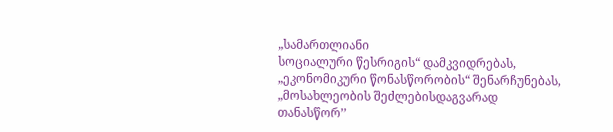„სამართლიანი
სოციალური წესრიგის“ დამკვიდრებას, „ეკონომიკური წონასწორობის“ შენარჩუნებას,
„მოსახლეობის შეძლებისდაგვარად
თანასწორ’’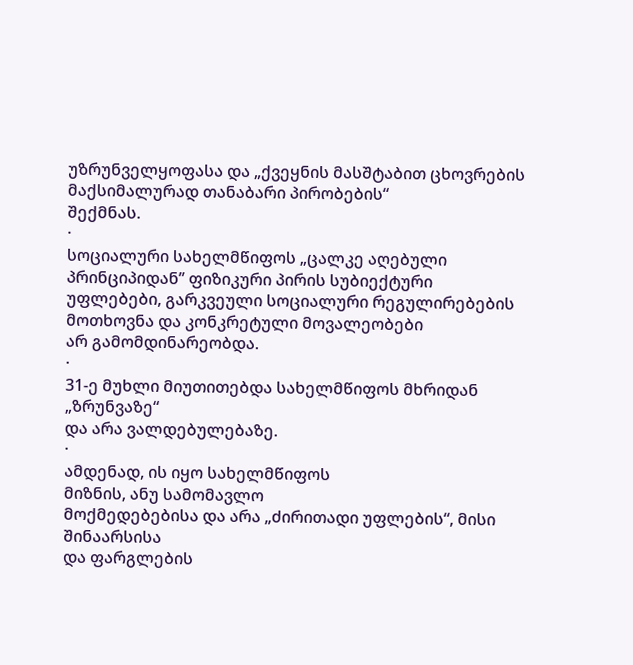უზრუნველყოფასა და „ქვეყნის მასშტაბით ცხოვრების მაქსიმალურად თანაბარი პირობების“
შექმნას.
·
სოციალური სახელმწიფოს „ცალკე აღებული პრინციპიდან’’ ფიზიკური პირის სუბიექტური
უფლებები, გარკვეული სოციალური რეგულირებების მოთხოვნა და კონკრეტული მოვალეობები
არ გამომდინარეობდა.
·
31-ე მუხლი მიუთითებდა სახელმწიფოს მხრიდან „ზრუნვაზე“
და არა ვალდებულებაზე.
·
ამდენად, ის იყო სახელმწიფოს
მიზნის, ანუ სამომავლო
მოქმედებებისა და არა „ძირითადი უფლების“, მისი შინაარსისა
და ფარგლების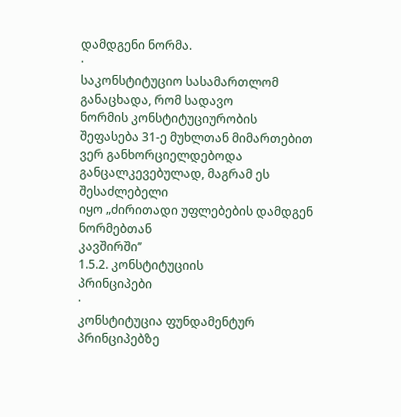დამდგენი ნორმა.
·
საკონსტიტუციო სასამართლომ განაცხადა, რომ სადავო
ნორმის კონსტიტუციურობის შეფასება 31-ე მუხლთან მიმართებით
ვერ განხორციელდებოდა განცალკევებულად, მაგრამ ეს შესაძლებელი
იყო „ძირითადი უფლებების დამდგენ ნორმებთან
კავშირში’’
1.5.2. კონსტიტუციის
პრინციპები
·
კონსტიტუცია ფუნდამენტურ
პრინციპებზე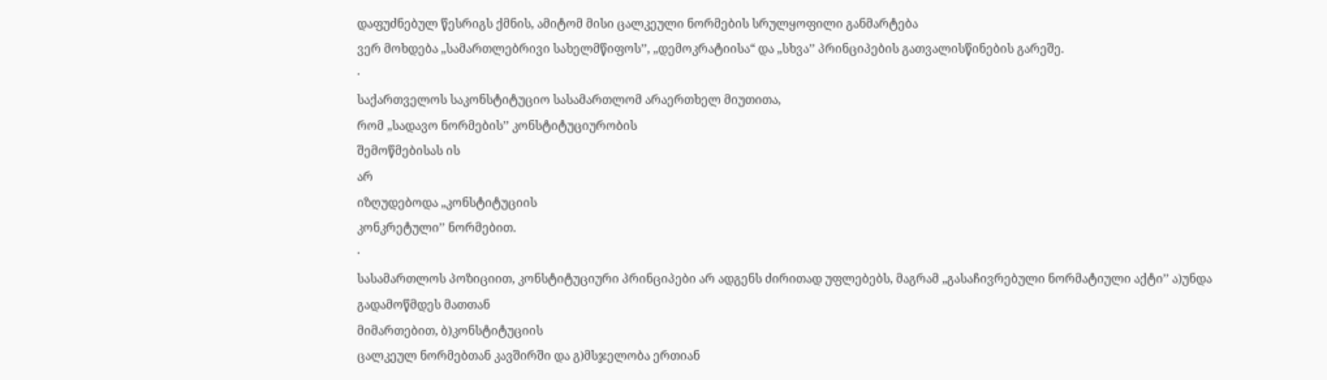დაფუძნებულ წესრიგს ქმნის, ამიტომ მისი ცალკეული ნორმების სრულყოფილი განმარტება
ვერ მოხდება „სამართლებრივი სახელმწიფოს’’, „დემოკრატიისა“ და „სხვა’’ პრინციპების გათვალისწინების გარეშე.
·
საქართველოს საკონსტიტუციო სასამართლომ არაერთხელ მიუთითა,
რომ „სადავო ნორმების’’ კონსტიტუციურობის
შემოწმებისას ის
არ
იზღუდებოდა „კონსტიტუციის
კონკრეტული’’ ნორმებით.
·
სასამართლოს პოზიციით, კონსტიტუციური პრინციპები არ ადგენს ძირითად უფლებებს, მაგრამ „გასაჩივრებული ნორმატიული აქტი’’ ა)უნდა გადამოწმდეს მათთან
მიმართებით, ბ)კონსტიტუციის
ცალკეულ ნორმებთან კავშირში და გ)მსჯელობა ერთიან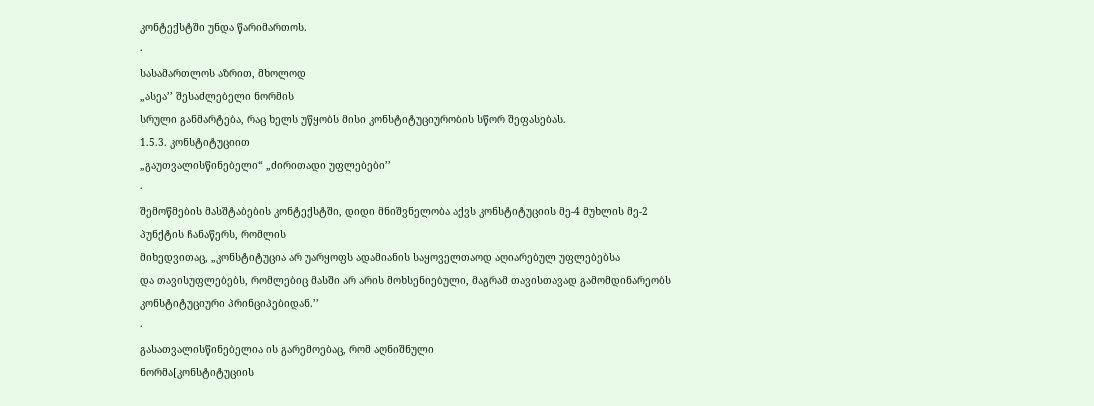კონტექსტში უნდა წარიმართოს.
·
სასამართლოს აზრით, მხოლოდ
„ასეა’’ შესაძლებელი ნორმის
სრული განმარტება, რაც ხელს უწყობს მისი კონსტიტუციურობის სწორ შეფასებას.
1.5.3. კონსტიტუციით
„გაუთვალისწინებელი“ „ძირითადი უფლებები’’
·
შემოწმების მასშტაბების კონტექსტში, დიდი მნიშვნელობა აქვს კონსტიტუციის მე-4 მუხლის მე-2 პუნქტის ჩანაწერს, რომლის
მიხედვითაც, „კონსტიტუცია არ უარყოფს ადამიანის საყოველთაოდ აღიარებულ უფლებებსა
და თავისუფლებებს, რომლებიც მასში არ არის მოხსენიებული, მაგრამ თავისთავად გამომდინარეობს
კონსტიტუციური პრინციპებიდან.’’
·
გასათვალისწინებელია ის გარემოებაც, რომ აღნიშნული
ნორმა[კონსტიტუციის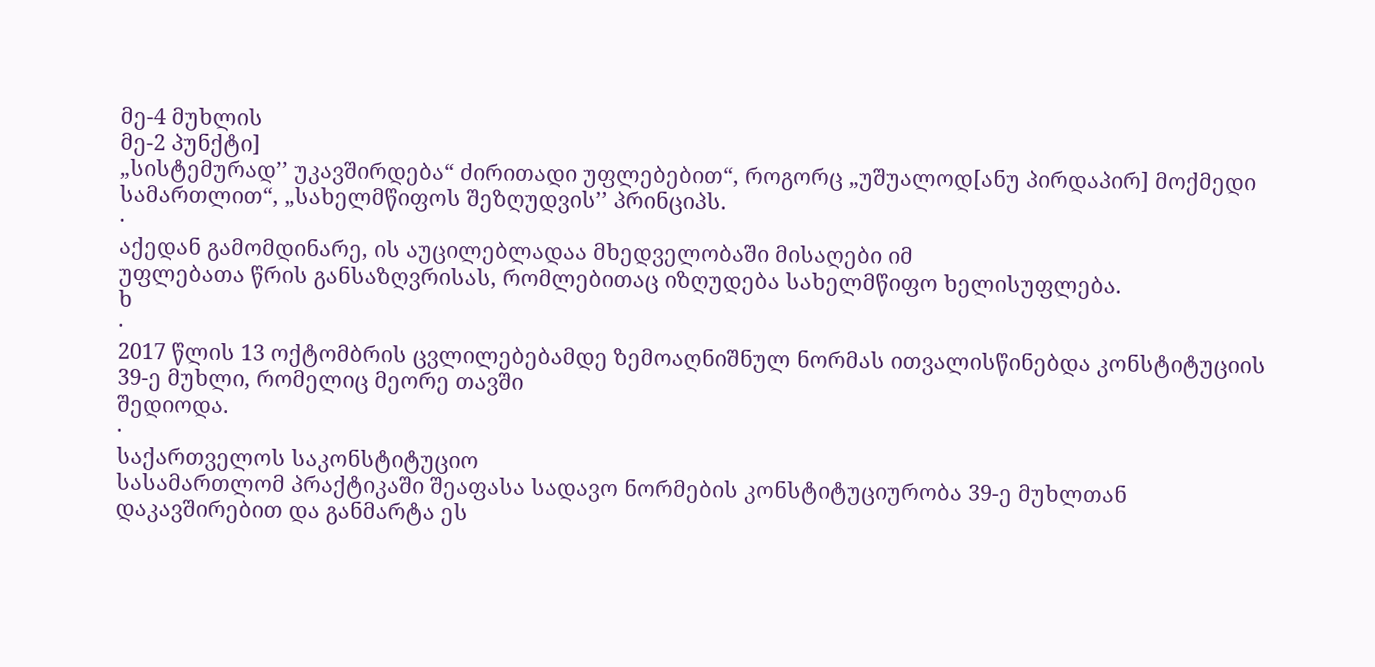მე-4 მუხლის
მე-2 პუნქტი]
„სისტემურად’’ უკავშირდება“ ძირითადი უფლებებით“, როგორც „უშუალოდ[ანუ პირდაპირ] მოქმედი სამართლით“, „სახელმწიფოს შეზღუდვის’’ პრინციპს.
·
აქედან გამომდინარე, ის აუცილებლადაა მხედველობაში მისაღები იმ
უფლებათა წრის განსაზღვრისას, რომლებითაც იზღუდება სახელმწიფო ხელისუფლება.
ხ
·
2017 წლის 13 ოქტომბრის ცვლილებებამდე ზემოაღნიშნულ ნორმას ითვალისწინებდა კონსტიტუციის
39-ე მუხლი, რომელიც მეორე თავში
შედიოდა.
·
საქართველოს საკონსტიტუციო
სასამართლომ პრაქტიკაში შეაფასა სადავო ნორმების კონსტიტუციურობა 39-ე მუხლთან
დაკავშირებით და განმარტა ეს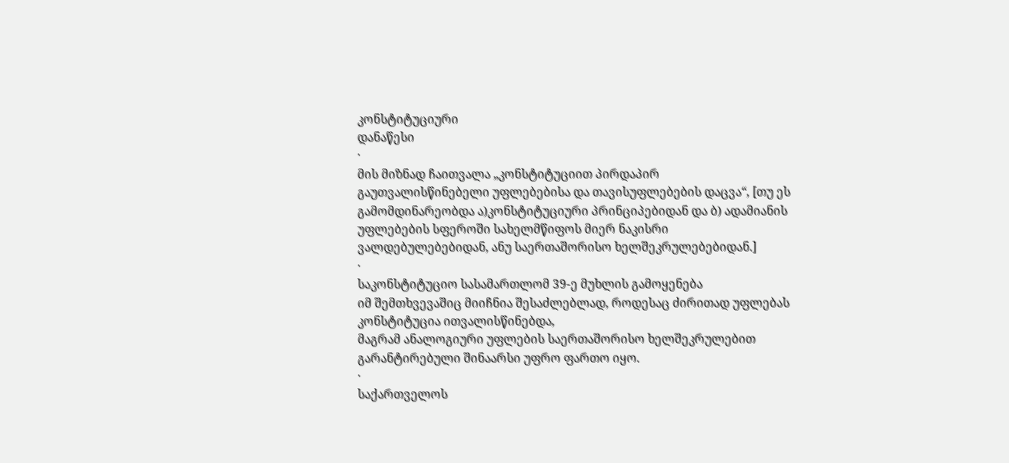კონსტიტუციური
დანაწესი
·
მის მიზნად ჩაითვალა „კონსტიტუციით პირდაპირ
გაუთვალისწინებელი უფლებებისა და თავისუფლებების დაცვა“, [თუ ეს გამომდინარეობდა ა)კონსტიტუციური პრინციპებიდან და ბ) ადამიანის
უფლებების სფეროში სახელმწიფოს მიერ ნაკისრი ვალდებულებებიდან, ანუ საერთაშორისო ხელშეკრულებებიდან.]
·
საკონსტიტუციო სასამართლომ 39-ე მუხლის გამოყენება
იმ შემთხვევაშიც მიიჩნია შესაძლებლად, როდესაც ძირითად უფლებას კონსტიტუცია ითვალისწინებდა,
მაგრამ ანალოგიური უფლების საერთაშორისო ხელშეკრულებით გარანტირებული შინაარსი უფრო ფართო იყო.
·
საქართველოს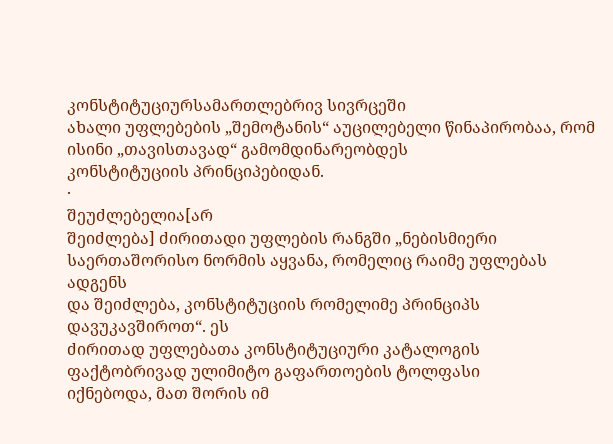კონსტიტუციურსამართლებრივ სივრცეში
ახალი უფლებების „შემოტანის“ აუცილებელი წინაპირობაა, რომ ისინი „თავისთავად“ გამომდინარეობდეს
კონსტიტუციის პრინციპებიდან.
·
შეუძლებელია[არ
შეიძლება] ძირითადი უფლების რანგში „ნებისმიერი საერთაშორისო ნორმის აყვანა, რომელიც რაიმე უფლებას ადგენს
და შეიძლება, კონსტიტუციის რომელიმე პრინციპს დავუკავშიროთ“. ეს
ძირითად უფლებათა კონსტიტუციური კატალოგის ფაქტობრივად ულიმიტო გაფართოების ტოლფასი
იქნებოდა, მათ შორის იმ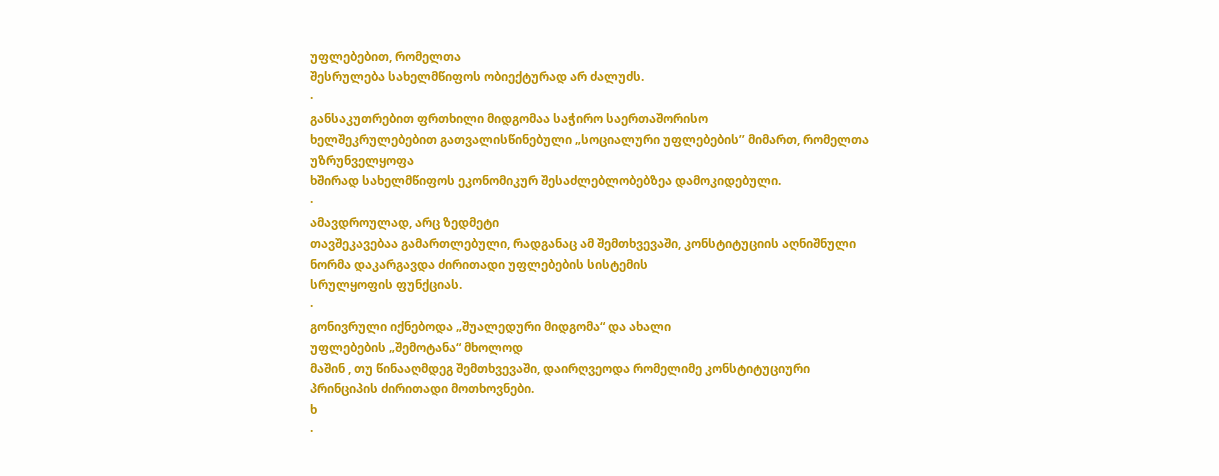უფლებებით, რომელთა
შესრულება სახელმწიფოს ობიექტურად არ ძალუძს.
·
განსაკუთრებით ფრთხილი მიდგომაა საჭირო საერთაშორისო
ხელშეკრულებებით გათვალისწინებული „სოციალური უფლებების’’ მიმართ, რომელთა უზრუნველყოფა
ხშირად სახელმწიფოს ეკონომიკურ შესაძლებლობებზეა დამოკიდებული.
·
ამავდროულად, არც ზედმეტი
თავშეკავებაა გამართლებული, რადგანაც ამ შემთხვევაში, კონსტიტუციის აღნიშნული
ნორმა დაკარგავდა ძირითადი უფლებების სისტემის
სრულყოფის ფუნქციას.
·
გონივრული იქნებოდა „შუალედური მიდგომა“ და ახალი
უფლებების „შემოტანა“ მხოლოდ
მაშინ , თუ წინააღმდეგ შემთხვევაში, დაირღვეოდა რომელიმე კონსტიტუციური
პრინციპის ძირითადი მოთხოვნები.
ხ
·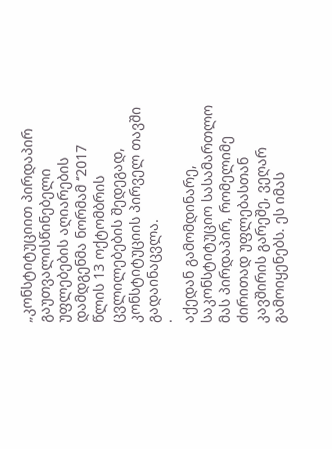„კონსტიტუციით პირდაპირ გაუთვალისწინებელი უფლებების აღიარების
დამდგენმა ნორმამ ‘’2017
წლის 13 ოქტომბრის ცვლილებების შედეგად, კონსტიტუციის პირველ თავში გადაინაცვლა.
·
აქედან გამომდინარე, საკონსტიტუციო სასამართლო
მას პირდაპირ, რომელიმე ძირითად უფლებასთან
კავშირის გარეშე, ვეღარ გამოიყენებს. ეს იმას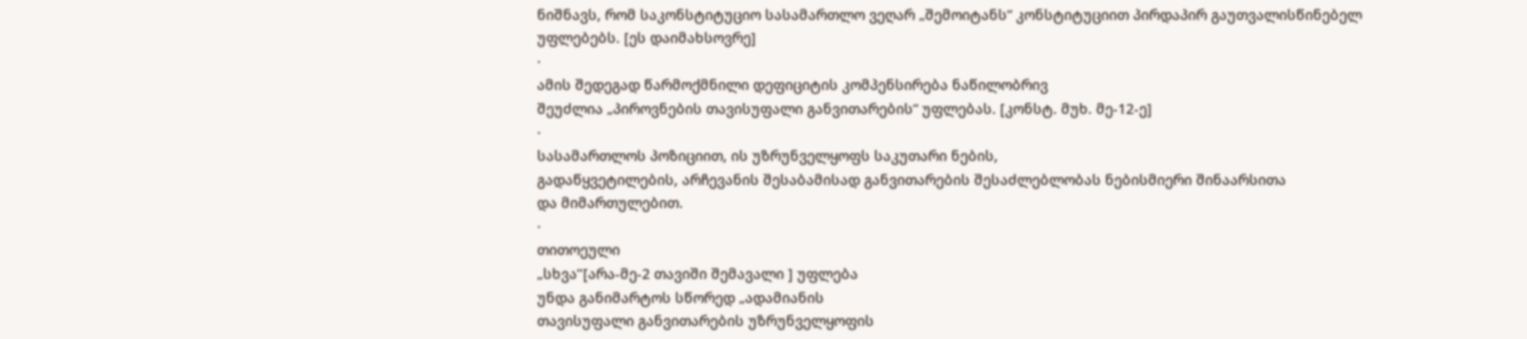ნიშნავს, რომ საკონსტიტუციო სასამართლო ვეღარ „შემოიტანს“ კონსტიტუციით პირდაპირ გაუთვალისწინებელ უფლებებს. [ეს დაიმახსოვრე]
·
ამის შედეგად წარმოქმნილი დეფიციტის კომპენსირება ნაწილობრივ
შეუძლია „პიროვნების თავისუფალი განვითარების“ უფლებას. [კონსტ. მუხ. მე-12-ე]
·
სასამართლოს პოზიციით, ის უზრუნველყოფს საკუთარი ნების,
გადაწყვეტილების, არჩევანის შესაბამისად განვითარების შესაძლებლობას ნებისმიერი შინაარსითა
და მიმართულებით.
·
თითოეული
„სხვა’’[არა-მე-2 თავიში შემავალი ] უფლება
უნდა განიმარტოს სწორედ „ადამიანის
თავისუფალი განვითარების უზრუნველყოფის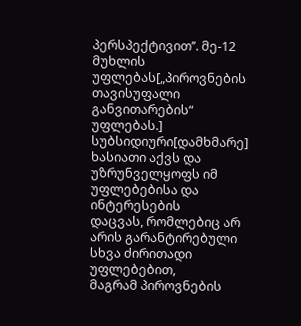პერსპექტივით’’. მე-12 მუხლის უფლებას[„პიროვნების თავისუფალი განვითარების“ უფლებას.] სუბსიდიური[დამხმარე] ხასიათი აქვს და უზრუნველყოფს იმ უფლებებისა და ინტერესების
დაცვას, რომლებიც არ არის გარანტირებული სხვა ძირითადი უფლებებით,
მაგრამ პიროვნების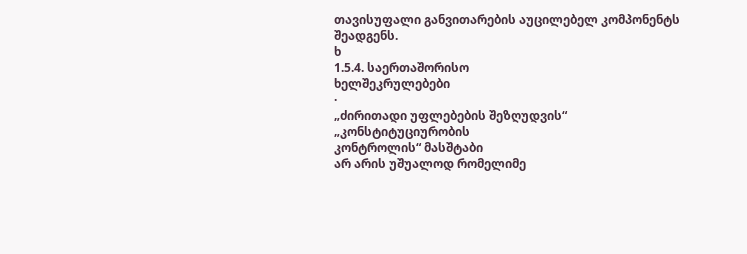თავისუფალი განვითარების აუცილებელ კომპონენტს შეადგენს.
ხ
1.5.4. საერთაშორისო
ხელშეკრულებები
·
„ძირითადი უფლებების შეზღუდვის“ „კონსტიტუციურობის
კონტროლის“ მასშტაბი
არ არის უშუალოდ რომელიმე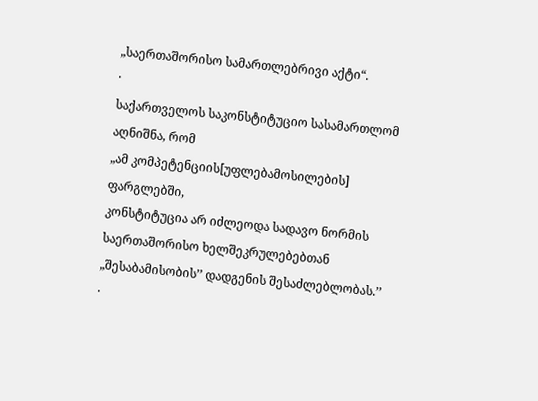„საერთაშორისო სამართლებრივი აქტი“.
·
საქართველოს საკონსტიტუციო სასამართლომ აღნიშნა, რომ
„ამ კომპეტენციის[უფლებამოსილების]
ფარგლებში,
კონსტიტუცია არ იძლეოდა სადავო ნორმის
საერთაშორისო ხელშეკრულებებთან „შესაბამისობის’’ დადგენის შესაძლებლობას.’’
·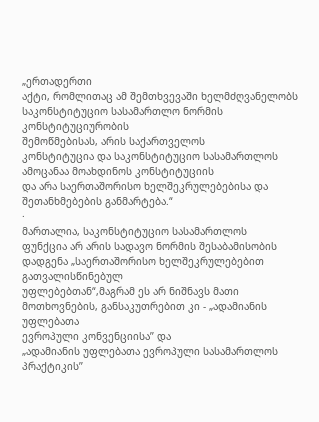„ერთადერთი
აქტი, რომლითაც ამ შემთხვევაში ხელმძღვანელობს საკონსტიტუციო სასამართლო ნორმის კონსტიტუციურობის
შემოწმებისას, არის საქართველოს
კონსტიტუცია და საკონსტიტუციო სასამართლოს ამოცანაა მოახდინოს კონსტიტუციის
და არა საერთაშორისო ხელშეკრულებებისა და შეთანხმებების განმარტება.“
·
მართალია, საკონსტიტუციო სასამართლოს
ფუნქცია არ არის სადავო ნორმის შესაბამისობის
დადგენა „საერთაშორისო ხელშეკრულებებით გათვალისწინებულ
უფლებებთან“,მაგრამ ეს არ ნიშნავს მათი
მოთხოვნების, განსაკუთრებით კი - „ადამიანის უფლებათა
ევროპული კონვენციისა’’ და
„ადამიანის უფლებათა ევროპული სასამართლოს პრაქტიკის’’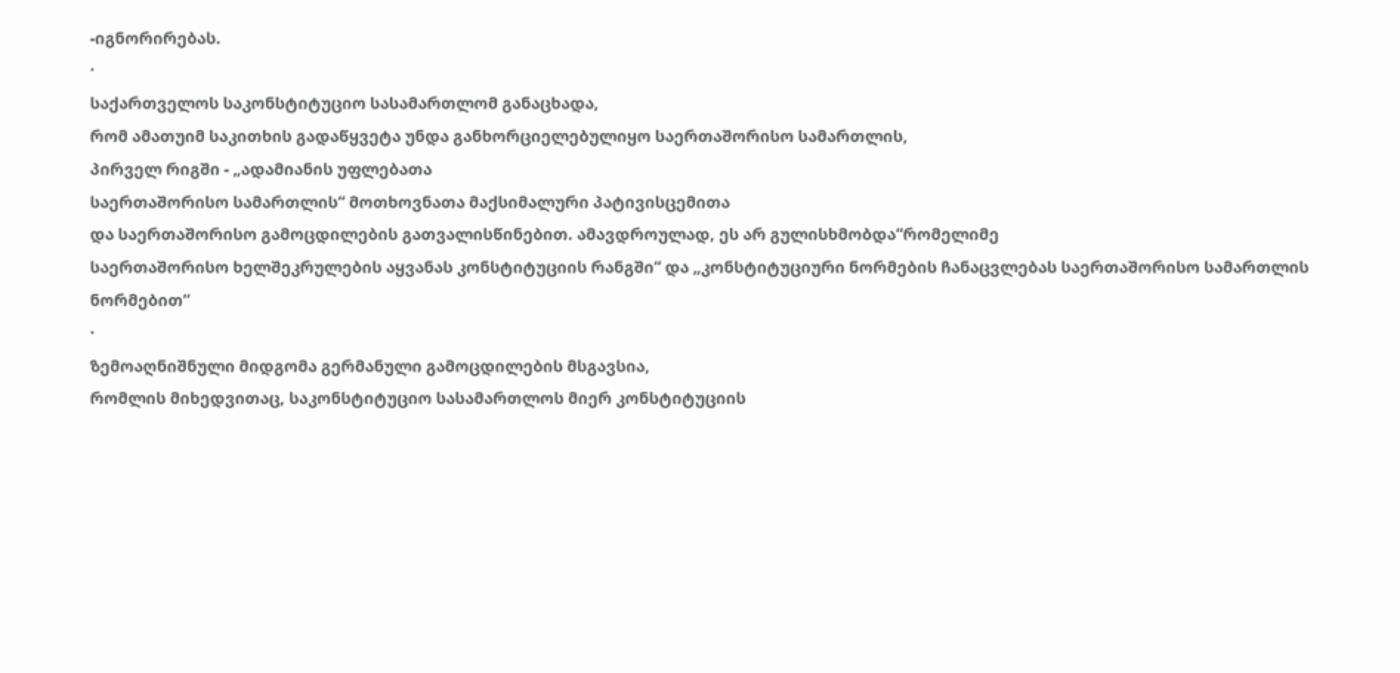-იგნორირებას.
·
საქართველოს საკონსტიტუციო სასამართლომ განაცხადა,
რომ ამათუიმ საკითხის გადაწყვეტა უნდა განხორციელებულიყო საერთაშორისო სამართლის,
პირველ რიგში - „ადამიანის უფლებათა
საერთაშორისო სამართლის“ მოთხოვნათა მაქსიმალური პატივისცემითა
და საერთაშორისო გამოცდილების გათვალისწინებით. ამავდროულად, ეს არ გულისხმობდა“რომელიმე
საერთაშორისო ხელშეკრულების აყვანას კონსტიტუციის რანგში“ და „კონსტიტუციური ნორმების ჩანაცვლებას საერთაშორისო სამართლის
ნორმებით“
·
ზემოაღნიშნული მიდგომა გერმანული გამოცდილების მსგავსია,
რომლის მიხედვითაც, საკონსტიტუციო სასამართლოს მიერ კონსტიტუციის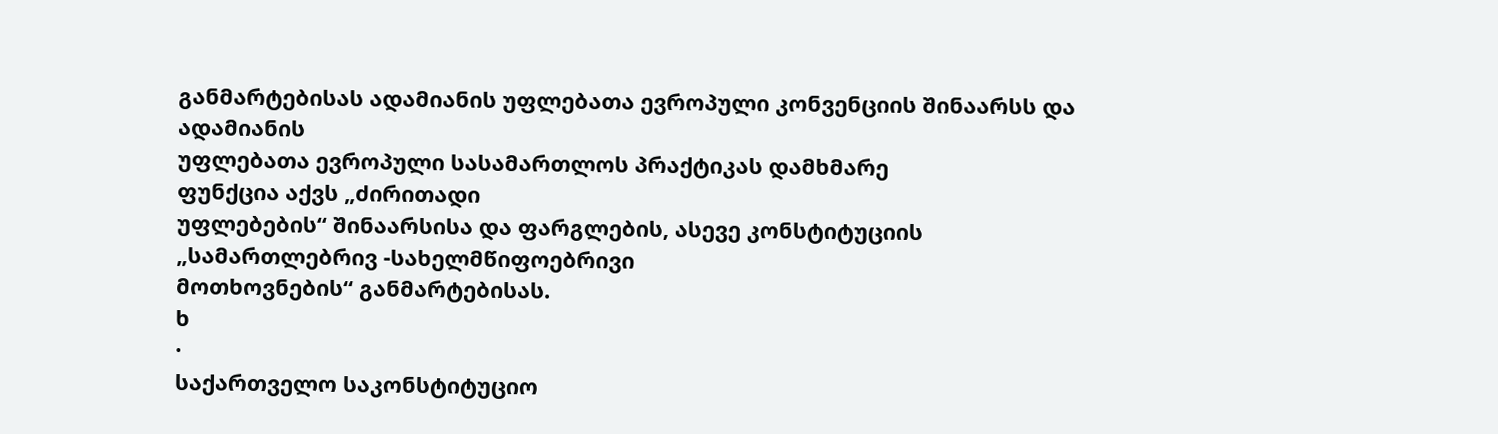განმარტებისას ადამიანის უფლებათა ევროპული კონვენციის შინაარსს და ადამიანის
უფლებათა ევროპული სასამართლოს პრაქტიკას დამხმარე
ფუნქცია აქვს „ძირითადი
უფლებების“ შინაარსისა და ფარგლების, ასევე კონსტიტუციის
„სამართლებრივ -სახელმწიფოებრივი
მოთხოვნების“ განმარტებისას.
ხ
·
საქართველო საკონსტიტუციო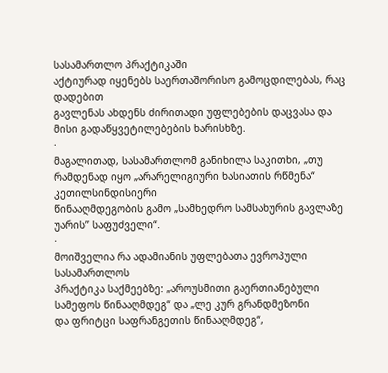სასამართლო პრაქტიკაში
აქტიურად იყენებს საერთაშორისო გამოცდილებას, რაც დადებით
გავლენას ახდენს ძირითადი უფლებების დაცვასა და მისი გადაწყვეტილებების ხარისხზე.
·
მაგალითად, სასამართლომ განიხილა საკითხი, „თუ რამდენად იყო „არარელიგიური ხასიათის რწმენა“ კეთილსინდისიერი
წინააღმდეგობის გამო „სამხედრო სამსახურის გავლაზე უარის’’ საფუძველი“.
·
მოიშველია რა ადამიანის უფლებათა ევროპული სასამართლოს
პრაქტიკა საქმეებზე: „აროუსმითი გაერთიანებული სამეფოს წინააღმდეგ“ და „ლე კურ გრანდმეზონი
და ფრიტცი საფრანგეთის წინააღმდეგ“,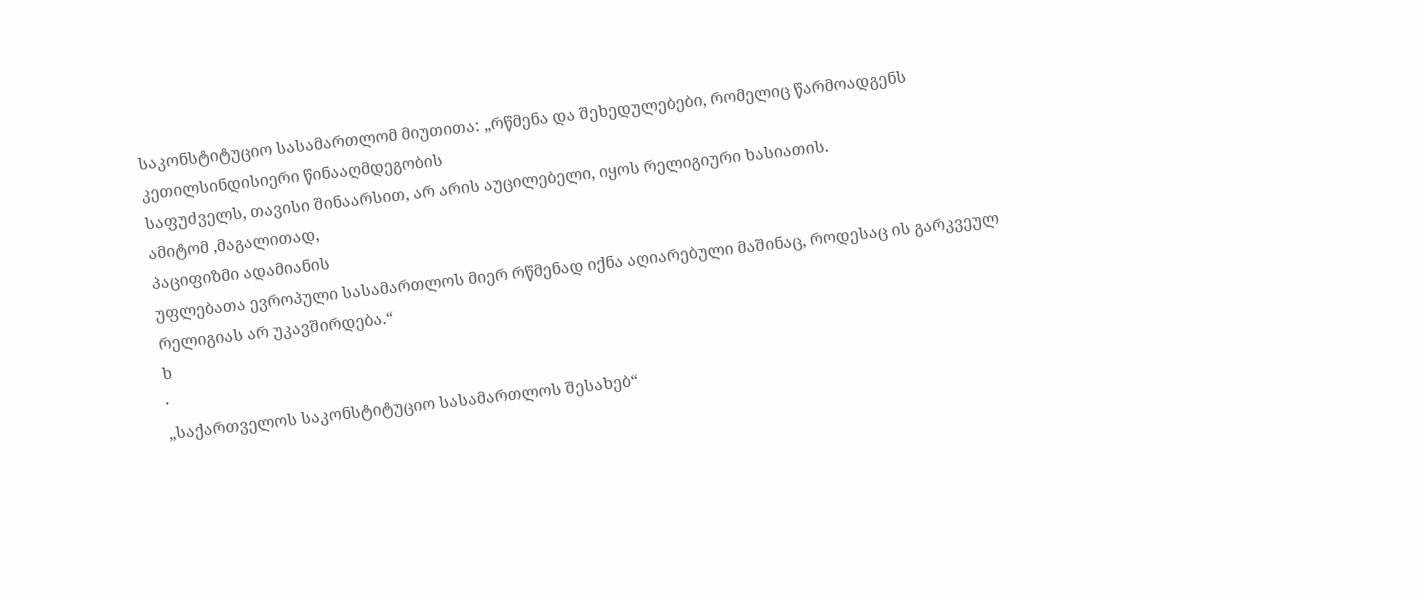საკონსტიტუციო სასამართლომ მიუთითა: „რწმენა და შეხედულებები, რომელიც წარმოადგენს კეთილსინდისიერი წინააღმდეგობის
საფუძველს, თავისი შინაარსით, არ არის აუცილებელი, იყოს რელიგიური ხასიათის.
ამიტომ ,მაგალითად,
პაციფიზმი ადამიანის
უფლებათა ევროპული სასამართლოს მიერ რწმენად იქნა აღიარებული მაშინაც, როდესაც ის გარკვეულ
რელიგიას არ უკავშირდება.“
ხ
·
„საქართველოს საკონსტიტუციო სასამართლოს შესახებ“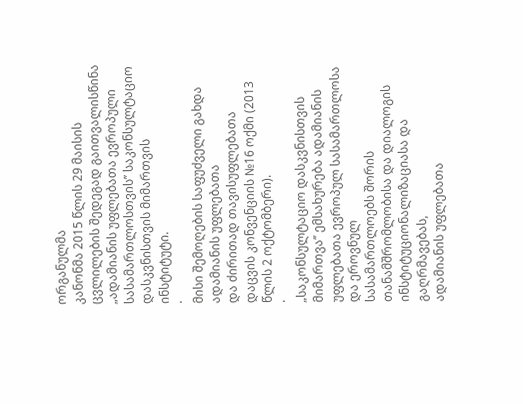ორგანულმა
კანონმა 2015 წლის 29 მაისის ცვლილების შედეგად გაითვალისწინა „ადამიანის უფლებათა ევროპული სასამართლოსთვის’’ საკონსულტაციო დასკვნისთვის მიმართვის
ინსტიტუტი.
·
მისი შემოღების საფუძველი გახდა ადამიანის უფლებათა
და ძირითად თავისუფლებათა დაცვის კონვენციის №16 ოქმი (2013 წლის 2 ოქტომბერი).
·
„საკონსულტაციო დასკვნისთვის
მიმართვა’’ ემსახურება ადამიანის უფლებათა ევროპულ სასამართლოსა და ეროვნულ
სასამართლოებს შორის თანამშრომლობისა და დიალოგის ინსტიტუციონალიზაციასა და გაღრმავებას,
ადამიანის უფლებათა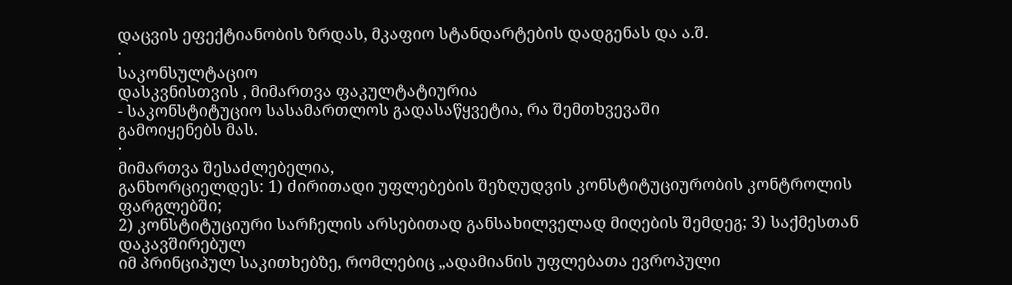დაცვის ეფექტიანობის ზრდას, მკაფიო სტანდარტების დადგენას და ა.შ.
·
საკონსულტაციო
დასკვნისთვის , მიმართვა ფაკულტატიურია
- საკონსტიტუციო სასამართლოს გადასაწყვეტია, რა შემთხვევაში
გამოიყენებს მას.
·
მიმართვა შესაძლებელია,
განხორციელდეს: 1) ძირითადი უფლებების შეზღუდვის კონსტიტუციურობის კონტროლის ფარგლებში;
2) კონსტიტუციური სარჩელის არსებითად განსახილველად მიღების შემდეგ; 3) საქმესთან დაკავშირებულ
იმ პრინციპულ საკითხებზე, რომლებიც „ადამიანის უფლებათა ევროპული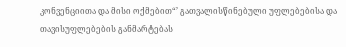კონვენციითა და მისი ოქმებით“’ გათვალისწინებული უფლებებისა და თავისუფლებების განმარტებას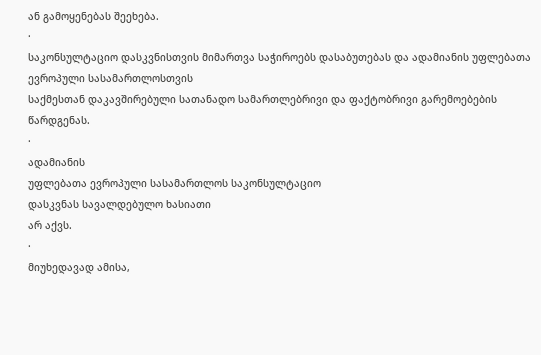ან გამოყენებას შეეხება.
·
საკონსულტაციო დასკვნისთვის მიმართვა საჭიროებს დასაბუთებას და ადამიანის უფლებათა ევროპული სასამართლოსთვის
საქმესთან დაკავშირებული სათანადო სამართლებრივი და ფაქტობრივი გარემოებების წარდგენას.
·
ადამიანის
უფლებათა ევროპული სასამართლოს საკონსულტაციო
დასკვნას სავალდებულო ხასიათი
არ აქვს.
·
მიუხედავად ამისა,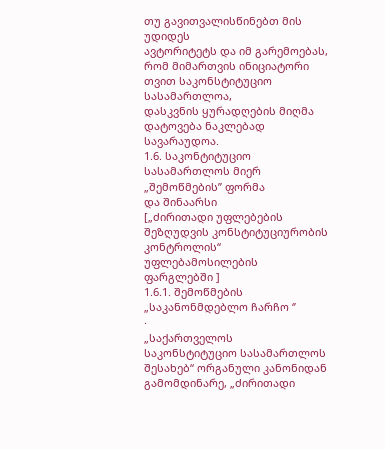თუ გავითვალისწინებთ მის უდიდეს
ავტორიტეტს და იმ გარემოებას, რომ მიმართვის ინიციატორი თვით საკონსტიტუციო სასამართლოა,
დასკვნის ყურადღების მიღმა დატოვება ნაკლებად სავარაუდოა.
1.6. საკონტიტუციო სასამართლოს მიერ „შემოწმების’’ ფორმა
და შინაარსი
[„ძირითადი უფლებების
შეზღუდვის კონსტიტუციურობის კონტროლის“ უფლებამოსილების
ფარგლებში ]
1.6.1. შემოწმების
„საკანონმდებლო ჩარჩო ‘’
·
„საქართველოს
საკონსტიტუციო სასამართლოს შესახებ“ ორგანული კანონიდან გამომდინარე, „ძირითადი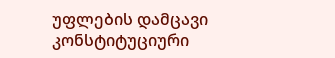უფლების დამცავი
კონსტიტუციური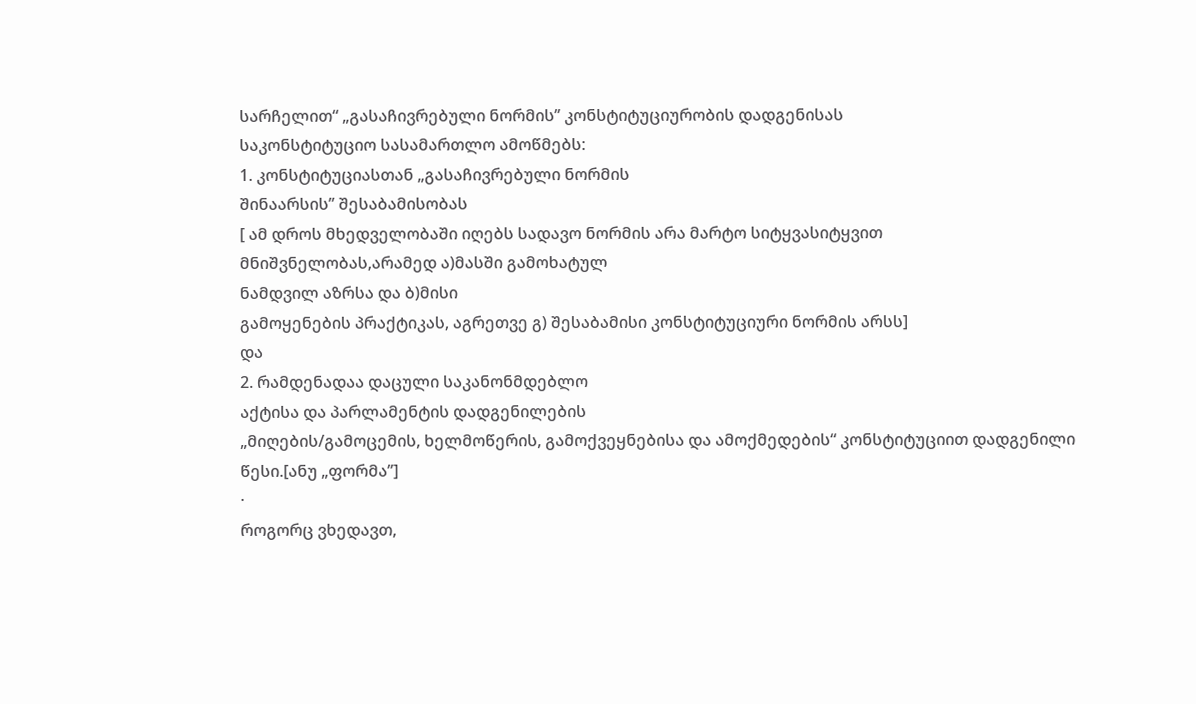სარჩელით“ „გასაჩივრებული ნორმის’’ კონსტიტუციურობის დადგენისას
საკონსტიტუციო სასამართლო ამოწმებს:
1. კონსტიტუციასთან „გასაჩივრებული ნორმის
შინაარსის’’ შესაბამისობას
[ ამ დროს მხედველობაში იღებს სადავო ნორმის არა მარტო სიტყვასიტყვით
მნიშვნელობას,არამედ ა)მასში გამოხატულ
ნამდვილ აზრსა და ბ)მისი
გამოყენების პრაქტიკას, აგრეთვე გ) შესაბამისი კონსტიტუციური ნორმის არსს]
და
2. რამდენადაა დაცული საკანონმდებლო
აქტისა და პარლამენტის დადგენილების
„მიღების/გამოცემის, ხელმოწერის, გამოქვეყნებისა და ამოქმედების“ კონსტიტუციით დადგენილი წესი.[ანუ „ფორმა’’]
·
როგორც ვხედავთ,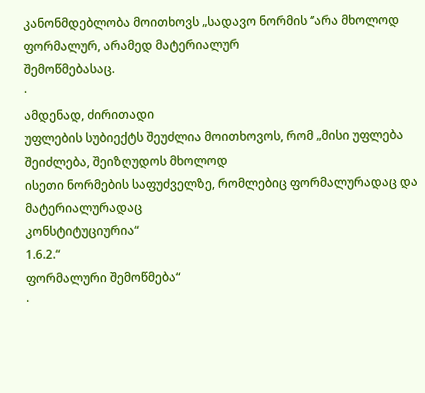კანონმდებლობა მოითხოვს „სადავო ნორმის ‘’არა მხოლოდ ფორმალურ, არამედ მატერიალურ
შემოწმებასაც.
·
ამდენად, ძირითადი
უფლების სუბიექტს შეუძლია მოითხოვოს, რომ „მისი უფლება შეიძლება, შეიზღუდოს მხოლოდ
ისეთი ნორმების საფუძველზე, რომლებიც ფორმალურადაც და მატერიალურადაც
კონსტიტუციურია“
1.6.2.“
ფორმალური შემოწმება“
·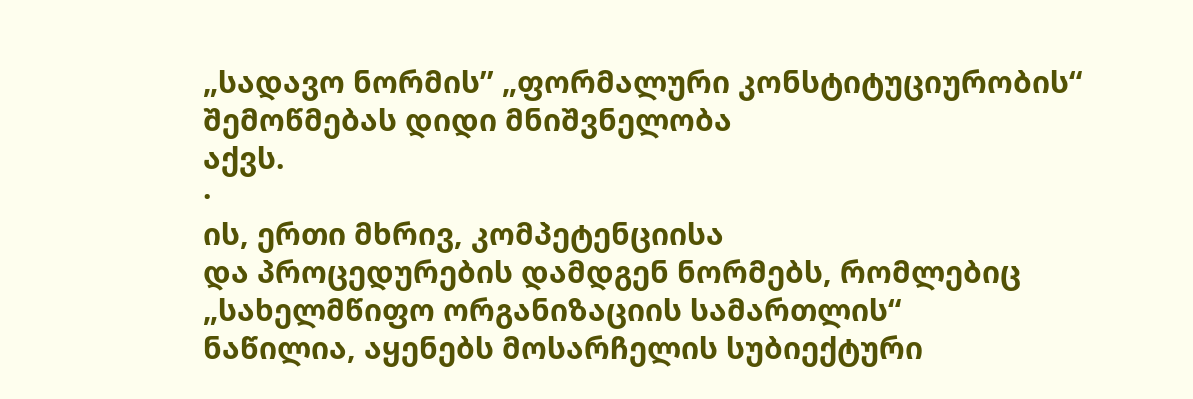„სადავო ნორმის’’ „ფორმალური კონსტიტუციურობის“ შემოწმებას დიდი მნიშვნელობა
აქვს.
·
ის, ერთი მხრივ, კომპეტენციისა
და პროცედურების დამდგენ ნორმებს, რომლებიც „სახელმწიფო ორგანიზაციის სამართლის“
ნაწილია, აყენებს მოსარჩელის სუბიექტური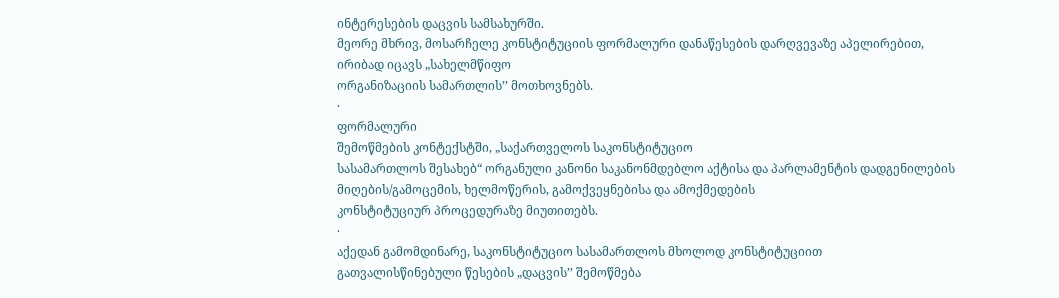ინტერესების დაცვის სამსახურში.
მეორე მხრივ, მოსარჩელე კონსტიტუციის ფორმალური დანაწესების დარღვევაზე აპელირებით,
ირიბად იცავს „სახელმწიფო
ორგანიზაციის სამართლის’’ მოთხოვნებს.
·
ფორმალური
შემოწმების კონტექსტში, „საქართველოს საკონსტიტუციო
სასამართლოს შესახებ“ ორგანული კანონი საკანონმდებლო აქტისა და პარლამენტის დადგენილების
მიღების/გამოცემის, ხელმოწერის, გამოქვეყნებისა და ამოქმედების
კონსტიტუციურ პროცედურაზე მიუთითებს.
·
აქედან გამომდინარე, საკონსტიტუციო სასამართლოს მხოლოდ კონსტიტუციით
გათვალისწინებული წესების „დაცვის’’ შემოწმება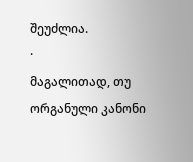შეუძლია.
·
მაგალითად, თუ ორგანული კანონი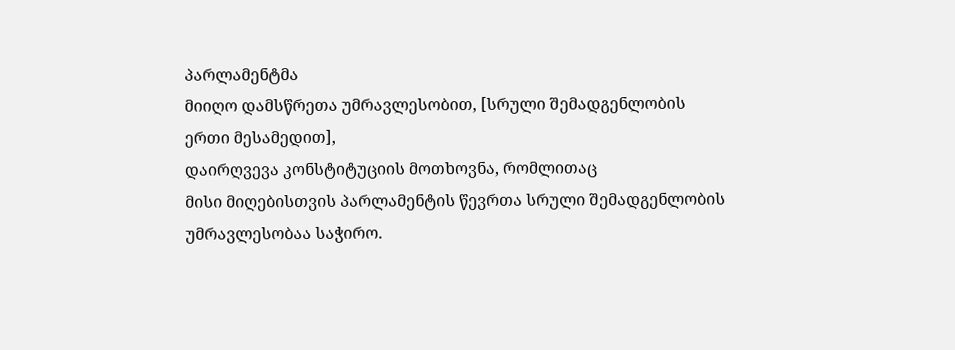პარლამენტმა
მიიღო დამსწრეთა უმრავლესობით, [სრული შემადგენლობის
ერთი მესამედით],
დაირღვევა კონსტიტუციის მოთხოვნა, რომლითაც
მისი მიღებისთვის პარლამენტის წევრთა სრული შემადგენლობის უმრავლესობაა საჭირო.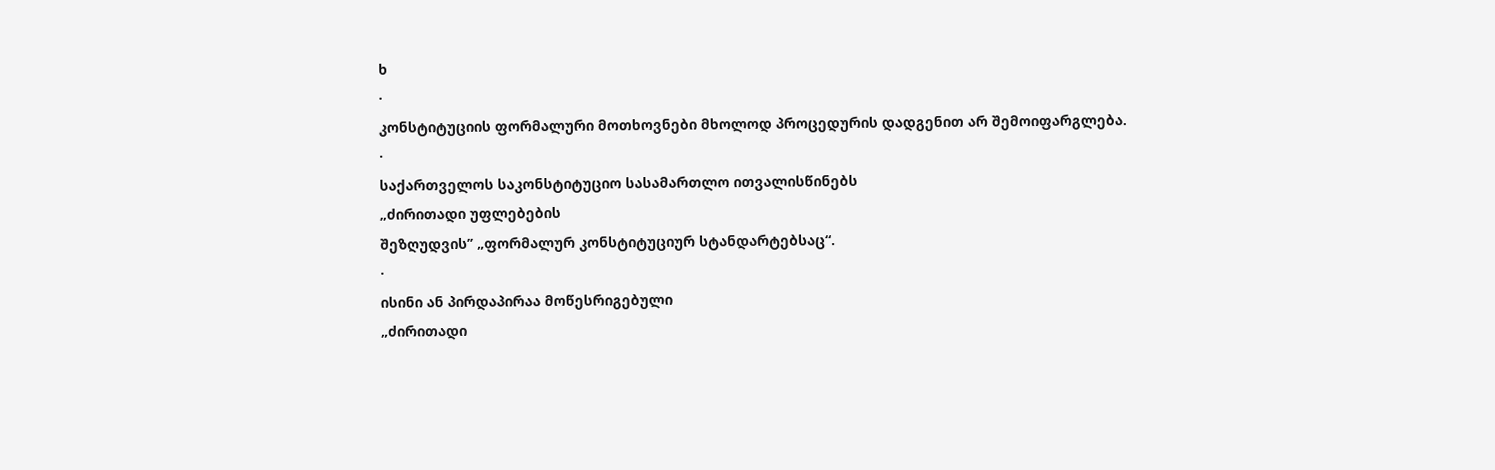ხ
·
კონსტიტუციის ფორმალური მოთხოვნები მხოლოდ პროცედურის დადგენით არ შემოიფარგლება.
·
საქართველოს საკონსტიტუციო სასამართლო ითვალისწინებს
„ძირითადი უფლებების
შეზღუდვის’’ „ფორმალურ კონსტიტუციურ სტანდარტებსაც“.
·
ისინი ან პირდაპირაა მოწესრიგებული
„ძირითადი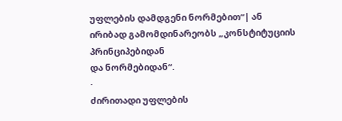უფლების დამდგენი ნორმებით“| ან
ირიბად გამომდინარეობს „კონსტიტუციის პრინციპებიდან
და ნორმებიდან“.
·
ძირითადი უფლების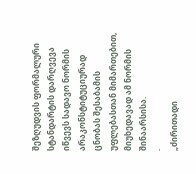შეზღუდვის ფორმალური სტანდარტის დარღვევა
იწვევს სადავო ნორმის არაკონსტიტუციურად ცნობას შესაბამის
უფლებასთან მიმართებით, მიუხედავად ამ ნორმის შინაარსისა.
·
„ძირითადი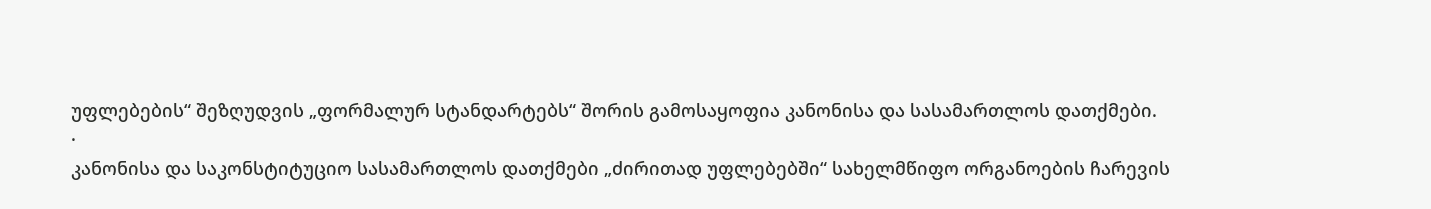უფლებების“ შეზღუდვის „ფორმალურ სტანდარტებს“ შორის გამოსაყოფია კანონისა და სასამართლოს დათქმები.
·
კანონისა და საკონსტიტუციო სასამართლოს დათქმები „ძირითად უფლებებში“ სახელმწიფო ორგანოების ჩარევის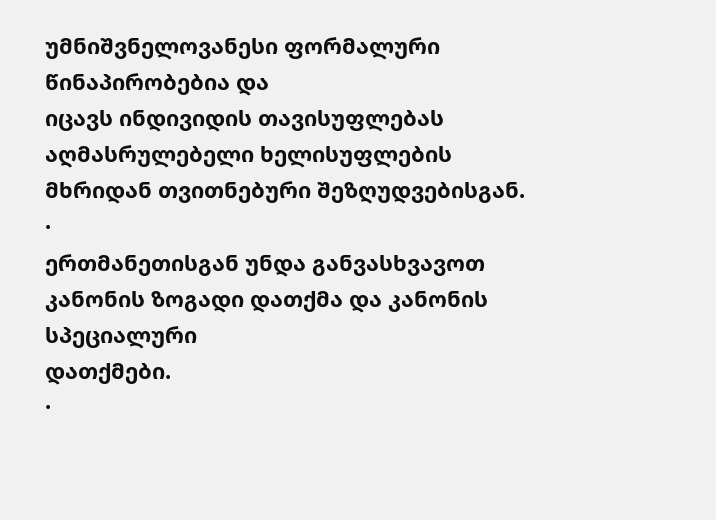უმნიშვნელოვანესი ფორმალური წინაპირობებია და
იცავს ინდივიდის თავისუფლებას აღმასრულებელი ხელისუფლების მხრიდან თვითნებური შეზღუდვებისგან.
·
ერთმანეთისგან უნდა განვასხვავოთ კანონის ზოგადი დათქმა და კანონის სპეციალური
დათქმები.
·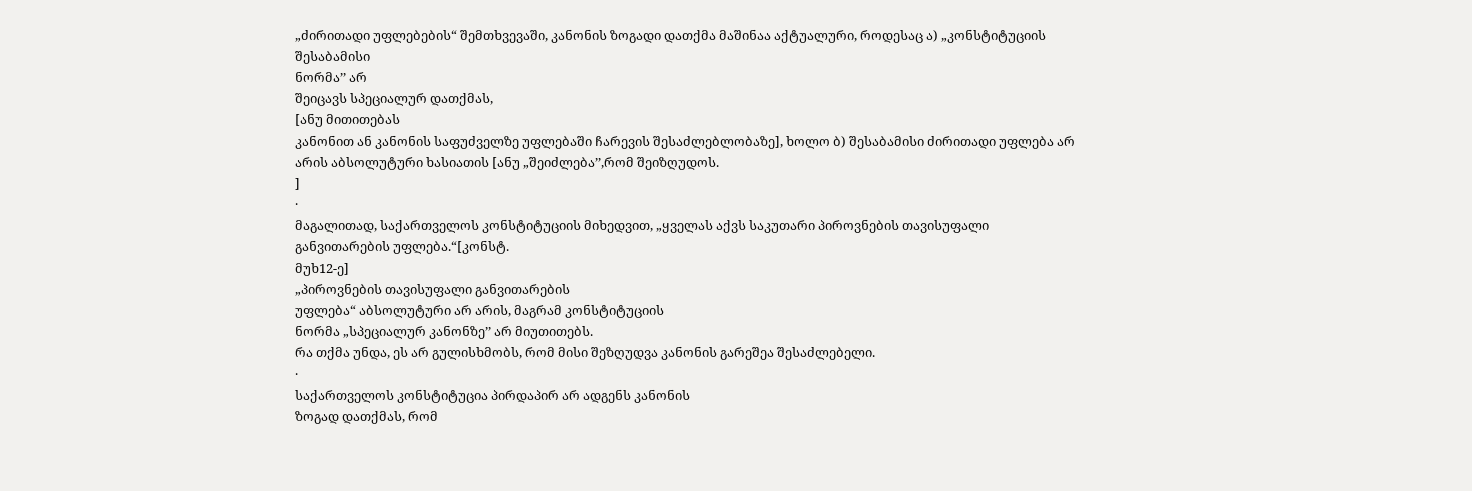„ძირითადი უფლებების“ შემთხვევაში, კანონის ზოგადი დათქმა მაშინაა აქტუალური, როდესაც ა) „კონსტიტუციის შესაბამისი
ნორმა’’ არ
შეიცავს სპეციალურ დათქმას,
[ანუ მითითებას
კანონით ან კანონის საფუძველზე უფლებაში ჩარევის შესაძლებლობაზე], ხოლო ბ) შესაბამისი ძირითადი უფლება არ არის აბსოლუტური ხასიათის [ანუ „შეიძლება’’,რომ შეიზღუდოს.
]
·
მაგალითად, საქართველოს კონსტიტუციის მიხედვით, „ყველას აქვს საკუთარი პიროვნების თავისუფალი
განვითარების უფლება.“[კონსტ.
მუხ12-ე]
„პიროვნების თავისუფალი განვითარების
უფლება“ აბსოლუტური არ არის, მაგრამ კონსტიტუციის
ნორმა „სპეციალურ კანონზე’’ არ მიუთითებს.
რა თქმა უნდა, ეს არ გულისხმობს, რომ მისი შეზღუდვა კანონის გარეშეა შესაძლებელი.
·
საქართველოს კონსტიტუცია პირდაპირ არ ადგენს კანონის
ზოგად დათქმას, რომ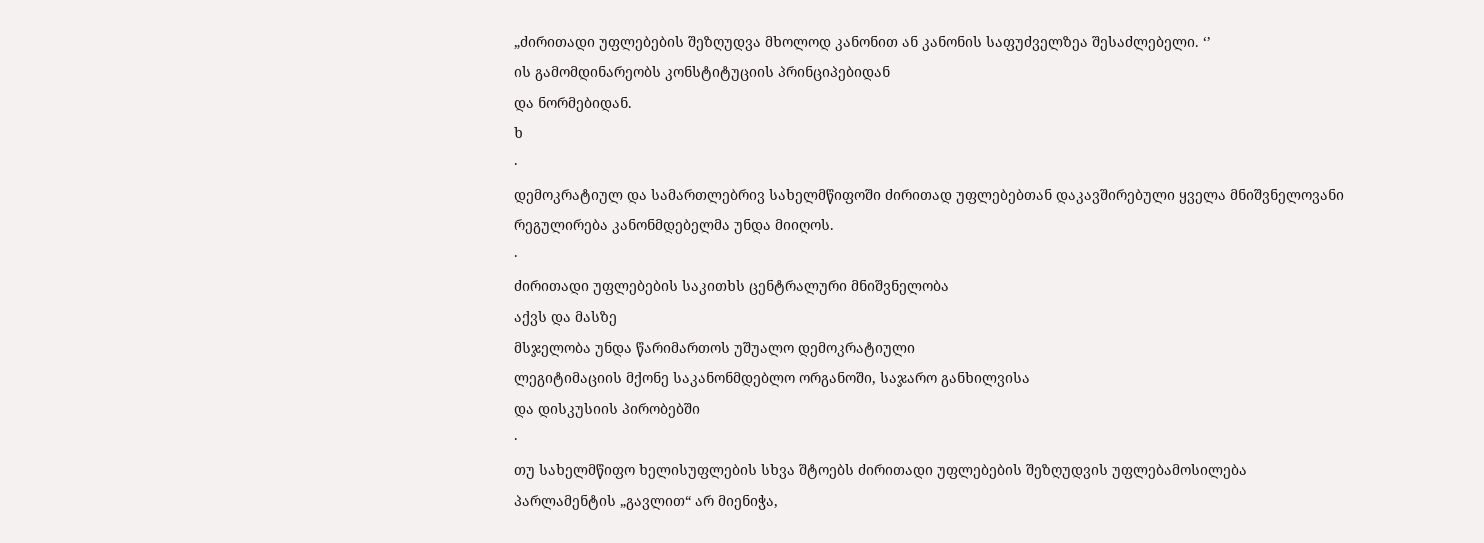„ძირითადი უფლებების შეზღუდვა მხოლოდ კანონით ან კანონის საფუძველზეა შესაძლებელი. ‘’
ის გამომდინარეობს კონსტიტუციის პრინციპებიდან
და ნორმებიდან.
ხ
·
დემოკრატიულ და სამართლებრივ სახელმწიფოში ძირითად უფლებებთან დაკავშირებული ყველა მნიშვნელოვანი
რეგულირება კანონმდებელმა უნდა მიიღოს.
·
ძირითადი უფლებების საკითხს ცენტრალური მნიშვნელობა
აქვს და მასზე
მსჯელობა უნდა წარიმართოს უშუალო დემოკრატიული
ლეგიტიმაციის მქონე საკანონმდებლო ორგანოში, საჯარო განხილვისა
და დისკუსიის პირობებში
·
თუ სახელმწიფო ხელისუფლების სხვა შტოებს ძირითადი უფლებების შეზღუდვის უფლებამოსილება
პარლამენტის „გავლით“ არ მიენიჭა,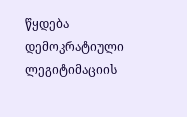წყდება დემოკრატიული ლეგიტიმაციის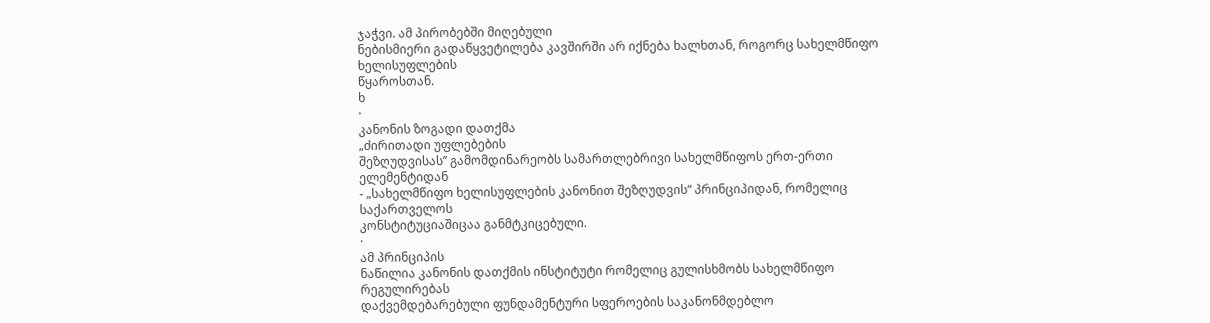ჯაჭვი. ამ პირობებში მიღებული
ნებისმიერი გადაწყვეტილება კავშირში არ იქნება ხალხთან, როგორც სახელმწიფო ხელისუფლების
წყაროსთან.
ხ
·
კანონის ზოგადი დათქმა
„ძირითადი უფლებების
შეზღუდვისას’’ გამომდინარეობს სამართლებრივი სახელმწიფოს ერთ-ერთი ელემენტიდან
- „სახელმწიფო ხელისუფლების კანონით შეზღუდვის“ პრინციპიდან, რომელიც საქართველოს
კონსტიტუციაშიცაა განმტკიცებული.
·
ამ პრინციპის
ნაწილია კანონის დათქმის ინსტიტუტი რომელიც გულისხმობს სახელმწიფო რეგულირებას
დაქვემდებარებული ფუნდამენტური სფეროების საკანონმდებლო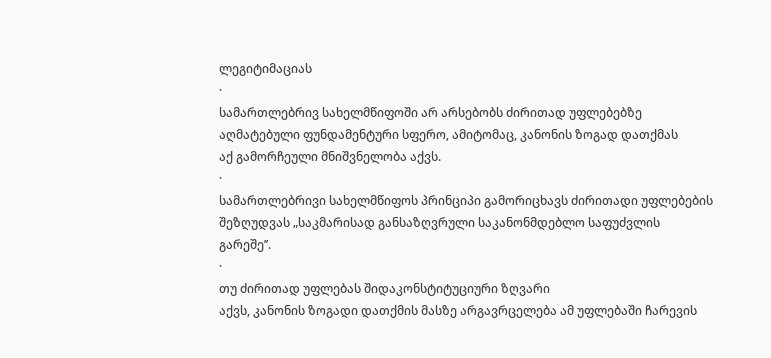ლეგიტიმაციას
·
სამართლებრივ სახელმწიფოში არ არსებობს ძირითად უფლებებზე
აღმატებული ფუნდამენტური სფერო, ამიტომაც, კანონის ზოგად დათქმას
აქ გამორჩეული მნიშვნელობა აქვს.
·
სამართლებრივი სახელმწიფოს პრინციპი გამორიცხავს ძირითადი უფლებების
შეზღუდვას „საკმარისად განსაზღვრული საკანონმდებლო საფუძვლის გარეშე’’.
·
თუ ძირითად უფლებას შიდაკონსტიტუციური ზღვარი
აქვს, კანონის ზოგადი დათქმის მასზე არგავრცელება ამ უფლებაში ჩარევის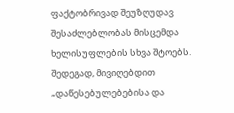ფაქტობრივად შეუზღუდავ შესაძლებლობას მისცემდა
ხელისუფლების სხვა შტოებს. შედეგად, მივიღებდით „დაწესებულებებისა და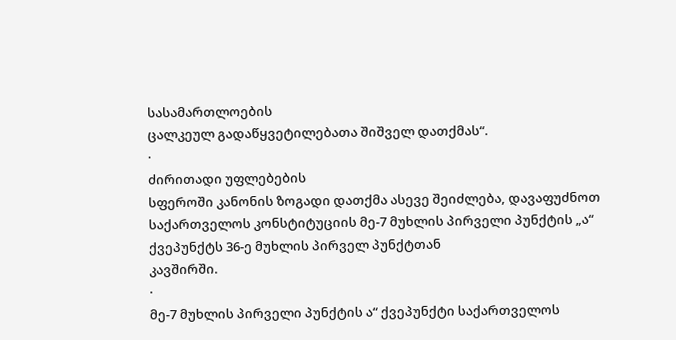სასამართლოების
ცალკეულ გადაწყვეტილებათა შიშველ დათქმას“.
·
ძირითადი უფლებების
სფეროში კანონის ზოგადი დათქმა ასევე შეიძლება, დავაფუძნოთ
საქართველოს კონსტიტუციის მე-7 მუხლის პირველი პუნქტის „ა“
ქვეპუნქტს 36-ე მუხლის პირველ პუნქტთან
კავშირში.
·
მე-7 მუხლის პირველი პუნქტის ა“ ქვეპუნქტი საქართველოს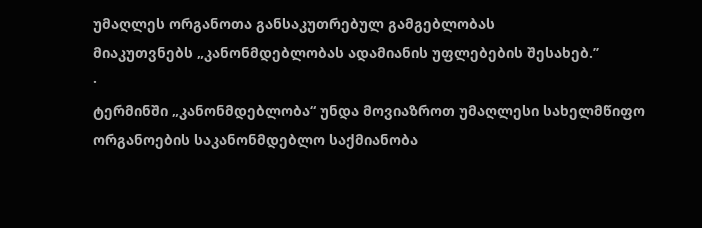უმაღლეს ორგანოთა განსაკუთრებულ გამგებლობას
მიაკუთვნებს „კანონმდებლობას ადამიანის უფლებების შესახებ.’’
·
ტერმინში „კანონმდებლობა“ უნდა მოვიაზროთ უმაღლესი სახელმწიფო ორგანოების საკანონმდებლო საქმიანობა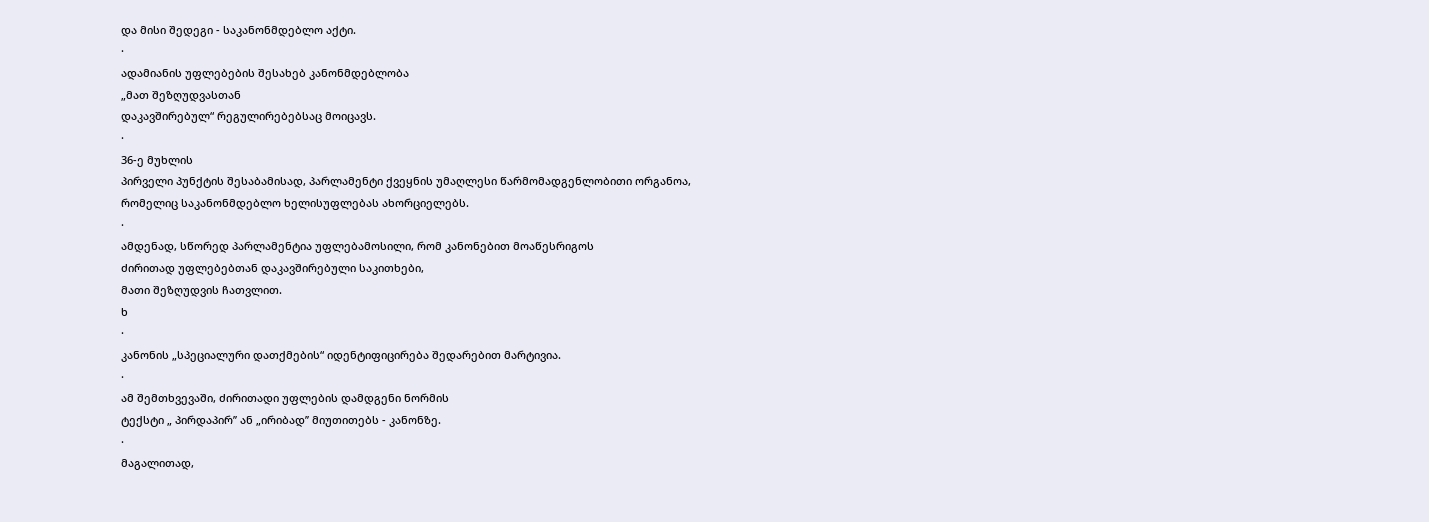და მისი შედეგი - საკანონმდებლო აქტი.
·
ადამიანის უფლებების შესახებ კანონმდებლობა
„მათ შეზღუდვასთან
დაკავშირებულ“ რეგულირებებსაც მოიცავს.
·
36-ე მუხლის
პირველი პუნქტის შესაბამისად, პარლამენტი ქვეყნის უმაღლესი წარმომადგენლობითი ორგანოა,
რომელიც საკანონმდებლო ხელისუფლებას ახორციელებს.
·
ამდენად, სწორედ პარლამენტია უფლებამოსილი, რომ კანონებით მოაწესრიგოს
ძირითად უფლებებთან დაკავშირებული საკითხები,
მათი შეზღუდვის ჩათვლით.
ხ
·
კანონის „სპეციალური დათქმების“ იდენტიფიცირება შედარებით მარტივია.
·
ამ შემთხვევაში, ძირითადი უფლების დამდგენი ნორმის
ტექსტი „ პირდაპირ’’ ან „ირიბად’’ მიუთითებს - კანონზე.
·
მაგალითად,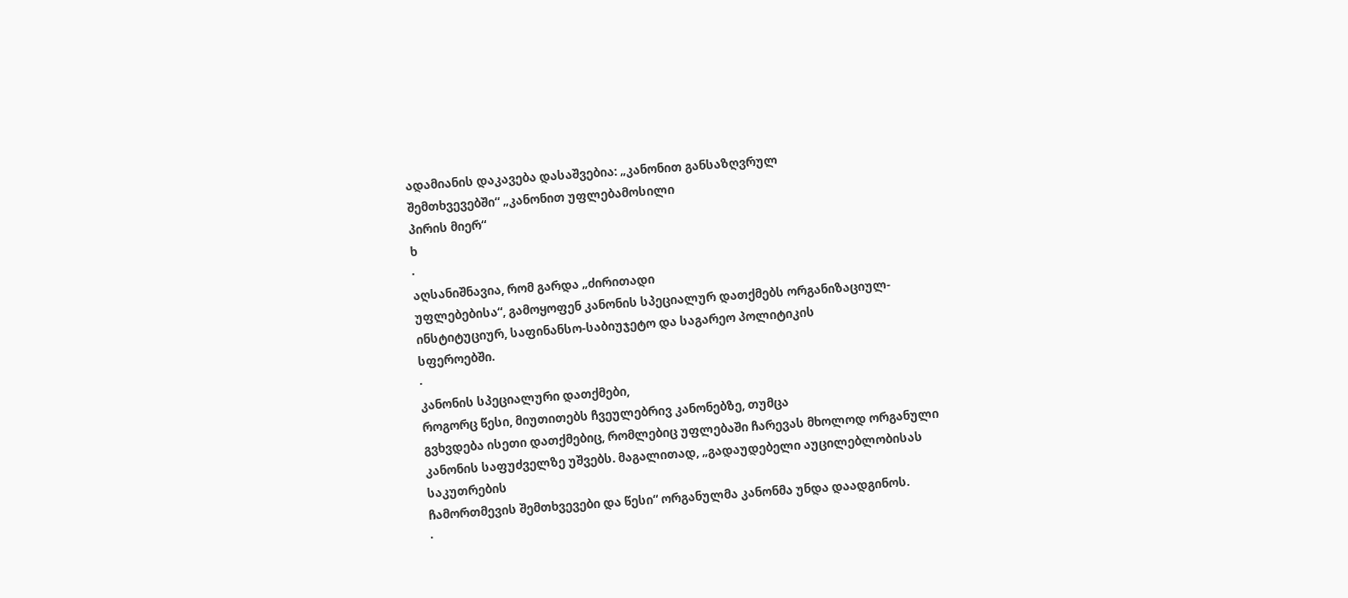ადამიანის დაკავება დასაშვებია: „კანონით განსაზღვრულ
შემთხვევებში“ „კანონით უფლებამოსილი
პირის მიერ“
ხ
·
აღსანიშნავია, რომ გარდა „ძირითადი
უფლებებისა“, გამოყოფენ კანონის სპეციალურ დათქმებს ორგანიზაციულ-ინსტიტუციურ, საფინანსო-საბიუჯეტო და საგარეო პოლიტიკის
სფეროებში.
·
კანონის სპეციალური დათქმები,
როგორც წესი, მიუთითებს ჩვეულებრივ კანონებზე, თუმცა
გვხვდება ისეთი დათქმებიც, რომლებიც უფლებაში ჩარევას მხოლოდ ორგანული კანონის საფუძველზე უშვებს. მაგალითად, „გადაუდებელი აუცილებლობისას საკუთრების
ჩამორთმევის შემთხვევები და წესი“ ორგანულმა კანონმა უნდა დაადგინოს.
·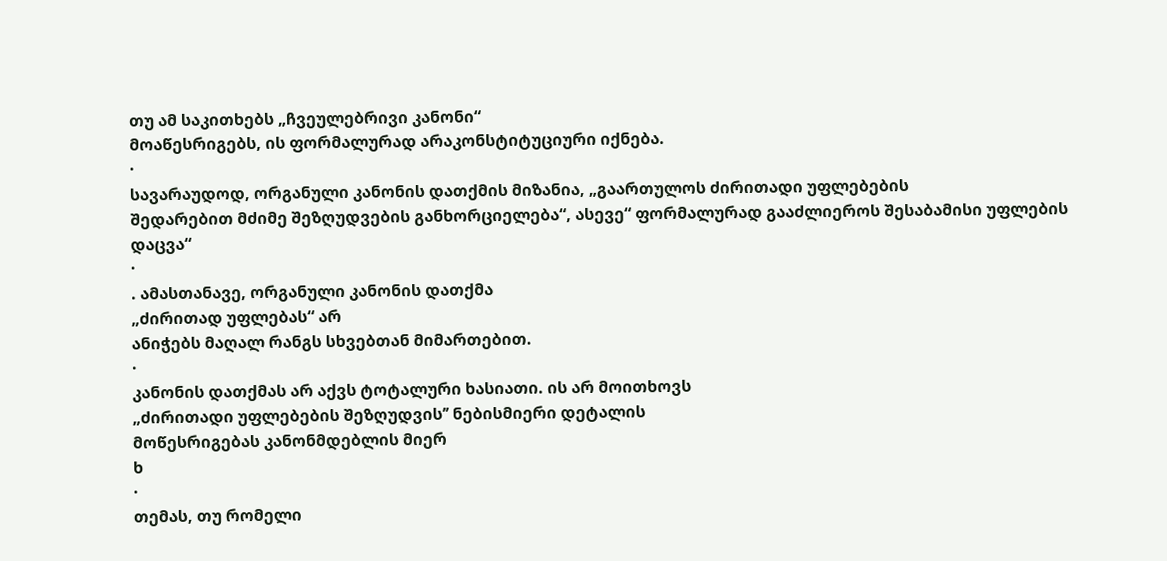თუ ამ საკითხებს „ჩვეულებრივი კანონი“
მოაწესრიგებს, ის ფორმალურად არაკონსტიტუციური იქნება.
·
სავარაუდოდ, ორგანული კანონის დათქმის მიზანია, „გაართულოს ძირითადი უფლებების
შედარებით მძიმე შეზღუდვების განხორციელება“, ასევე“ ფორმალურად გააძლიეროს შესაბამისი უფლების დაცვა“
·
. ამასთანავე, ორგანული კანონის დათქმა
„ძირითად უფლებას“ არ
ანიჭებს მაღალ რანგს სხვებთან მიმართებით.
·
კანონის დათქმას არ აქვს ტოტალური ხასიათი. ის არ მოითხოვს
„ძირითადი უფლებების შეზღუდვის’’ ნებისმიერი დეტალის
მოწესრიგებას კანონმდებლის მიერ
ხ
·
თემას, თუ რომელი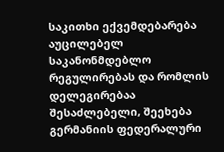საკითხი ექვემდებარება აუცილებელ
საკანონმდებლო რეგულირებას და რომლის დელეგირებაა შესაძლებელი, შეეხება გერმანიის ფედერალური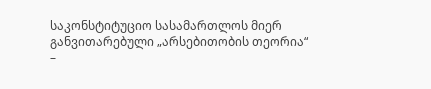საკონსტიტუციო სასამართლოს მიერ განვითარებული „არსებითობის თეორია“
–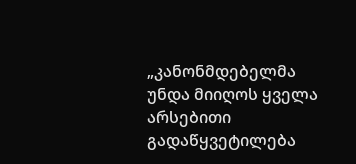„კანონმდებელმა უნდა მიიღოს ყველა
არსებითი გადაწყვეტილება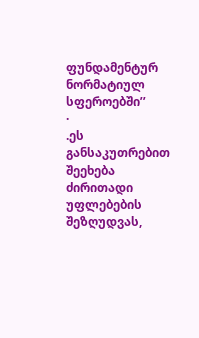ფუნდამენტურ ნორმატიულ სფეროებში’’
·
.ეს განსაკუთრებით შეეხება ძირითადი უფლებების შეზღუდვას,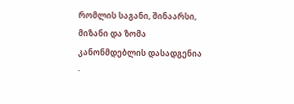რომლის საგანი, შინაარსი, მიზანი და ზომა
კანონმდებლის დასადგენია
·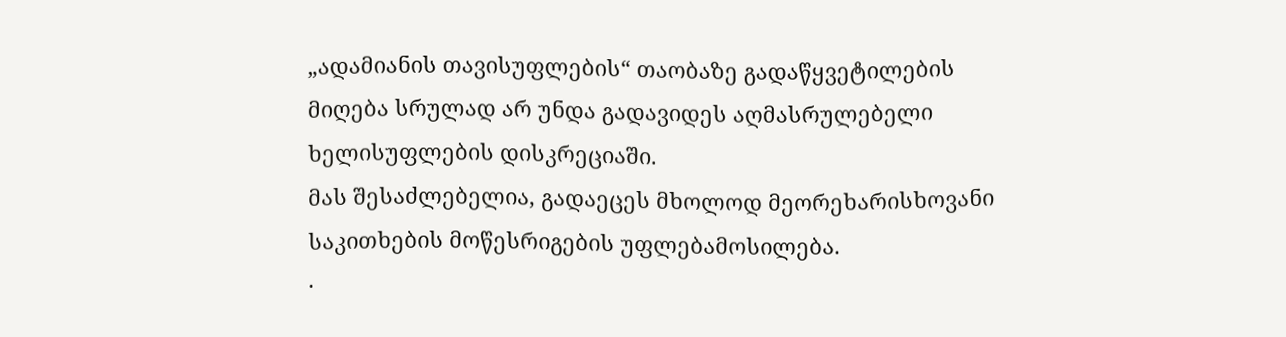„ადამიანის თავისუფლების“ თაობაზე გადაწყვეტილების
მიღება სრულად არ უნდა გადავიდეს აღმასრულებელი
ხელისუფლების დისკრეციაში.
მას შესაძლებელია, გადაეცეს მხოლოდ მეორეხარისხოვანი
საკითხების მოწესრიგების უფლებამოსილება.
·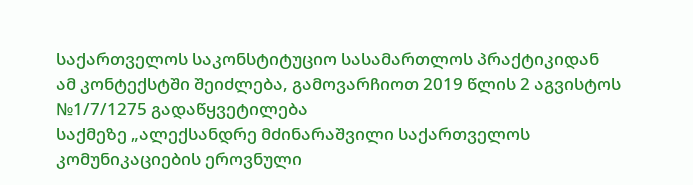საქართველოს საკონსტიტუციო სასამართლოს პრაქტიკიდან
ამ კონტექსტში შეიძლება, გამოვარჩიოთ 2019 წლის 2 აგვისტოს №1/7/1275 გადაწყვეტილება
საქმეზე „ალექსანდრე მძინარაშვილი საქართველოს
კომუნიკაციების ეროვნული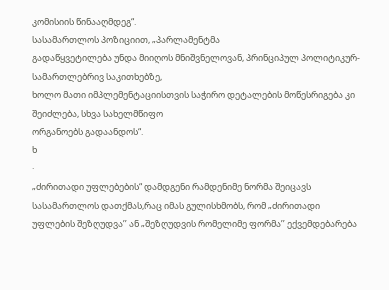კომისიის წინააღმდეგ“.
სასამართლოს პოზიციით, „პარლამენტმა
გადაწყვეტილება უნდა მიიღოს მნიშვნელოვან, პრინციპულ პოლიტიკურ-სამართლებრივ საკითხებზე,
ხოლო მათი იმპლემენტაციისთვის საჭირო დეტალების მოწესრიგება კი შეიძლება, სხვა სახელმწიფო
ორგანოებს გადაანდოს“.
ხ
·
„ძირითადი უფლებების“ დამდგენი რამდენიმე ნორმა შეიცავს
სასამართლოს დათქმას,რაც იმას გულისხმობს, რომ „ძირითადი
უფლების შეზღუდვა’’ ან „შეზღუდვის რომელიმე ფორმა’’ ექვემდებარება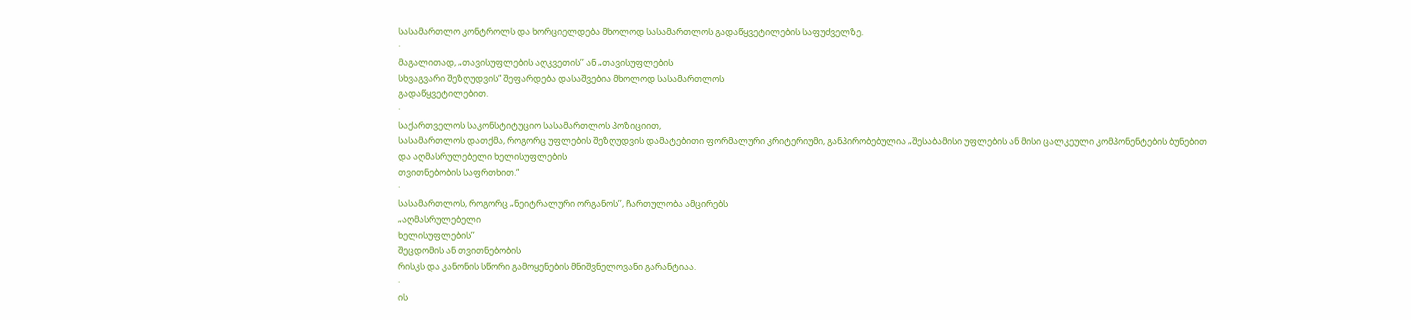სასამართლო კონტროლს და ხორციელდება მხოლოდ სასამართლოს გადაწყვეტილების საფუძველზე.
·
მაგალითად, „თავისუფლების აღკვეთის’’ ან „თავისუფლების
სხვაგვარი შეზღუდვის“ შეფარდება დასაშვებია მხოლოდ სასამართლოს
გადაწყვეტილებით.
·
საქართველოს საკონსტიტუციო სასამართლოს პოზიციით,
სასამართლოს დათქმა, როგორც უფლების შეზღუდვის დამატებითი ფორმალური კრიტერიუმი, განპირობებულია „შესაბამისი უფლების ან მისი ცალკეული კომპონენტების ბუნებით
და აღმასრულებელი ხელისუფლების
თვითნებობის საფრთხით.“
·
სასამართლოს, როგორც „ნეიტრალური ორგანოს’’, ჩართულობა ამცირებს
„აღმასრულებელი
ხელისუფლების’’
შეცდომის ან თვითნებობის
რისკს და კანონის სწორი გამოყენების მნიშვნელოვანი გარანტიაა.
·
ის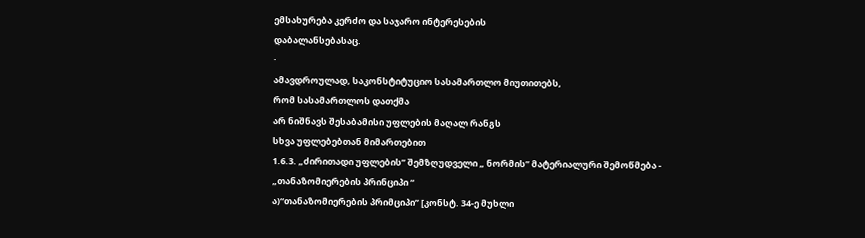ემსახურება კერძო და საჯარო ინტერესების
დაბალანსებასაც.
·
ამავდროულად, საკონსტიტუციო სასამართლო მიუთითებს,
რომ სასამართლოს დათქმა
არ ნიშნავს შესაბამისი უფლების მაღალ რანგს
სხვა უფლებებთან მიმართებით
1.6.3. „ძირითადი უფლების’’ შემზღუდველი „ ნორმის’’ მატერიალური შემოწმება -
„თანაზომიერების პრინციპი “
ა)“თანაზომიერების პრიმციპი’’ [კონსტ. 34-ე მუხლი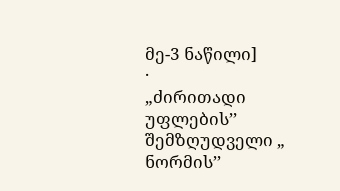მე-3 ნაწილი]
·
„ძირითადი უფლების’’ შემზღუდველი „ ნორმის’’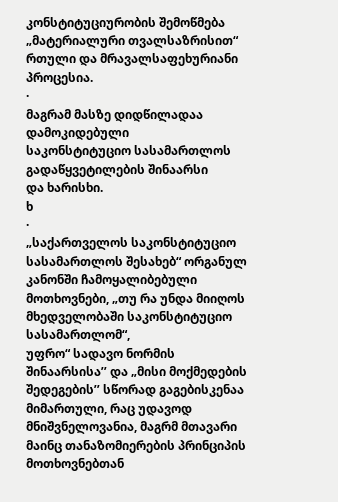კონსტიტუციურობის შემოწმება
„მატერიალური თვალსაზრისით“ რთული და მრავალსაფეხურიანი პროცესია.
·
მაგრამ მასზე დიდწილადაა დამოკიდებული
საკონსტიტუციო სასამართლოს გადაწყვეტილების შინაარსი
და ხარისხი.
ხ
·
„საქართველოს საკონსტიტუციო სასამართლოს შესახებ“ ორგანულ კანონში ჩამოყალიბებული მოთხოვნები, „თუ რა უნდა მიიღოს მხედველობაში საკონსტიტუციო სასამართლომ“,
უფრო“ სადავო ნორმის შინაარსისა’’ და „მისი მოქმედების შედეგების’’ სწორად გაგებისკენაა
მიმართული, რაც უდავოდ მნიშვნელოვანია, მაგრმ მთავარი მაინც თანაზომიერების პრინციპის
მოთხოვნებთან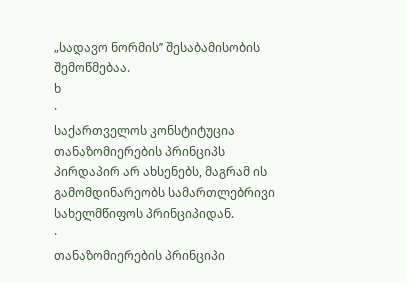„სადავო ნორმის’’ შესაბამისობის შემოწმებაა.
ხ
·
საქართველოს კონსტიტუცია თანაზომიერების პრინციპს
პირდაპირ არ ახსენებს, მაგრამ ის გამომდინარეობს სამართლებრივი სახელმწიფოს პრინციპიდან.
·
თანაზომიერების პრინციპი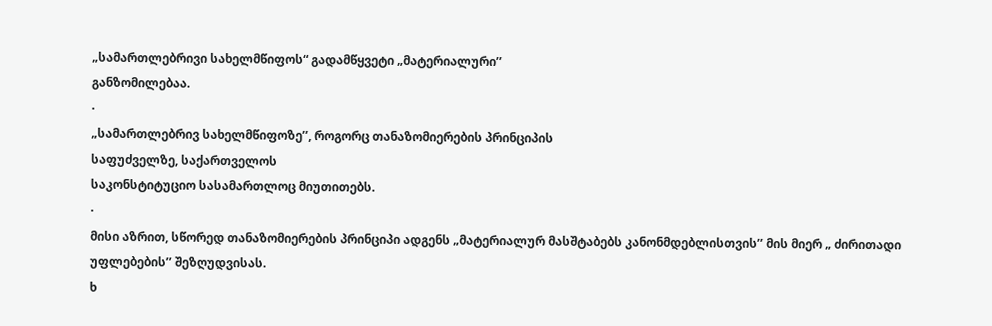„სამართლებრივი სახელმწიფოს“ გადამწყვეტი „მატერიალური’’
განზომილებაა.
·
„სამართლებრივ სახელმწიფოზე’’, როგორც თანაზომიერების პრინციპის
საფუძველზე, საქართველოს
საკონსტიტუციო სასამართლოც მიუთითებს.
·
მისი აზრით, სწორედ თანაზომიერების პრინციპი ადგენს „მატერიალურ მასშტაბებს კანონმდებლისთვის’’ მის მიერ „ ძირითადი უფლებების’’ შეზღუდვისას.
ხ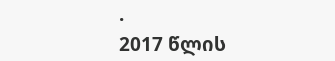·
2017 წლის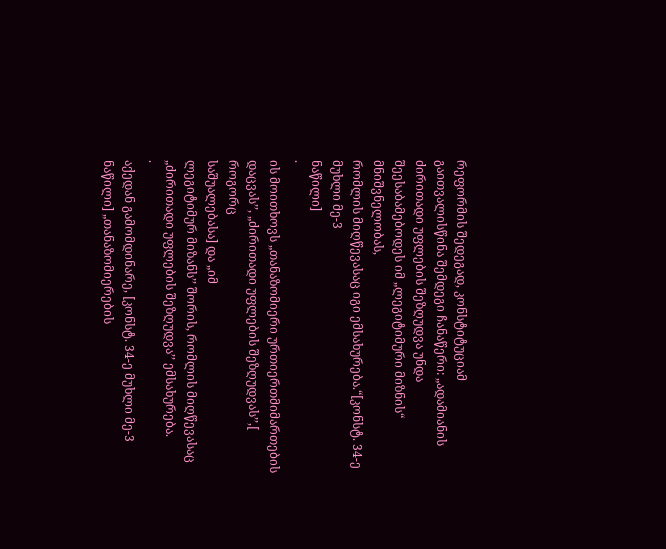რეფორმის შედეგად, კონსტიტუციამ
გაითვალისწინა შემდეგი ჩანაწერი: „ადამიანის
ძირითადი უფლების შეზღუდვა უნდა შეესაბამებოდეს იმ „ლეგიტიმური მიზნის“ მნიშვნელობას,
რომლის მიღწევასაც იგი ემსახურება.“[კონსტ. 34-ე მუხლი მე-3
ნაწილი]
·
ის მოითხოვს „თანაზომიერი ურთიერთმიმართების
დაცვას’’, „ძირითადი უფლების შეზღუდვას’’,[ როგორც
საშუალებასა] და „იმ
ლეგიტიმურ მიზანს’’ შორის, რომლის მიღწევასაც
„ძირითადი უფლების შეზღუდვა’’ ემსახურება.
·
აქედან გამომდინარე, [კონსტ. 34-ე მუხლი მე-3 ნაწილი] „თანაზომიერების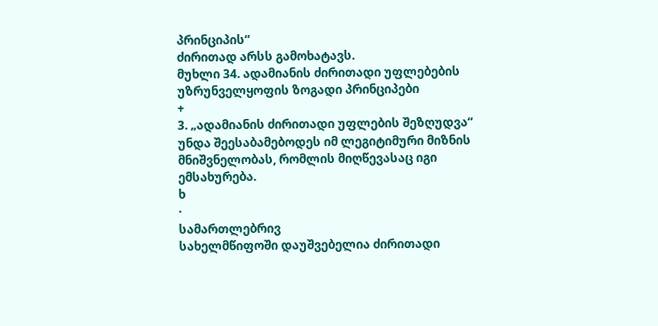პრინციპის“
ძირითად არსს გამოხატავს.
მუხლი 34. ადამიანის ძირითადი უფლებების უზრუნველყოფის ზოგადი პრინციპები
+
3. „ადამიანის ძირითადი უფლების შეზღუდვა“ უნდა შეესაბამებოდეს იმ ლეგიტიმური მიზნის მნიშვნელობას, რომლის მიღწევასაც იგი ემსახურება.
ხ
·
სამართლებრივ
სახელმწიფოში დაუშვებელია ძირითადი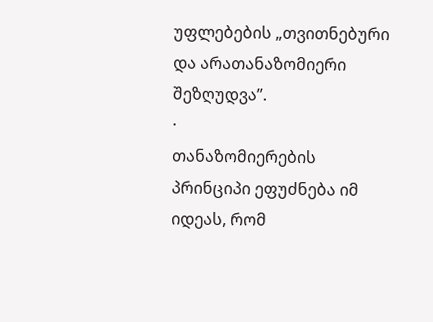უფლებების „თვითნებური და არათანაზომიერი
შეზღუდვა’’.
·
თანაზომიერების პრინციპი ეფუძნება იმ იდეას, რომ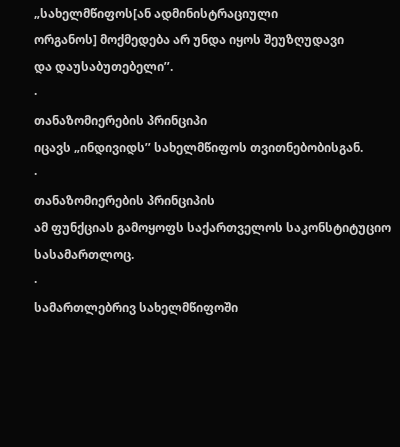„სახელმწიფოს[ან ადმინისტრაციული
ორგანოს] მოქმედება არ უნდა იყოს შეუზღუდავი
და დაუსაბუთებელი’’.
·
თანაზომიერების პრინციპი
იცავს „ინდივიდს’’ სახელმწიფოს თვითნებობისგან.
·
თანაზომიერების პრინციპის
ამ ფუნქციას გამოყოფს საქართველოს საკონსტიტუციო სასამართლოც.
·
სამართლებრივ სახელმწიფოში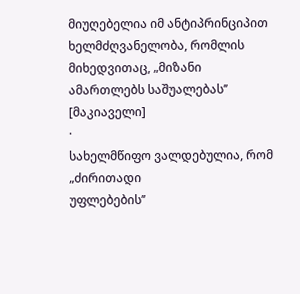მიუღებელია იმ ანტიპრინციპით ხელმძღვანელობა, რომლის
მიხედვითაც, „მიზანი ამართლებს საშუალებას’’
[მაკიაველი]
·
სახელმწიფო ვალდებულია, რომ „ძირითადი
უფლებების’’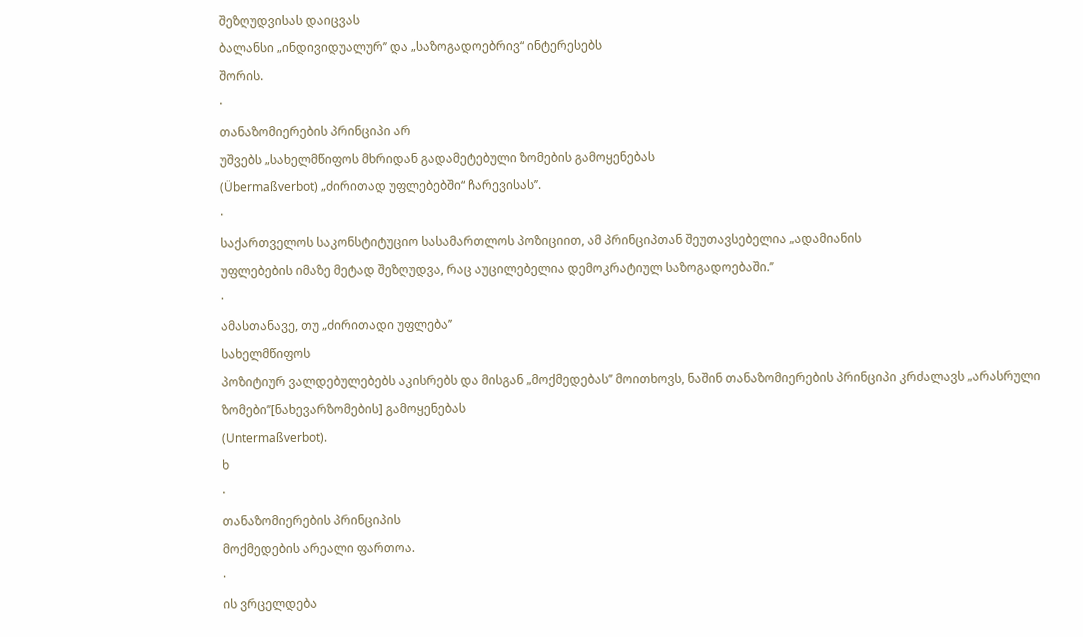შეზღუდვისას დაიცვას
ბალანსი „ინდივიდუალურ’’ და „საზოგადოებრივ“ ინტერესებს
შორის.
·
თანაზომიერების პრინციპი არ
უშვებს „სახელმწიფოს მხრიდან გადამეტებული ზომების გამოყენებას
(Übermaßverbot) „ძირითად უფლებებში“ ჩარევისას’’.
·
საქართველოს საკონსტიტუციო სასამართლოს პოზიციით, ამ პრინციპთან შეუთავსებელია „ადამიანის
უფლებების იმაზე მეტად შეზღუდვა, რაც აუცილებელია დემოკრატიულ საზოგადოებაში.’’
·
ამასთანავე, თუ „ძირითადი უფლება’’
სახელმწიფოს
პოზიტიურ ვალდებულებებს აკისრებს და მისგან „მოქმედებას’’ მოითხოვს, ნაშინ თანაზომიერების პრინციპი კრძალავს „არასრული
ზომები’’[ნახევარზომების] გამოყენებას
(Untermaßverbot).
ხ
·
თანაზომიერების პრინციპის
მოქმედების არეალი ფართოა.
·
ის ვრცელდება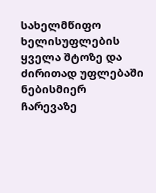სახელმწიფო ხელისუფლების ყველა შტოზე და ძირითად უფლებაში ნებისმიერ
ჩარევაზე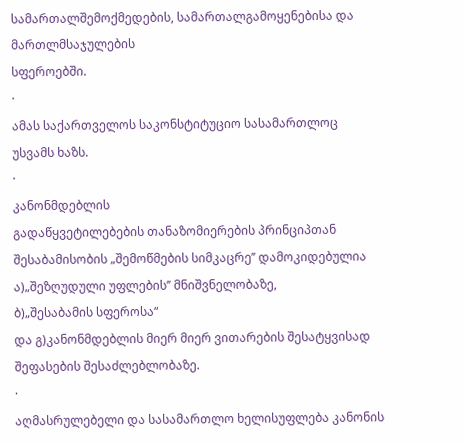სამართალშემოქმედების, სამართალგამოყენებისა და მართლმსაჯულების
სფეროებში.
·
ამას საქართველოს საკონსტიტუციო სასამართლოც უსვამს ხაზს.
·
კანონმდებლის
გადაწყვეტილებების თანაზომიერების პრინციპთან
შესაბამისობის „შემოწმების სიმკაცრე’’ დამოკიდებულია
ა)„შეზღუდული უფლების’’ მნიშვნელობაზე,
ბ)„შესაბამის სფეროსა“
და გ)კანონმდებლის მიერ მიერ ვითარების შესატყვისად
შეფასების შესაძლებლობაზე.
·
აღმასრულებელი და სასამართლო ხელისუფლება კანონის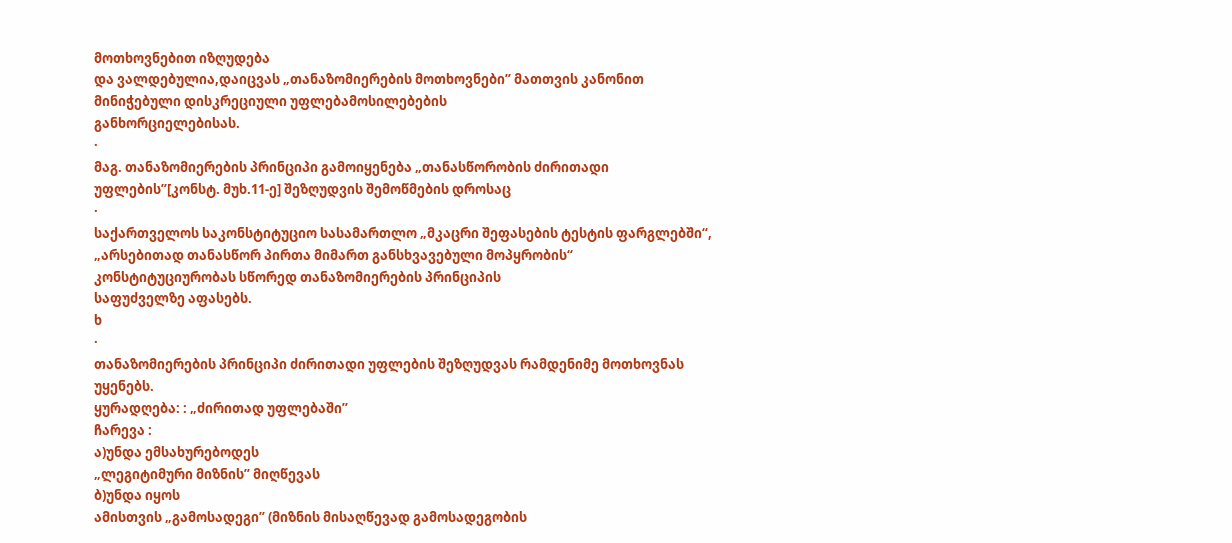მოთხოვნებით იზღუდება
და ვალდებულია,დაიცვას „თანაზომიერების მოთხოვნები’’ მათთვის კანონით მინიჭებული დისკრეციული უფლებამოსილებების
განხორციელებისას.
·
მაგ. თანაზომიერების პრინციპი გამოიყენება „თანასწორობის ძირითადი უფლების’’[კონსტ. მუხ.11-ე] შეზღუდვის შემოწმების დროსაც
·
საქართველოს საკონსტიტუციო სასამართლო „მკაცრი შეფასების ტესტის ფარგლებში“,
„არსებითად თანასწორ პირთა მიმართ განსხვავებული მოპყრობის“
კონსტიტუციურობას სწორედ თანაზომიერების პრინციპის
საფუძველზე აფასებს.
ხ
·
თანაზომიერების პრინციპი ძირითადი უფლების შეზღუდვას რამდენიმე მოთხოვნას უყენებს.
ყურადღება: : „ძირითად უფლებაში’’
ჩარევა :
ა)უნდა ემსახურებოდეს
„ლეგიტიმური მიზნის’’ მიღწევას
ბ)უნდა იყოს
ამისთვის „გამოსადეგი’’ (მიზნის მისაღწევად გამოსადეგობის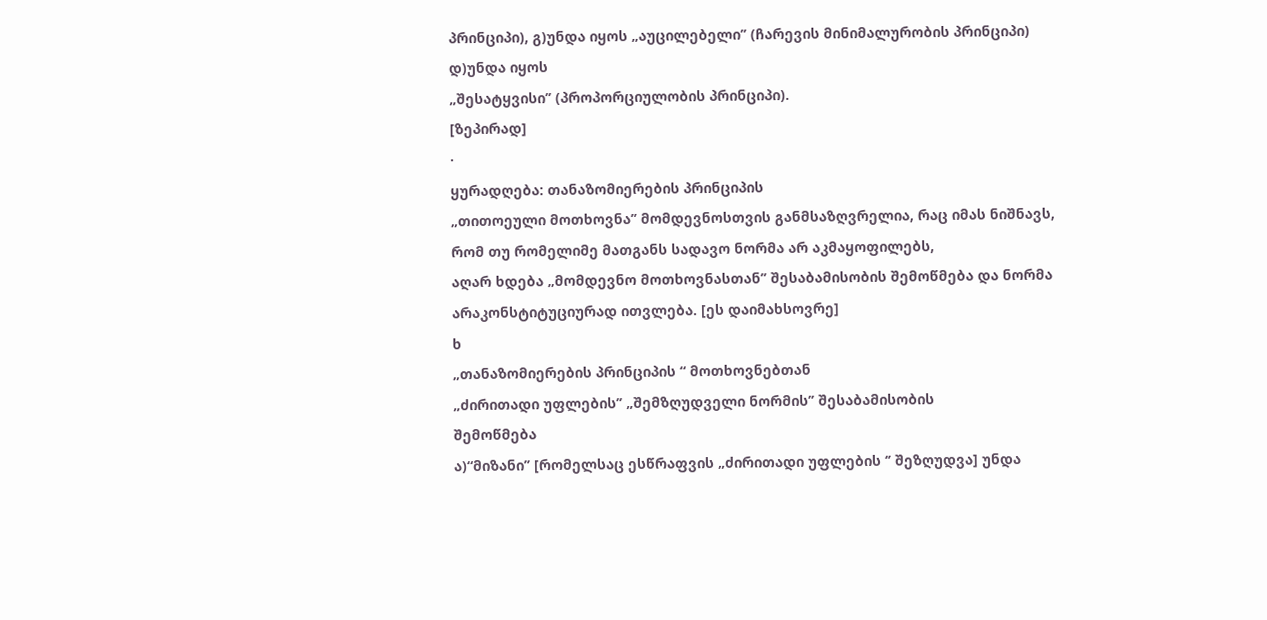პრინციპი), გ)უნდა იყოს „აუცილებელი’’ (ჩარევის მინიმალურობის პრინციპი)
დ)უნდა იყოს
„შესატყვისი’’ (პროპორციულობის პრინციპი).
[ზეპირად]
·
ყურადღება: თანაზომიერების პრინციპის
„თითოეული მოთხოვნა’’ მომდევნოსთვის განმსაზღვრელია, რაც იმას ნიშნავს, რომ თუ რომელიმე მათგანს სადავო ნორმა არ აკმაყოფილებს,
აღარ ხდება „მომდევნო მოთხოვნასთან’’ შესაბამისობის შემოწმება და ნორმა არაკონსტიტუციურად ითვლება. [ეს დაიმახსოვრე]
ხ
„თანაზომიერების პრინციპის “ მოთხოვნებთან
„ძირითადი უფლების’’ „შემზღუდველი ნორმის’’ შესაბამისობის
შემოწმება
ა)“მიზანი’’ [რომელსაც ესწრაფვის „ძირითადი უფლების ‘’ შეზღუდვა] უნდა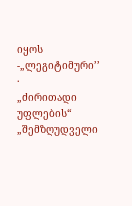იყოს -„ლეგიტიმური’’
·
„ძირითადი უფლების“ „შემზღუდველი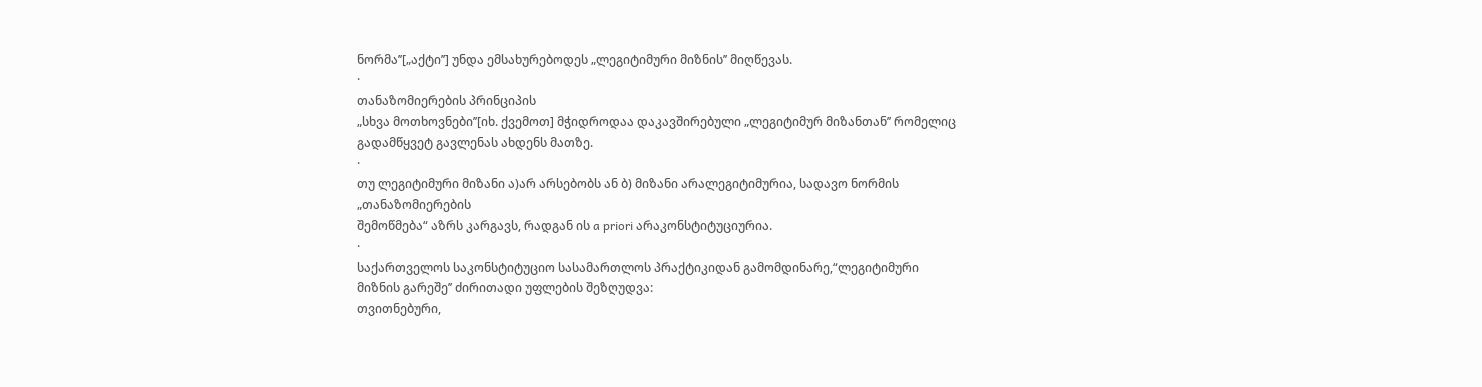ნორმა’’[„აქტი’’] უნდა ემსახურებოდეს „ლეგიტიმური მიზნის’’ მიღწევას.
·
თანაზომიერების პრინციპის
„სხვა მოთხოვნები’’[იხ. ქვემოთ] მჭიდროდაა დაკავშირებული „ლეგიტიმურ მიზანთან’’ რომელიც გადამწყვეტ გავლენას ახდენს მათზე.
·
თუ ლეგიტიმური მიზანი ა)არ არსებობს ან ბ) მიზანი არალეგიტიმურია, სადავო ნორმის „თანაზომიერების
შემოწმება“ აზრს კარგავს, რადგან ის a priori არაკონსტიტუციურია.
·
საქართველოს საკონსტიტუციო სასამართლოს პრაქტიკიდან გამომდინარე,“ლეგიტიმური მიზნის გარეშე’’ ძირითადი უფლების შეზღუდვა:
თვითნებური,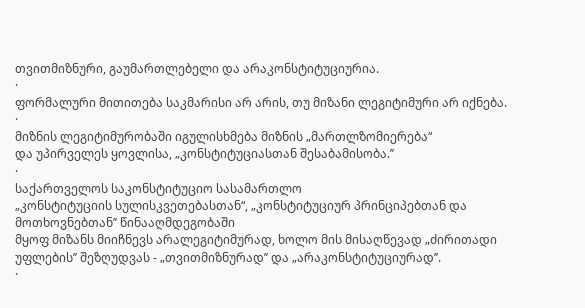თვითმიზნური, გაუმართლებელი და არაკონსტიტუციურია.
·
ფორმალური მითითება საკმარისი არ არის, თუ მიზანი ლეგიტიმური არ იქნება.
·
მიზნის ლეგიტიმურობაში იგულისხმება მიზნის „მართლზომიერება“
და უპირველეს ყოვლისა, „კონსტიტუციასთან შესაბამისობა.’’
·
საქართველოს საკონსტიტუციო სასამართლო
„კონსტიტუციის სულისკვეთებასთან“, „კონსტიტუციურ პრინციპებთან და მოთხოვნებთან’’ წინააღმდეგობაში
მყოფ მიზანს მიიჩნევს არალეგიტიმურად, ხოლო მის მისაღწევად „ძირითადი უფლების’’ შეზღუდვას - „თვითმიზნურად’’ და „არაკონსტიტუციურად’’.
·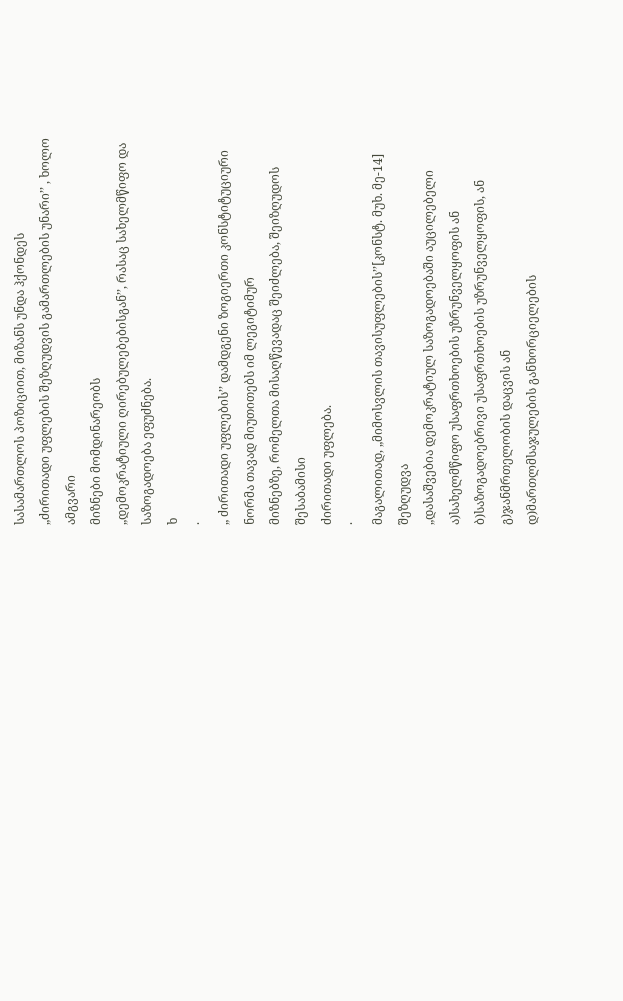სასამართლოს პოზიციით, მიზანს უნდა ჰქონდეს
„ძირითადი უფლების შეზღუდვის გამართლების უნარი’’ , ხოლო ამგვარი
მიზნები მომდინარეობს
„დემოკრატიული ღირებულებებისგან’’, რასაც სახელმწიფო და საზოგადოება ეფუძნება.
ხ
·
„ ძირითადი უფლების’’ დამდგენი ზოგიერთი კონსტიტუციური
ნორმა თავად მიუთითებს იმ ლეგიტიმურ
მიზნებზე, რომელთა მისაღწევადაც შეიძლება, შეიზღუდოს შესაბამისი
ძირითადი უფლება.
·
მაგალითად, „მიმოსვლის თავისუფლების’’[კონსტ. მუხ. მე-14]
შეზღუდვა
„დასაშვებია დემოკრატიულ საზოგადოებაში აუცილებელი
ა)სახელმწიფო უსაფრთხოების უზრუნველყოფის ან ბ)საზოგადოებრივი უსაფრთხოების უზრუნველყოფის, ან გ)ჯანმრთელობის დაცვის ან
დ)მართლმსაჯულების განხორციელების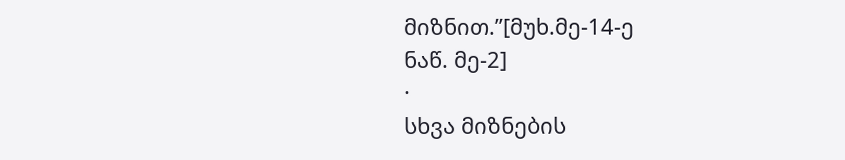მიზნით.’’[მუხ.მე-14-ე
ნაწ. მე-2]
·
სხვა მიზნების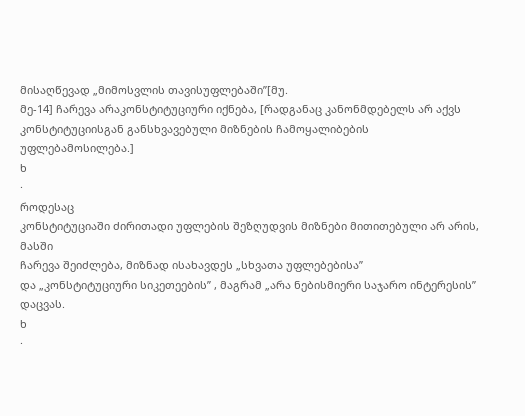მისაღწევად „მიმოსვლის თავისუფლებაში’’[მუ.
მე-14] ჩარევა არაკონსტიტუციური იქნება, [რადგანაც კანონმდებელს არ აქვს კონსტიტუციისგან განსხვავებული მიზნების ჩამოყალიბების
უფლებამოსილება.]
ხ
·
როდესაც
კონსტიტუციაში ძირითადი უფლების შეზღუდვის მიზნები მითითებული არ არის, მასში
ჩარევა შეიძლება, მიზნად ისახავდეს „სხვათა უფლებებისა’’
და „კონსტიტუციური სიკეთეების’’ , მაგრამ „არა ნებისმიერი საჯარო ინტერესის’’ დაცვას.
ხ
·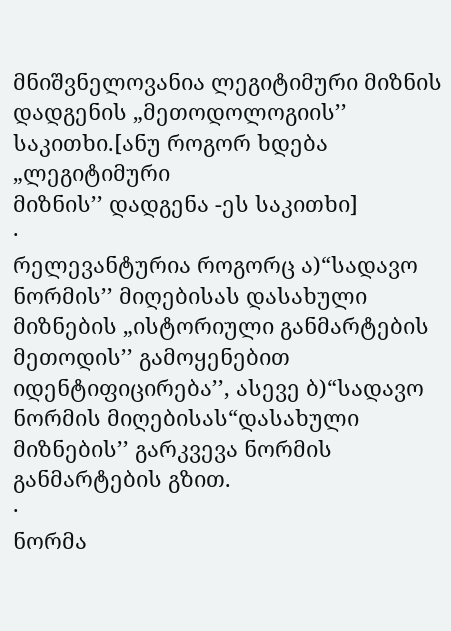მნიშვნელოვანია ლეგიტიმური მიზნის დადგენის „მეთოდოლოგიის’’ საკითხი.[ანუ როგორ ხდება „ლეგიტიმური
მიზნის’’ დადგენა -ეს საკითხი]
·
რელევანტურია როგორც ა)“სადავო ნორმის’’ მიღებისას დასახული მიზნების „ისტორიული განმარტების
მეთოდის’’ გამოყენებით იდენტიფიცირება’’, ასევე ბ)“სადავო ნორმის მიღებისას“დასახული
მიზნების’’ გარკვევა ნორმის განმარტების გზით.
·
ნორმა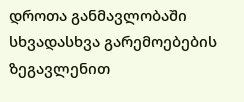დროთა განმავლობაში სხვადასხვა გარემოებების ზეგავლენით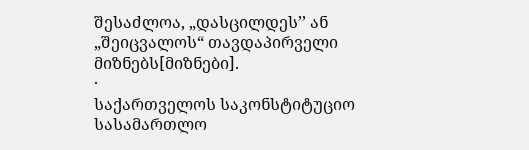შესაძლოა, „დასცილდეს’’ ან „შეიცვალოს“ თავდაპირველი მიზნებს[მიზნები].
·
საქართველოს საკონსტიტუციო სასამართლო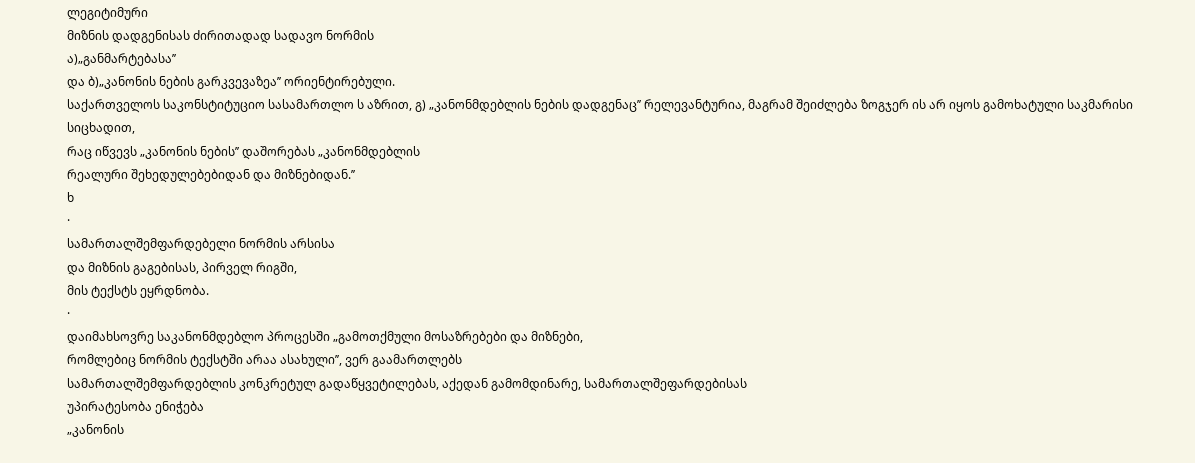ლეგიტიმური
მიზნის დადგენისას ძირითადად სადავო ნორმის
ა)„განმარტებასა’’
და ბ)„კანონის ნების გარკვევაზეა’’ ორიენტირებული.
საქართველოს საკონსტიტუციო სასამართლო ს აზრით, გ) „კანონმდებლის ნების დადგენაც’’ რელევანტურია, მაგრამ შეიძლება ზოგჯერ ის არ იყოს გამოხატული საკმარისი სიცხადით,
რაც იწვევს „კანონის ნების’’ დაშორებას „კანონმდებლის
რეალური შეხედულებებიდან და მიზნებიდან.’’
ხ
·
სამართალშემფარდებელი ნორმის არსისა
და მიზნის გაგებისას, პირველ რიგში,
მის ტექსტს ეყრდნობა.
·
დაიმახსოვრე საკანონმდებლო პროცესში „გამოთქმული მოსაზრებები და მიზნები,
რომლებიც ნორმის ტექსტში არაა ასახული’’, ვერ გაამართლებს
სამართალშემფარდებლის კონკრეტულ გადაწყვეტილებას, აქედან გამომდინარე, სამართალშეფარდებისას
უპირატესობა ენიჭება
„კანონის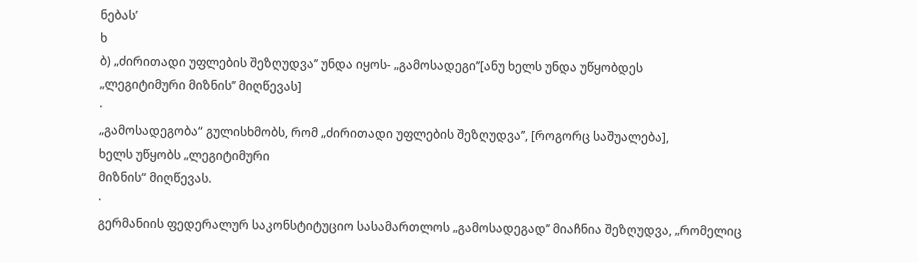ნებას’
ხ
ბ) „ძირითადი უფლების შეზღუდვა’’ უნდა იყოს- „გამოსადეგი’’[ანუ ხელს უნდა უწყობდეს
„ლეგიტიმური მიზნის’’ მიღწევას]
·
„გამოსადეგობა“ გულისხმობს, რომ „ძირითადი უფლების შეზღუდვა’’, [როგორც საშუალება],
ხელს უწყობს „ლეგიტიმური
მიზნის“ მიღწევას.
·
გერმანიის ფედერალურ საკონსტიტუციო სასამართლოს „გამოსადეგად’’ მიაჩნია შეზღუდვა, „რომელიც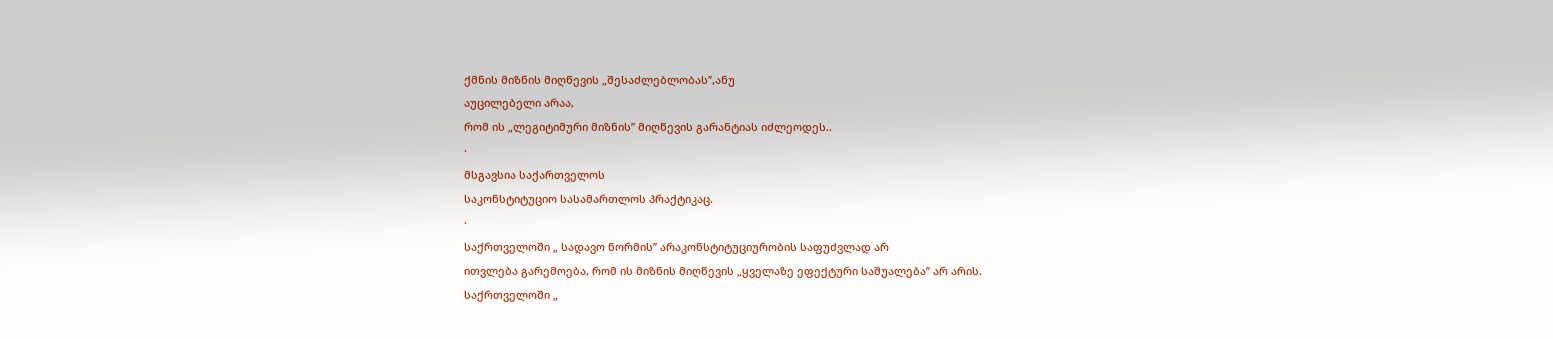ქმნის მიზნის მიღწევის „შესაძლებლობას’’,ანუ
აუცილებელი არაა,
რომ ის „ლეგიტიმური მიზნის’’ მიღწევის გარანტიას იძლეოდეს..
·
მსგავსია საქართველოს
საკონსტიტუციო სასამართლოს პრაქტიკაც.
·
საქრთველოში „ სადავო ნორმის’’ არაკონსტიტუციურობის საფუძვლად არ
ითვლება გარემოება, რომ ის მიზნის მიღწევის „ყველაზე ეფექტური საშუალება’’ არ არის.
საქრთველოში „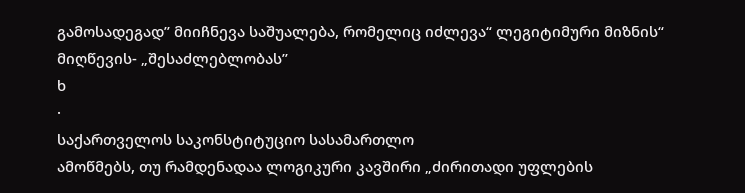გამოსადეგად’’ მიიჩნევა საშუალება, რომელიც იძლევა“ ლეგიტიმური მიზნის“ მიღწევის- „შესაძლებლობას’’
ხ
·
საქართველოს საკონსტიტუციო სასამართლო
ამოწმებს, თუ რამდენადაა ლოგიკური კავშირი „ძირითადი უფლების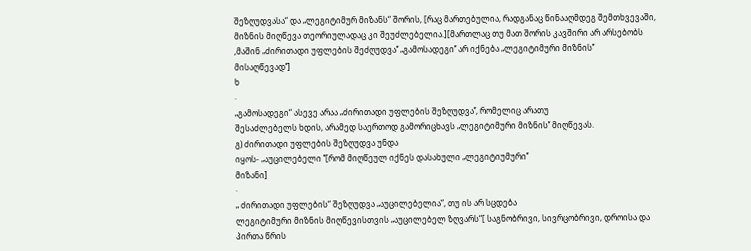შეზღუდვასა“ და „ლეგიტიმურ მიზანს“ შორის, [რაც მართებულია, რადგანაც წინააღმდეგ შემთხვევაში,
მიზნის მიღწევა თეორიულადაც კი შეუძლებელია.][მართლაც თუ მათ შორის კავშირი არ არსებობს
,მაშინ „ძირითადი უფლების შეძღუდვა’’ „გამოსადეგი’’ არ იქნება „ლეგიტიმური მიზნის’’
მისაღწევად’’]
ხ
·
„გამოსადეგი“ ასევე არაა „ძირითადი უფლების შეზღუდვა’’, რომელიც არათუ
შესაძლებელს ხდის, არამედ საერთოდ გამორიცხავს „ლეგიტიმური მიზნის’’ მიღწევას.
გ) ძირითადი უფლების შეზღუდვა უნდა
იყოს- „აუცილებელი ’’[რომ მიღწეულ იქნეს დასახული „ლეგიტიუმური’’
მიზანი]
·
„ ძირითადი უფლების“ შეზღუდვა „აუცილებელია“, თუ ის არ სცდება
ლეგიტიმური მიზნის მიღწევისთვის „აუცილებელ ზღვარს“[ საგნობრივი, სივრცობრივი, დროისა და პირთა წრის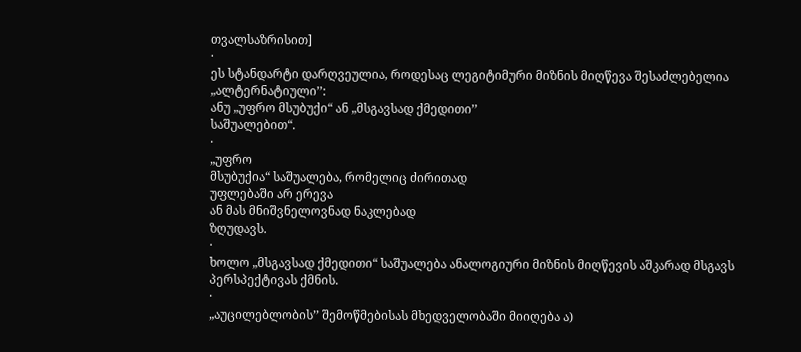თვალსაზრისით]
·
ეს სტანდარტი დარღვეულია, როდესაც ლეგიტიმური მიზნის მიღწევა შესაძლებელია „ალტერნატიული’’:
ანუ „უფრო მსუბუქი“ ან „მსგავსად ქმედითი’’
საშუალებით“.
·
„უფრო
მსუბუქია“ საშუალება, რომელიც ძირითად
უფლებაში არ ერევა
ან მას მნიშვნელოვნად ნაკლებად
ზღუდავს.
·
ხოლო „მსგავსად ქმედითი“ საშუალება ანალოგიური მიზნის მიღწევის აშკარად მსგავს
პერსპექტივას ქმნის.
·
„აუცილებლობის’’ შემოწმებისას მხედველობაში მიიღება ა)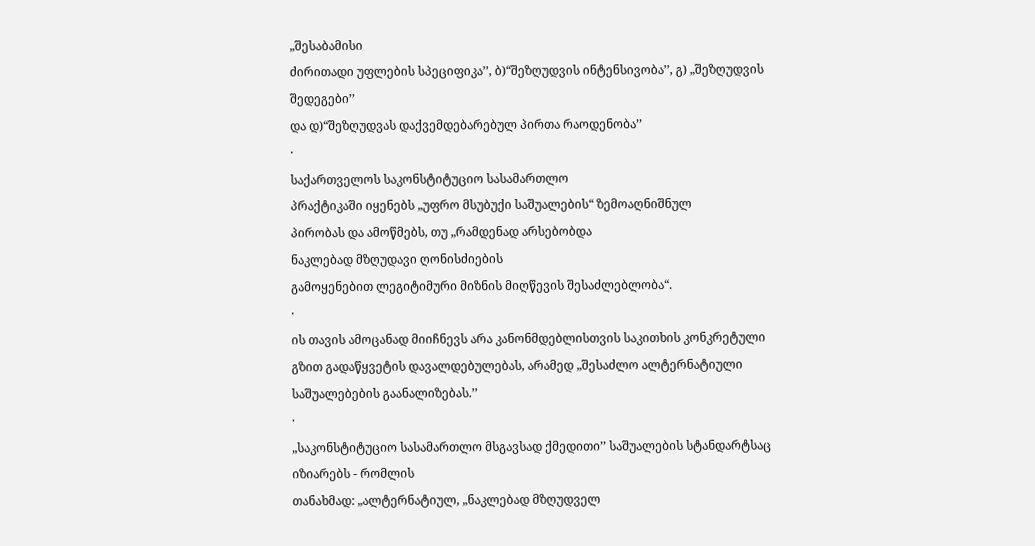„შესაბამისი
ძირითადი უფლების სპეციფიკა’’, ბ)“შეზღუდვის ინტენსივობა’’, გ) „შეზღუდვის შედეგები’’
და დ)“შეზღუდვას დაქვემდებარებულ პირთა რაოდენობა’’
·
საქართველოს საკონსტიტუციო სასამართლო
პრაქტიკაში იყენებს „უფრო მსუბუქი საშუალების“ ზემოაღნიშნულ
პირობას და ამოწმებს, თუ „რამდენად არსებობდა
ნაკლებად მზღუდავი ღონისძიების
გამოყენებით ლეგიტიმური მიზნის მიღწევის შესაძლებლობა“.
·
ის თავის ამოცანად მიიჩნევს არა კანონმდებლისთვის საკითხის კონკრეტული
გზით გადაწყვეტის დავალდებულებას, არამედ „შესაძლო ალტერნატიული საშუალებების გაანალიზებას.’’
·
„საკონსტიტუციო სასამართლო მსგავსად ქმედითი’’ საშუალების სტანდარტსაც იზიარებს - რომლის
თანახმად: „ალტერნატიულ, „ნაკლებად მზღუდველ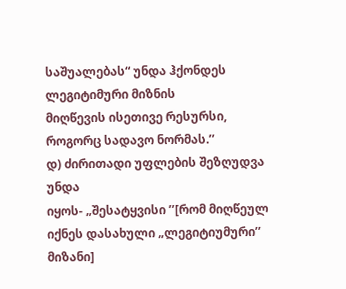საშუალებას“ უნდა ჰქონდეს ლეგიტიმური მიზნის
მიღწევის ისეთივე რესურსი, როგორც სადავო ნორმას.’’
დ) ძირითადი უფლების შეზღუდვა უნდა
იყოს- „შესატყვისი ’’[რომ მიღწეულ იქნეს დასახული „ლეგიტიუმური’’
მიზანი]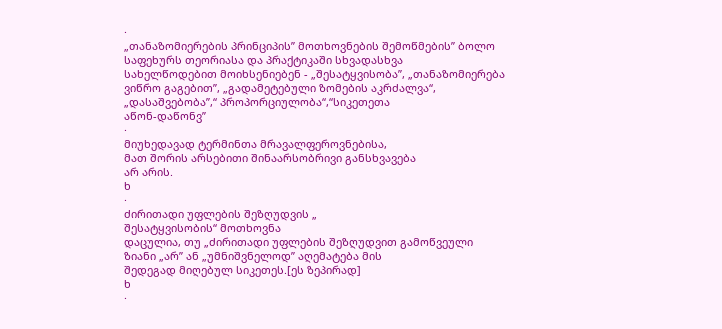·
„თანაზომიერების პრინციპის’’ მოთხოვნების შემოწმების’’ ბოლო საფეხურს თეორიასა და პრაქტიკაში სხვადასხვა
სახელწოდებით მოიხსენიებენ - „შესატყვისობა’’, „თანაზომიერება
ვიწრო გაგებით’’, „გადამეტებული ზომების აკრძალვა“, „დასაშვებობა’’,“ პროპორციულობა“,“სიკეთეთა
აწონ-დაწონვ’’
·
მიუხედავად ტერმინთა მრავალფეროვნებისა,
მათ შორის არსებითი შინაარსობრივი განსხვავება
არ არის.
ხ
·
ძირითადი უფლების შეზღუდვის „
შესატყვისობის“ მოთხოვნა
დაცულია, თუ „ძირითადი უფლების შეზღუდვით გამოწვეული
ზიანი „არ’’ ან „უმნიშვნელოდ’’ აღემატება მის
შედეგად მიღებულ სიკეთეს.[ეს ზეპირად]
ხ
·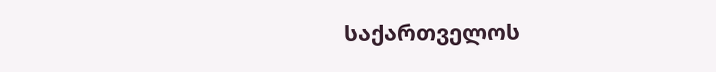საქართველოს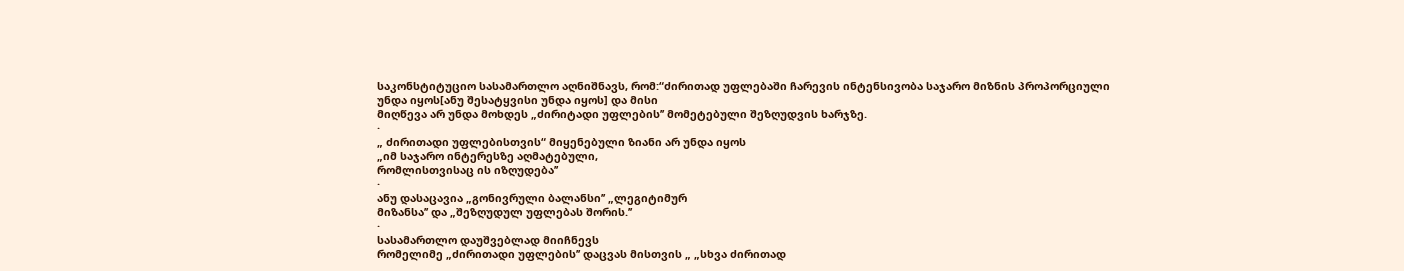საკონსტიტუციო სასამართლო აღნიშნავს, რომ:“ძირითად უფლებაში ჩარევის ინტენსივობა საჯარო მიზნის პროპორციული
უნდა იყოს[ანუ შესატყვისი უნდა იყოს] და მისი
მიღწევა არ უნდა მოხდეს „ძირიტადი უფლების’’ მომეტებული შეზღუდვის ხარჯზე.
·
„ ძირითადი უფლებისთვის“ მიყენებული ზიანი არ უნდა იყოს
„იმ საჯარო ინტერესზე აღმატებული,
რომლისთვისაც ის იზღუდება’’
·
ანუ დასაცავია „გონივრული ბალანსი’’ „ლეგიტიმურ
მიზანსა’’ და „შეზღუდულ უფლებას შორის.’’
·
სასამართლო დაუშვებლად მიიჩნევს
რომელიმე „ძირითადი უფლების’’ დაცვას მისთვის „ „სხვა ძირითად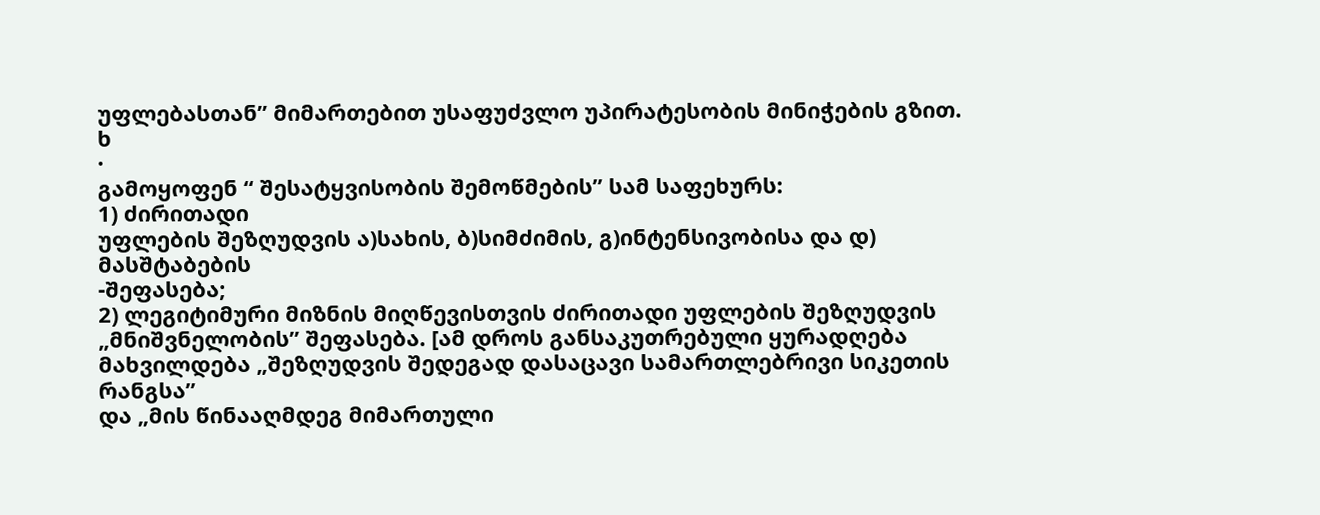უფლებასთან’’ მიმართებით უსაფუძვლო უპირატესობის მინიჭების გზით.
ხ
·
გამოყოფენ “ შესატყვისობის შემოწმების’’ სამ საფეხურს:
1) ძირითადი
უფლების შეზღუდვის ა)სახის, ბ)სიმძიმის, გ)ინტენსივობისა და დ) მასშტაბების
-შეფასება;
2) ლეგიტიმური მიზნის მიღწევისთვის ძირითადი უფლების შეზღუდვის „მნიშვნელობის’’ შეფასება. [ამ დროს განსაკუთრებული ყურადღება
მახვილდება „შეზღუდვის შედეგად დასაცავი სამართლებრივი სიკეთის რანგსა’’
და „მის წინააღმდეგ მიმართული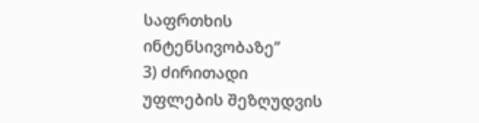საფრთხის ინტენსივობაზე’’
3) ძირითადი
უფლების შეზღუდვის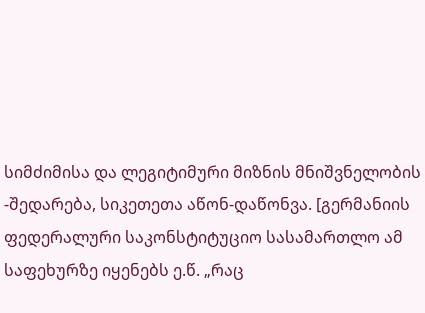სიმძიმისა და ლეგიტიმური მიზნის მნიშვნელობის -შედარება, სიკეთეთა აწონ-დაწონვა. [გერმანიის
ფედერალური საკონსტიტუციო სასამართლო ამ საფეხურზე იყენებს ე.წ. „რაც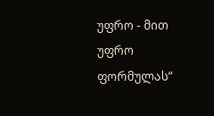უფრო - მით უფრო
ფორმულას“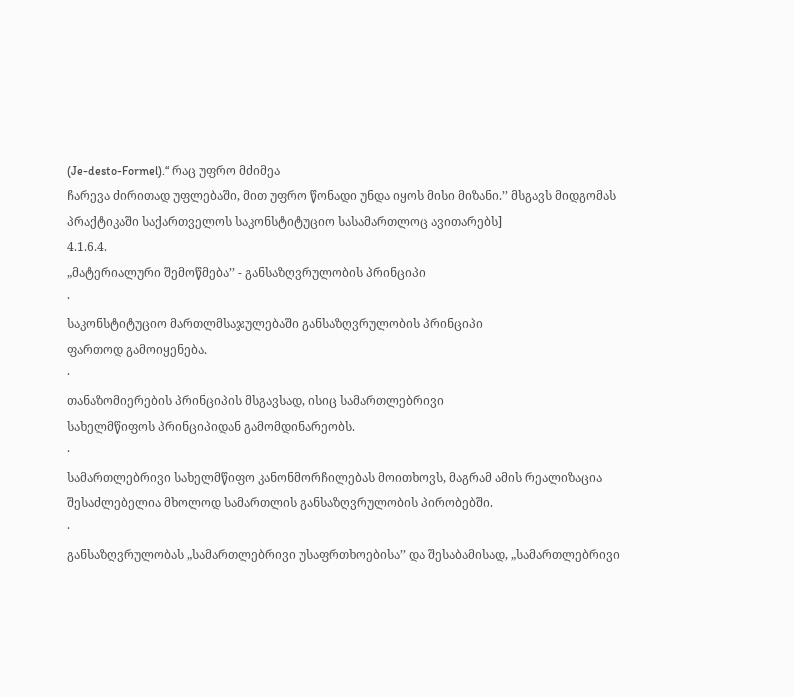(Je-desto-Formel).“ რაც უფრო მძიმეა
ჩარევა ძირითად უფლებაში, მით უფრო წონადი უნდა იყოს მისი მიზანი.’’ მსგავს მიდგომას
პრაქტიკაში საქართველოს საკონსტიტუციო სასამართლოც ავითარებს]
4.1.6.4.
„მატერიალური შემოწმება’’ - განსაზღვრულობის პრინციპი
·
საკონსტიტუციო მართლმსაჯულებაში განსაზღვრულობის პრინციპი
ფართოდ გამოიყენება.
·
თანაზომიერების პრინციპის მსგავსად, ისიც სამართლებრივი
სახელმწიფოს პრინციპიდან გამომდინარეობს.
·
სამართლებრივი სახელმწიფო კანონმორჩილებას მოითხოვს, მაგრამ ამის რეალიზაცია
შესაძლებელია მხოლოდ სამართლის განსაზღვრულობის პირობებში.
·
განსაზღვრულობას „სამართლებრივი უსაფრთხოებისა’’ და შესაბამისად, „სამართლებრივი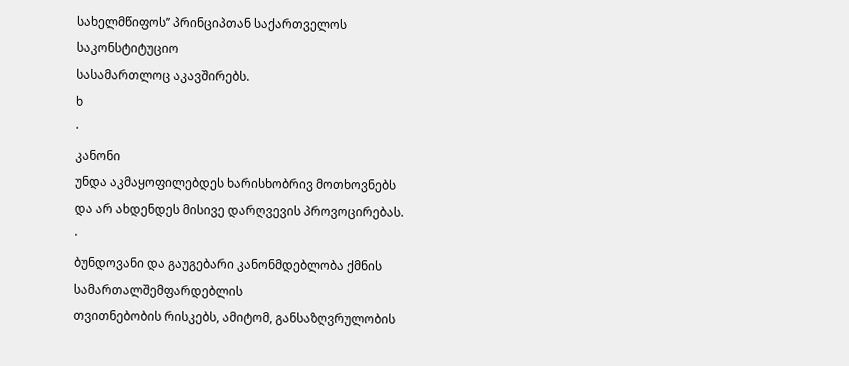სახელმწიფოს’’ პრინციპთან საქართველოს საკონსტიტუციო
სასამართლოც აკავშირებს.
ხ
·
კანონი
უნდა აკმაყოფილებდეს ხარისხობრივ მოთხოვნებს
და არ ახდენდეს მისივე დარღვევის პროვოცირებას.
·
ბუნდოვანი და გაუგებარი კანონმდებლობა ქმნის სამართალშემფარდებლის
თვითნებობის რისკებს, ამიტომ, განსაზღვრულობის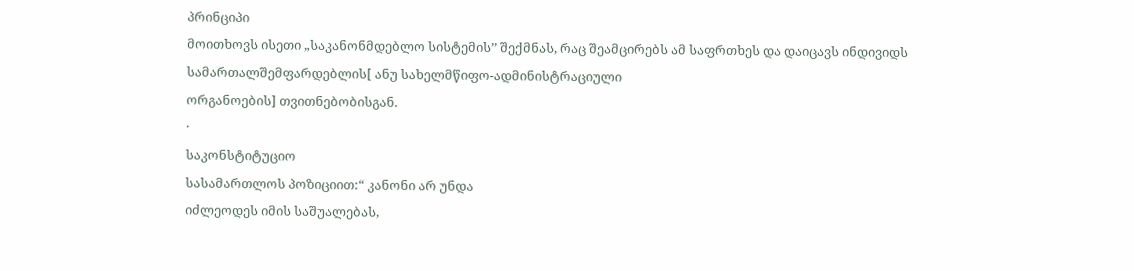პრინციპი
მოითხოვს ისეთი „საკანონმდებლო სისტემის’’ შექმნას, რაც შეამცირებს ამ საფრთხეს და დაიცავს ინდივიდს
სამართალშემფარდებლის[ ანუ სახელმწიფო-ადმინისტრაციული
ორგანოების] თვითნებობისგან.
·
საკონსტიტუციო
სასამართლოს პოზიციით:“ კანონი არ უნდა
იძლეოდეს იმის საშუალებას,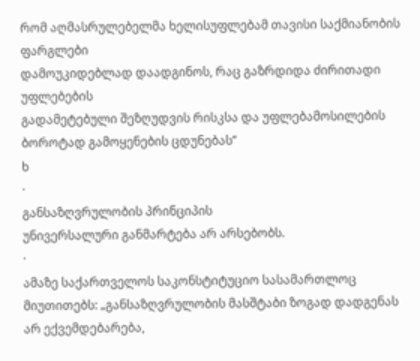რომ აღმასრულებელმა ხელისუფლებამ თავისი საქმიანობის ფარგლები
დამოუკიდებლად დაადგინოს, რაც გაზრდიდა ძირითადი უფლებების
გადამეტებული შეზღუდვის რისკსა და უფლებამოსილების
ბოროტად გამოყენების ცდუნებას’’
ხ
·
განსაზღვრულობის პრინციპის
უნივერსალური განმარტება არ არსებობს.
·
ამაზე საქართველოს საკონსტიტუციო სასამართლოც მიუთითებს: „განსაზღვრულობის მასშტაბი ზოგად დადგენას არ ექვემდებარება,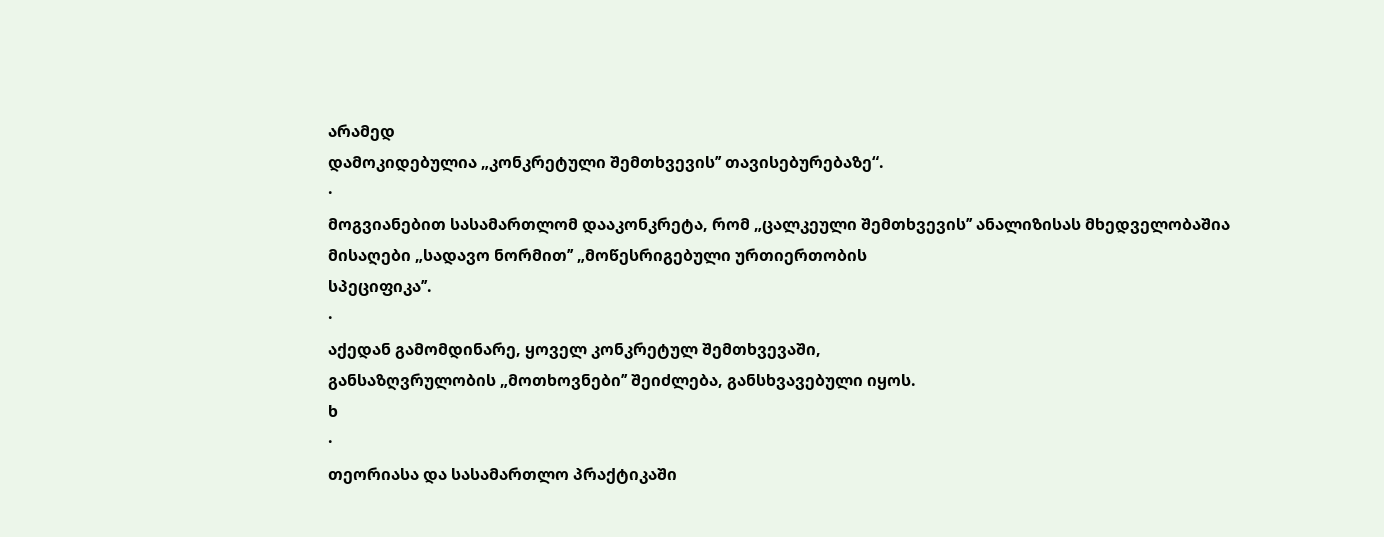არამედ
დამოკიდებულია „კონკრეტული შემთხვევის’’ თავისებურებაზე“.
·
მოგვიანებით სასამართლომ დააკონკრეტა, რომ „ცალკეული შემთხვევის’’ ანალიზისას მხედველობაშია
მისაღები „სადავო ნორმით’’ „მოწესრიგებული ურთიერთობის
სპეციფიკა’’.
·
აქედან გამომდინარე, ყოველ კონკრეტულ შემთხვევაში,
განსაზღვრულობის „მოთხოვნები’’ შეიძლება, განსხვავებული იყოს.
ხ
·
თეორიასა და სასამართლო პრაქტიკაში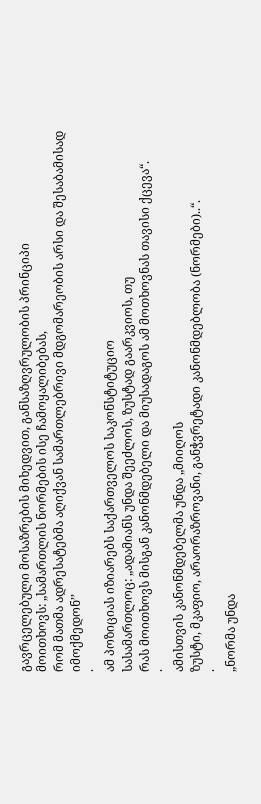გავრცელებული მოსაზრების მიხედვით, განსაზღვრულობის პრინციპი
მოითხოვს: „სამართლის ნორმების ისე ჩამოყალიბებას,
რომ მათმა ადრესატებმა აღიქვან სამართლებრივი მდგომარეობის არსი და შესაბამისად იმოქმედონ’’
·
ამ პოზიციას იზიარებს საქართველოს საკონსტიტუციო
სასამართლოც: „ადამიანს უნდა შეეძლოს, ზუსტად გაარკვიოს, თუ
რას მოითხოვს მისგან კანონმდებელი და მიუსადაგოს ამ მოთხოვნას თავისი ქცევა“.
·
ამისთვის კანონმდებელმა უნდა „მიიღოს
ზუსტი, მკაფიო, არაორაზროვანი, განჭვრეტადი კანონმდებლობა (ნორმები)..“.
·
„ნორმა უნდა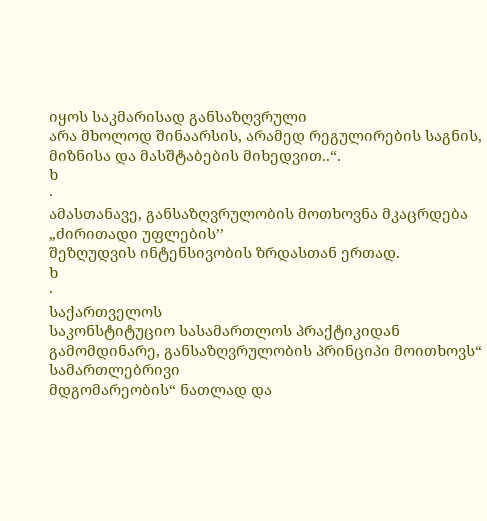იყოს საკმარისად განსაზღვრული
არა მხოლოდ შინაარსის, არამედ რეგულირების საგნის, მიზნისა და მასშტაბების მიხედვით..“.
ხ
·
ამასთანავე, განსაზღვრულობის მოთხოვნა მკაცრდება „ძირითადი უფლების’’
შეზღუდვის ინტენსივობის ზრდასთან ერთად.
ხ
·
საქართველოს
საკონსტიტუციო სასამართლოს პრაქტიკიდან
გამომდინარე, განსაზღვრულობის პრინციპი მოითხოვს“ სამართლებრივი
მდგომარეობის“ ნათლად და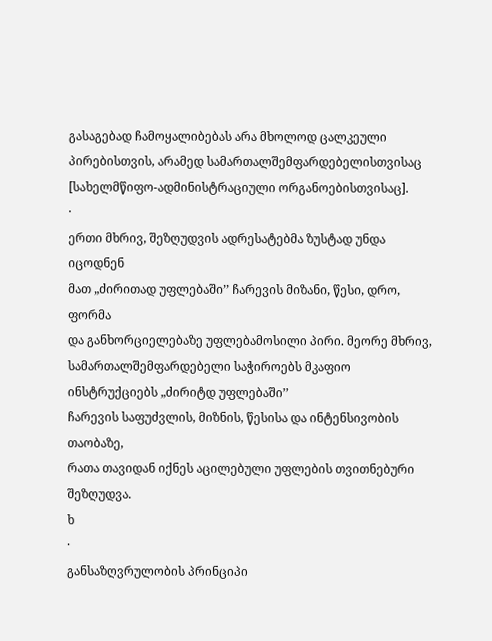გასაგებად ჩამოყალიბებას არა მხოლოდ ცალკეული პირებისთვის, არამედ სამართალშემფარდებელისთვისაც
[სახელმწიფო-ადმინისტრაციული ორგანოებისთვისაც].
·
ერთი მხრივ, შეზღუდვის ადრესატებმა ზუსტად უნდა იცოდნენ
მათ „ძირითად უფლებაში’’ ჩარევის მიზანი, წესი, დრო, ფორმა
და განხორციელებაზე უფლებამოსილი პირი. მეორე მხრივ, სამართალშემფარდებელი საჭიროებს მკაფიო ინსტრუქციებს „ძირიტდ უფლებაში’’
ჩარევის საფუძვლის, მიზნის, წესისა და ინტენსივობის თაობაზე,
რათა თავიდან იქნეს აცილებული უფლების თვითნებური შეზღუდვა.
ხ
·
განსაზღვრულობის პრინციპი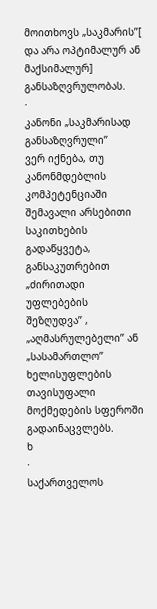მოითხოვს „საკმარის’’[ და არა ოპტიმალურ ან
მაქსიმალურ] განსაზღვრულობას.
·
კანონი „საკმარისად განსაზღვრული’’
ვერ იქნება, თუ კანონმდებლის კომპეტენციაში
შემავალი არსებითი საკითხების გადაწყვეტა, განსაკუთრებით „ძირითადი უფლებების შეზღუდვა’’ , „აღმასრულებელი’’ ან „სასამართლო’’ ხელისუფლების თავისუფალი მოქმედების სფეროში გადაინაცვლებს.
ხ
·
საქართველოს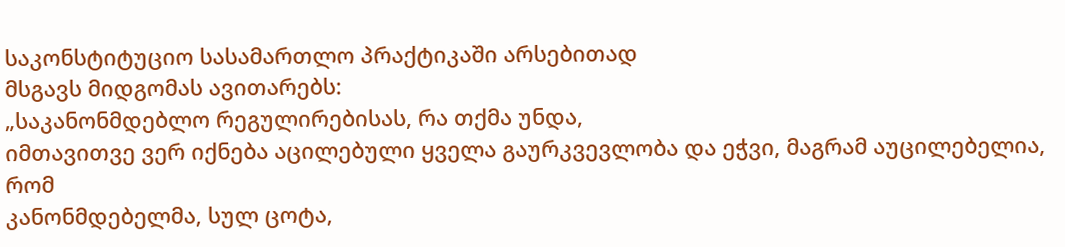საკონსტიტუციო სასამართლო პრაქტიკაში არსებითად
მსგავს მიდგომას ავითარებს:
„საკანონმდებლო რეგულირებისას, რა თქმა უნდა,
იმთავითვე ვერ იქნება აცილებული ყველა გაურკვევლობა და ეჭვი, მაგრამ აუცილებელია, რომ
კანონმდებელმა, სულ ცოტა,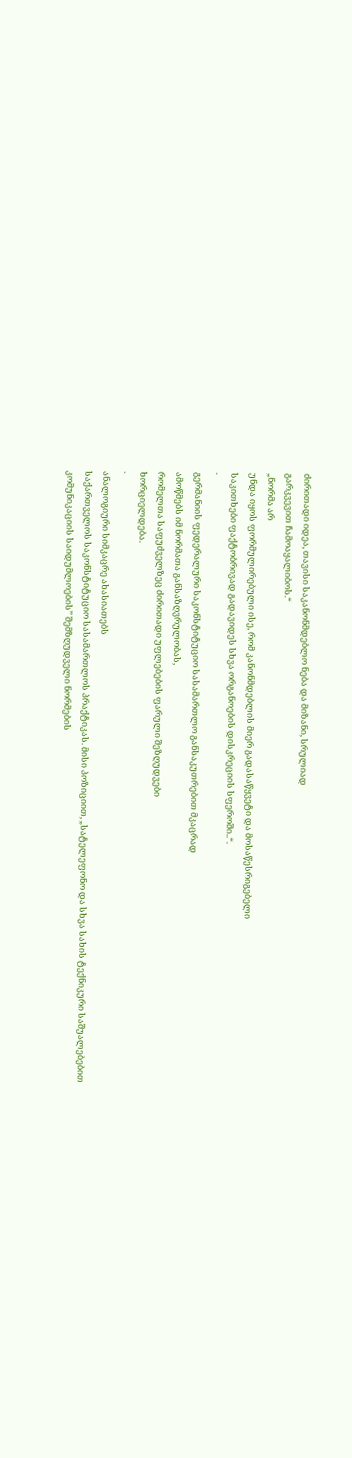ძირითადი იდეა, თავისი საკანონმდებლო ნება და მიზანი, სრულიად
გარკვევით ჩამოაყალიბოს.“
„ნორმა არ
უნდა იყოს ფორმულირებული ისე, რომ კანონმდებლის მიერ გადასაწყვეტი და მოსაწესრიგებელი
საკითხები ფაქტობრივად გადავიდეს სხვა ორგანოების დისკრეციის სფეროში..“.
·
გერმანიის ფედერალური საკონსტიტუციო სასამართლო განსაკუთრებით მკაცრად
ამოწმებს იმ ნორმათა განსაზღვრულობას,
რომელთა საფუძველზეც ძირითადი უფლებების ფარული შეზღუდვები
ხორციელდება.
·
ანალოგიური სიმკაცრე ახასიათებს
საქართველოს საკონსტიტუციო სასამართლოს პრაქტიკას. მისი პოზიციით, „სატელეფონო და სხვა სახის ტექნიკური საშუალებებით
კომუნიკაციის საიდუმლოების’’ შემზღუდველი ნორმების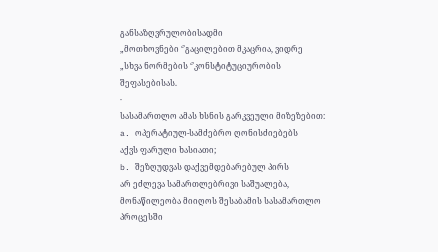განსაზღვრულობისადმი
„მოთხოვნები ‘’გაცილებით მკაცრია, ვიდრე
„სხვა ნორმების ‘’კონსტიტუციურობის შეფასებისას.
·
სასამართლო ამას ხსნის გარკვეული მიზეზებით:
a. ოპერატიულ-სამძებრო ღონისძიებებს
აქვს ფარული ხასიათი;
b. შეზღუდვას დაქვემდებარებულ პირს
არ ეძლევა სამართლებრივი საშუალება, მონაწილეობა მიიღოს შესაბამის სასამართლო პროცესში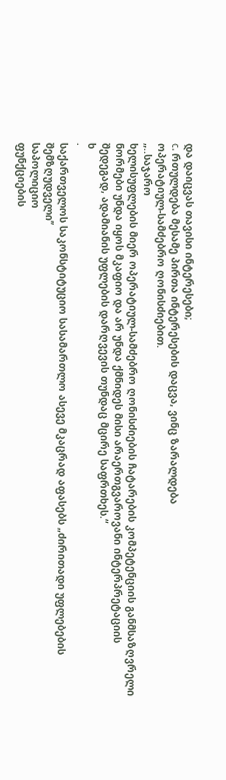და დაიცვას თავისი ინტერესები;
c. რთულდება მესამე პირთა ინტერესების დაცვა, ვინც ზარალდება
ოპერატიულ-სამძებრო ღონისძიებით.
„..საჯარო
ხელისუფლების მიერ ოპერატიულ-სამძებრო ღონისძიების ჩატარების კომპეტენციის განმსაზღვრელი
ნორმები უნდა იყოს მკაფიო და არ უნდა ქმნიდეს მისი არაერთგვაროვანი ინტერპრეტაციის
შედეგად, ადამიანის უფლების დარღვევის თუნდაც მცირე საფრთხეს.“
ხ
·
საქართველოს საკონსტიტუციო სასამართლო ასევე მკაცრად აფასებს „ძირითადი უფლებების შემზღუდველი’’
საპოლიციო
ფუნქციების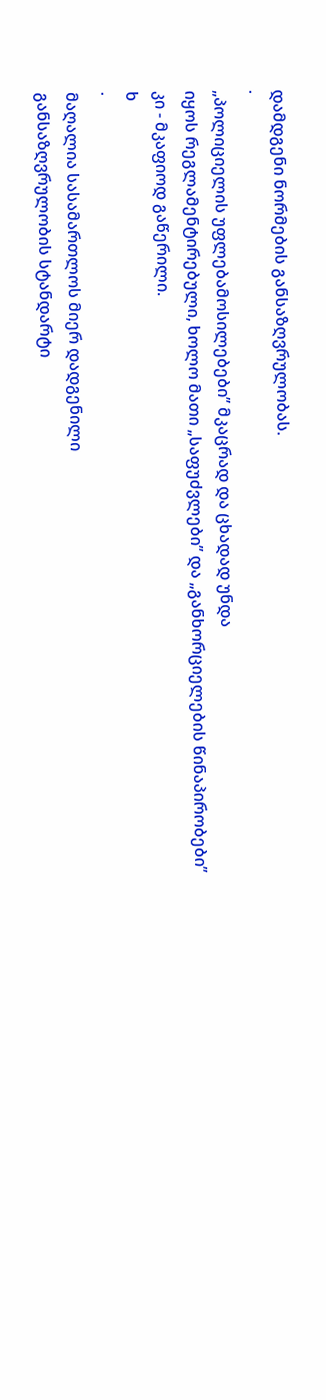დამდგენი ნორმების განსაზღვრულობას.
·
„პოლიციელის უფლებამოსილებები’’ მკაცრად და ცხადად უნდა
იყოს რეგლამენტირებული, ხოლო მათი „საფუძვლები’’ და „განხორციელების წინაპირობები’’
კი - მკაფიოდ გაწერილი.
ხ
·
მაღალია სასამართლოს მიერ დადგენილი
განსაზღვრულობის სტანდარტი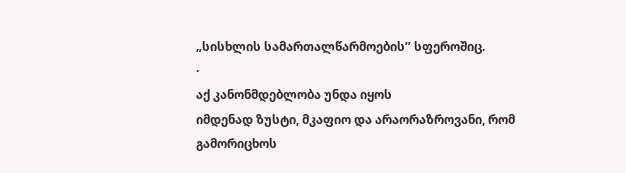„სისხლის სამართალწარმოების’’ სფეროშიც.
·
აქ კანონმდებლობა უნდა იყოს
იმდენად ზუსტი, მკაფიო და არაორაზროვანი, რომ
გამორიცხოს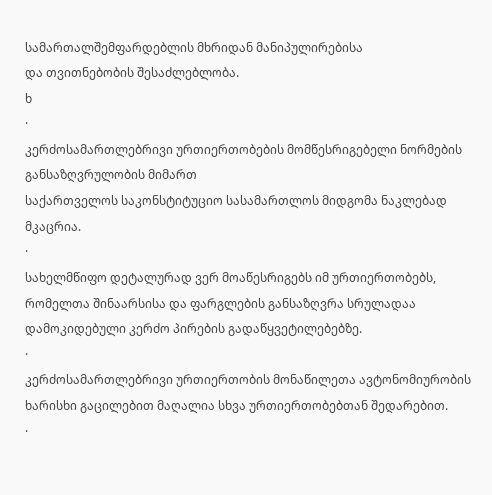სამართალშემფარდებლის მხრიდან მანიპულირებისა
და თვითნებობის შესაძლებლობა.
ხ
·
კერძოსამართლებრივი ურთიერთობების მომწესრიგებელი ნორმების განსაზღვრულობის მიმართ
საქართველოს საკონსტიტუციო სასამართლოს მიდგომა ნაკლებად მკაცრია.
·
სახელმწიფო დეტალურად ვერ მოაწესრიგებს იმ ურთიერთობებს, რომელთა შინაარსისა და ფარგლების განსაზღვრა სრულადაა დამოკიდებული კერძო პირების გადაწყვეტილებებზე.
·
კერძოსამართლებრივი ურთიერთობის მონაწილეთა ავტონომიურობის ხარისხი გაცილებით მაღალია სხვა ურთიერთობებთან შედარებით.
·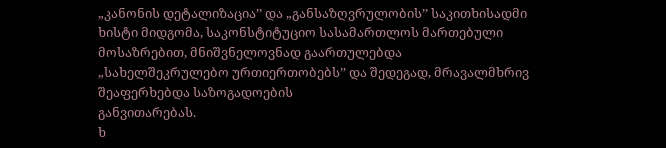„კანონის დეტალიზაცია’’ და „განსაზღვრულობის’’ საკითხისადმი
ხისტი მიდგომა, საკონსტიტუციო სასამართლოს მართებული მოსაზრებით, მნიშვნელოვნად გაართულებდა
„სახელშეკრულებო ურთიერთობებს’’ და შედეგად, მრავალმხრივ შეაფერხებდა საზოგადოების
განვითარებას.
ხ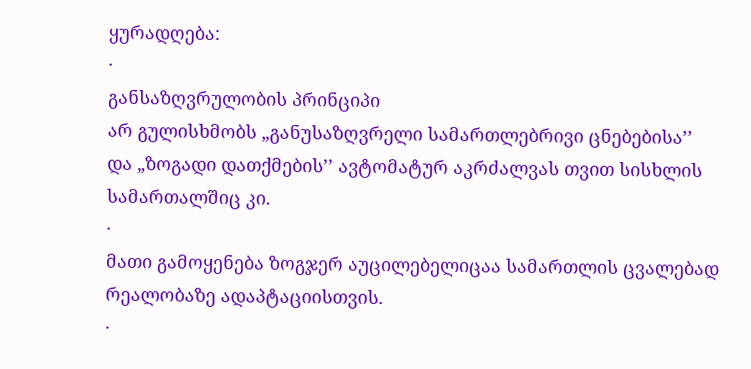ყურადღება:
·
განსაზღვრულობის პრინციპი
არ გულისხმობს „განუსაზღვრელი სამართლებრივი ცნებებისა’’
და „ზოგადი დათქმების’’ ავტომატურ აკრძალვას თვით სისხლის
სამართალშიც კი.
·
მათი გამოყენება ზოგჯერ აუცილებელიცაა სამართლის ცვალებად რეალობაზე ადაპტაციისთვის.
·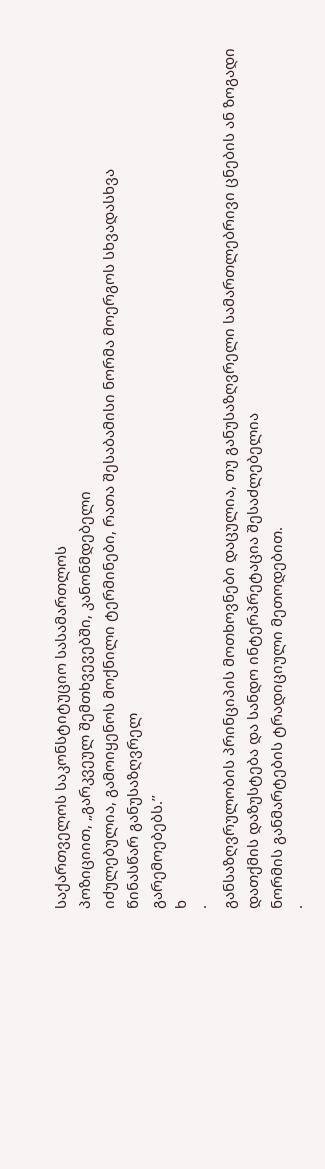საქართველოს საკონსტიტუციო სასამართლოს
პოზიციით, „გარკვეულ შემთხვევებში, კანონმდებელი
იძულებულია, გამოიყენოს მოქნილი ტერმინები, რათა შესაბამისი ნორმა მოერგოს სხვადასხვა
წინასწარ განუსაზღვრელ
გარემოებებს.’’
ხ
·
განსაზღვრულობის პრინციპის მოთხოვნები დაცულია, თუ განუსაზღვრელი სამართლებრივი ცნების ან ზოგადი დათქმის დაზუსტება და სანდო ინტერპრეტაცია შესაძლებელია
ნორმის განმარტების ტრადიციული მეთოდებით.
·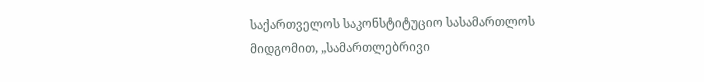საქართველოს საკონსტიტუციო სასამართლოს
მიდგომით, „სამართლებრივი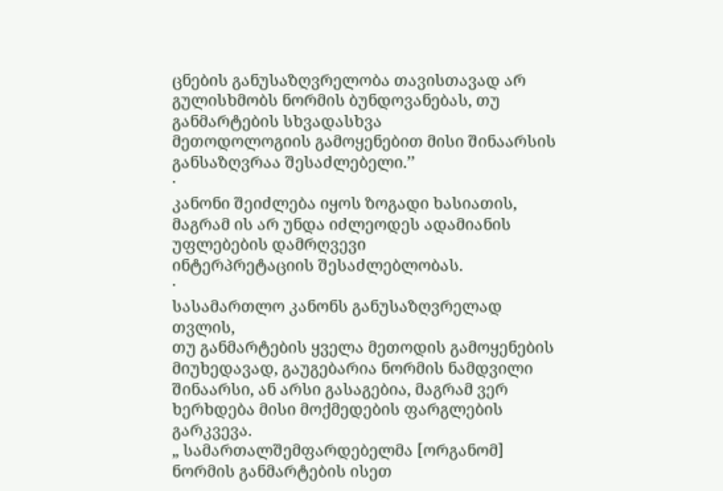ცნების განუსაზღვრელობა თავისთავად არ გულისხმობს ნორმის ბუნდოვანებას, თუ განმარტების სხვადასხვა
მეთოდოლოგიის გამოყენებით მისი შინაარსის განსაზღვრაა შესაძლებელი.’’
·
კანონი შეიძლება იყოს ზოგადი ხასიათის,
მაგრამ ის არ უნდა იძლეოდეს ადამიანის უფლებების დამრღვევი
ინტერპრეტაციის შესაძლებლობას.
·
სასამართლო კანონს განუსაზღვრელად თვლის,
თუ განმარტების ყველა მეთოდის გამოყენების მიუხედავად, გაუგებარია ნორმის ნამდვილი
შინაარსი, ან არსი გასაგებია, მაგრამ ვერ ხერხდება მისი მოქმედების ფარგლების გარკვევა.
„ სამართალშემფარდებელმა [ორგანომ] ნორმის განმარტების ისეთ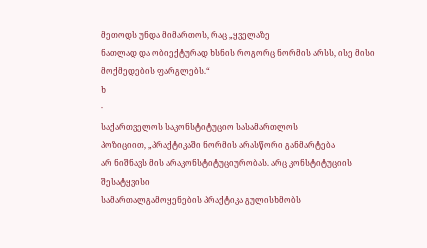მეთოდს უნდა მიმართოს, რაც „ყველაზე
ნათლად და ობიექტურად ხსნის როგორც ნორმის არსს, ისე მისი მოქმედების ფარგლებს.“
ხ
·
საქართველოს საკონსტიტუციო სასამართლოს
პოზიციით, „პრაქტიკაში ნორმის არასწორი განმარტება
არ ნიშნავს მის არაკონსტიტუციურობას. არც კონსტიტუციის შესატყვისი
სამართალგამოყენების პრაქტიკა გულისხმობს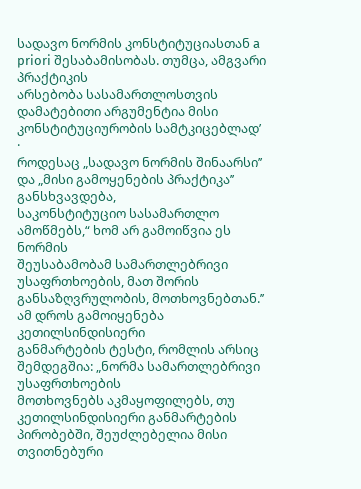სადავო ნორმის კონსტიტუციასთან a priori შესაბამისობას. თუმცა, ამგვარი პრაქტიკის
არსებობა სასამართლოსთვის დამატებითი არგუმენტია მისი კონსტიტუციურობის სამტკიცებლად’
·
როდესაც „სადავო ნორმის შინაარსი’’ და „მისი გამოყენების პრაქტიკა’’ განსხვავდება,
საკონსტიტუციო სასამართლო
ამოწმებს,“ ხომ არ გამოიწვია ეს ნორმის
შეუსაბამობამ სამართლებრივი უსაფრთხოების, მათ შორის განსაზღვრულობის, მოთხოვნებთან.’’
ამ დროს გამოიყენება კეთილსინდისიერი
განმარტების ტესტი, რომლის არსიც შემდეგშია: „ნორმა სამართლებრივი უსაფრთხოების
მოთხოვნებს აკმაყოფილებს, თუ კეთილსინდისიერი განმარტების პირობებში, შეუძლებელია მისი თვითნებური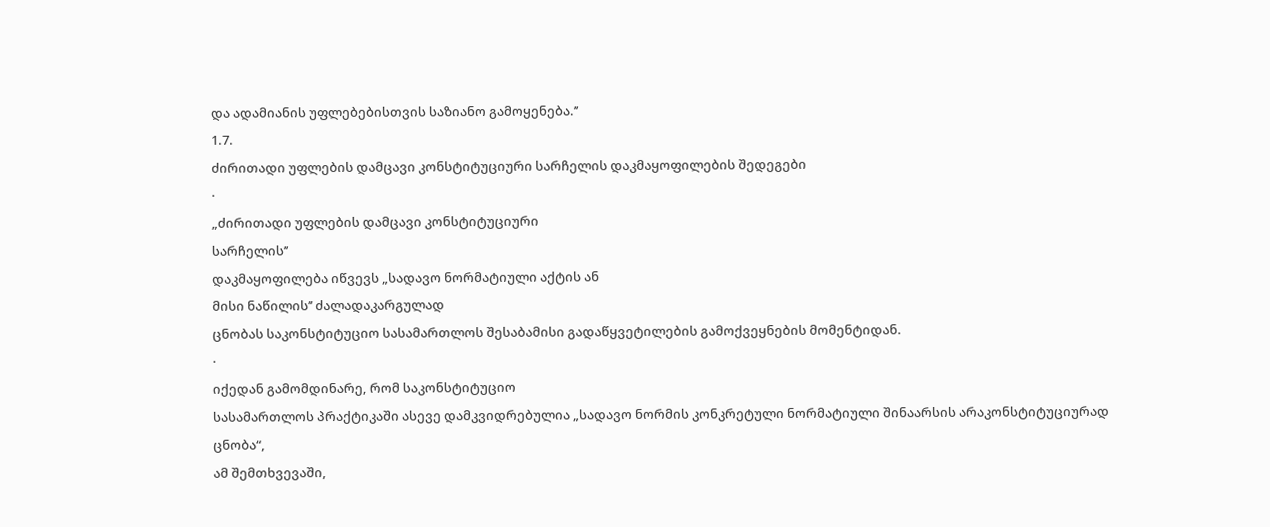და ადამიანის უფლებებისთვის საზიანო გამოყენება.’’
1.7.
ძირითადი უფლების დამცავი კონსტიტუციური სარჩელის დაკმაყოფილების შედეგები
·
„ძირითადი უფლების დამცავი კონსტიტუციური
სარჩელის’’
დაკმაყოფილება იწვევს „სადავო ნორმატიული აქტის ან
მისი ნაწილის’’ ძალადაკარგულად
ცნობას საკონსტიტუციო სასამართლოს შესაბამისი გადაწყვეტილების გამოქვეყნების მომენტიდან.
·
იქედან გამომდინარე, რომ საკონსტიტუციო
სასამართლოს პრაქტიკაში ასევე დამკვიდრებულია „სადავო ნორმის კონკრეტული ნორმატიული შინაარსის არაკონსტიტუციურად ცნობა“,
ამ შემთხვევაში,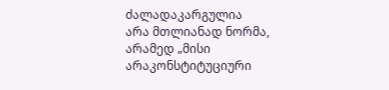ძალადაკარგულია
არა მთლიანად ნორმა, არამედ „მისი არაკონსტიტუციური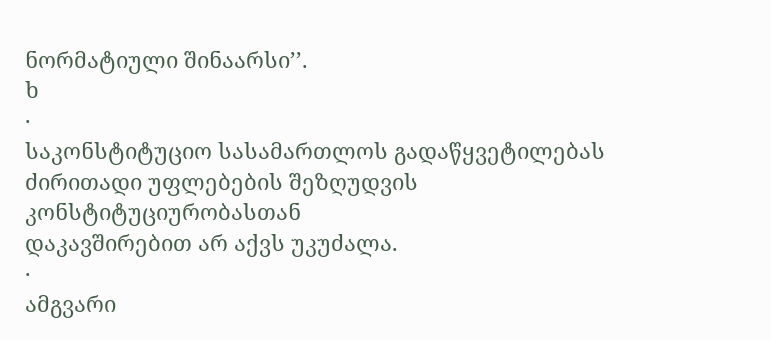ნორმატიული შინაარსი’’.
ხ
·
საკონსტიტუციო სასამართლოს გადაწყვეტილებას ძირითადი უფლებების შეზღუდვის კონსტიტუციურობასთან
დაკავშირებით არ აქვს უკუძალა.
·
ამგვარი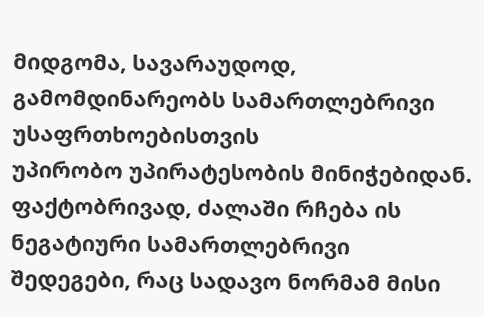მიდგომა, სავარაუდოდ, გამომდინარეობს სამართლებრივი უსაფრთხოებისთვის
უპირობო უპირატესობის მინიჭებიდან. ფაქტობრივად, ძალაში რჩება ის ნეგატიური სამართლებრივი
შედეგები, რაც სადავო ნორმამ მისი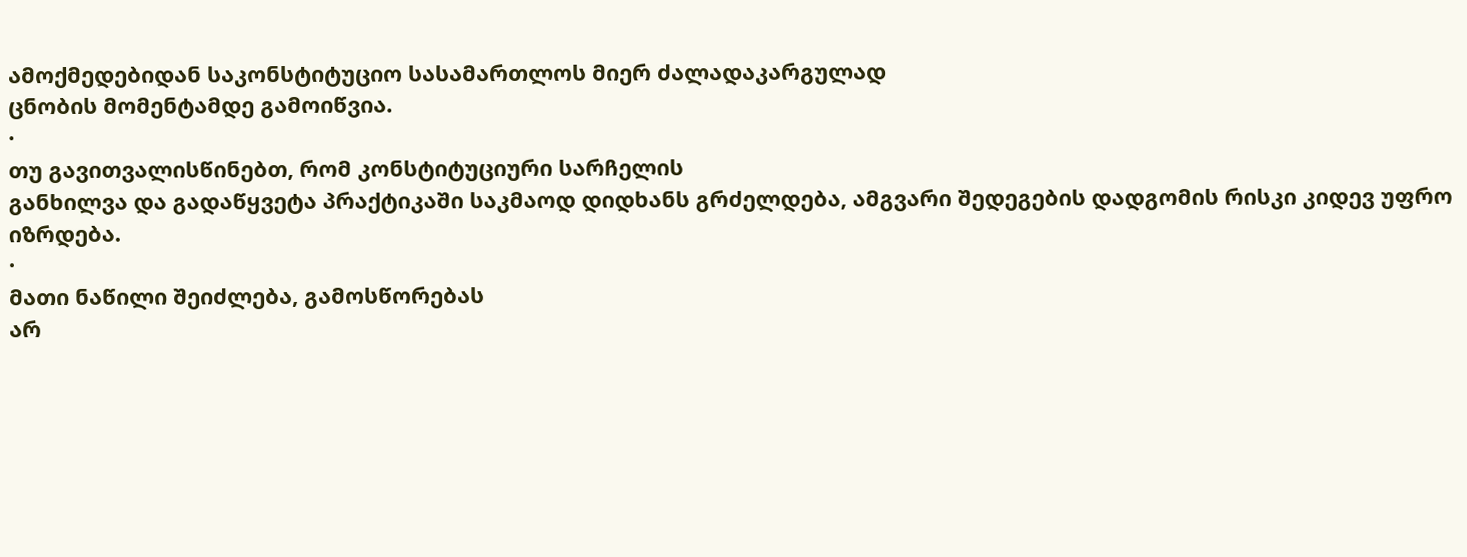ამოქმედებიდან საკონსტიტუციო სასამართლოს მიერ ძალადაკარგულად
ცნობის მომენტამდე გამოიწვია.
·
თუ გავითვალისწინებთ, რომ კონსტიტუციური სარჩელის
განხილვა და გადაწყვეტა პრაქტიკაში საკმაოდ დიდხანს გრძელდება, ამგვარი შედეგების დადგომის რისკი კიდევ უფრო
იზრდება.
·
მათი ნაწილი შეიძლება, გამოსწორებას
არ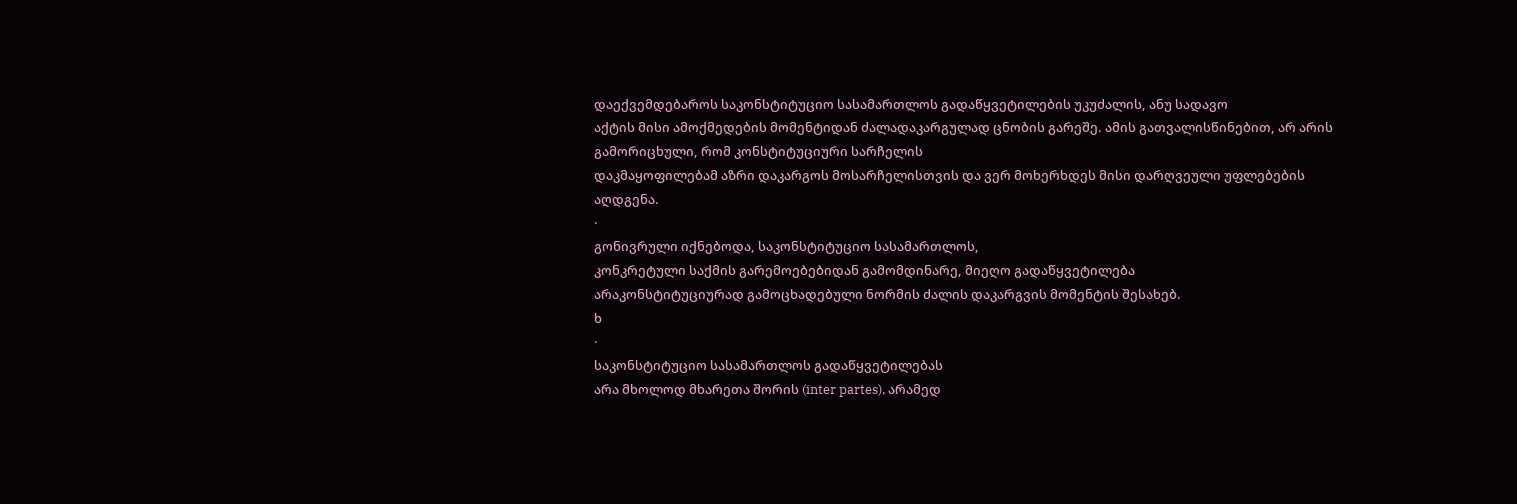დაექვემდებაროს საკონსტიტუციო სასამართლოს გადაწყვეტილების უკუძალის, ანუ სადავო
აქტის მისი ამოქმედების მომენტიდან ძალადაკარგულად ცნობის გარეშე. ამის გათვალისწინებით, არ არის გამორიცხული, რომ კონსტიტუციური სარჩელის
დაკმაყოფილებამ აზრი დაკარგოს მოსარჩელისთვის და ვერ მოხერხდეს მისი დარღვეული უფლებების
აღდგენა.
·
გონივრული იქნებოდა, საკონსტიტუციო სასამართლოს,
კონკრეტული საქმის გარემოებებიდან გამომდინარე, მიეღო გადაწყვეტილება
არაკონსტიტუციურად გამოცხადებული ნორმის ძალის დაკარგვის მომენტის შესახებ.
ხ
·
საკონსტიტუციო სასამართლოს გადაწყვეტილებას
არა მხოლოდ მხარეთა შორის (inter partes), არამედ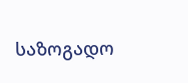საზოგადო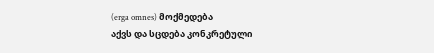(erga omnes) მოქმედება
აქვს და სცდება კონკრეტული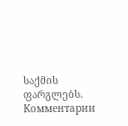საქმის ფარგლებს.
Комментарии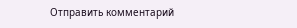Отправить комментарий